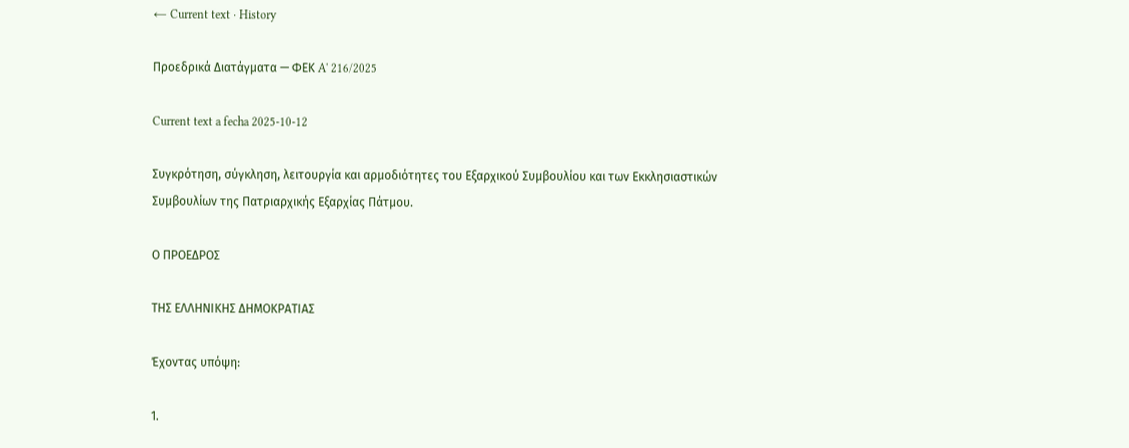← Current text · History

Προεδρικά Διατάγματα — ΦΕΚ A' 216/2025

Current text a fecha 2025-10-12

Συγκρότηση, σύγκληση, λειτουργία και αρμοδιότητες του Εξαρχικού Συμβουλίου και των Εκκλησιαστικών Συμβουλίων της Πατριαρχικής Εξαρχίας Πάτμου.

Ο ΠΡΟΕΔΡΟΣ

ΤΗΣ ΕΛΛΗΝΙΚΗΣ ΔΗΜΟΚΡΑΤΙΑΣ

Έχοντας υπόψη:

1.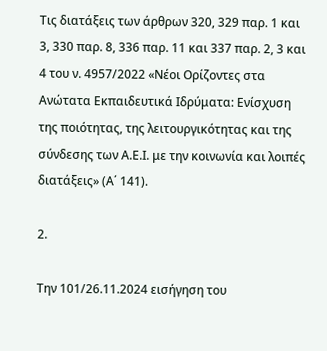Τις διατάξεις των άρθρων 320, 329 παρ. 1 και 3, 330 παρ. 8, 336 παρ. 11 και 337 παρ. 2, 3 και 4 του ν. 4957/2022 «Νέοι Ορίζοντες στα Ανώτατα Εκπαιδευτικά Ιδρύματα: Ενίσχυση της ποιότητας, της λειτουργικότητας και της σύνδεσης των Α.Ε.Ι. με την κοινωνία και λοιπές διατάξεις» (Α΄ 141).

2.

Την 101/26.11.2024 εισήγηση του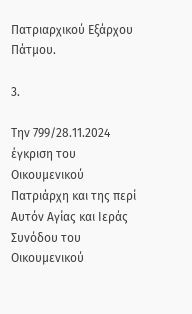Πατριαρχικού Εξάρχου Πάτμου.

3.

Την 799/28.11.2024 έγκριση του Οικουμενικού Πατριάρχη και της περί Αυτόν Αγίας και Ιεράς Συνόδου του Οικουμενικού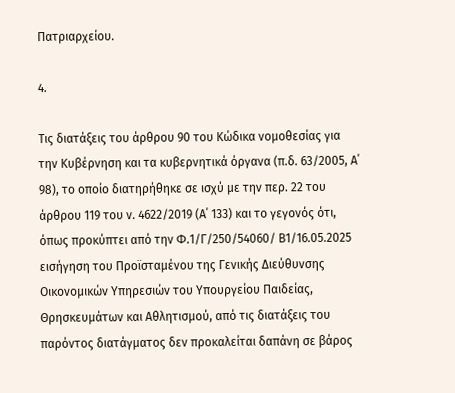Πατριαρχείου.

4.

Τις διατάξεις του άρθρου 90 του Κώδικα νομοθεσίας για την Κυβέρνηση και τα κυβερνητικά όργανα (π.δ. 63/2005, Α΄ 98), το οποίο διατηρήθηκε σε ισχύ με την περ. 22 του άρθρου 119 του ν. 4622/2019 (Α΄ 133) και το γεγονός ότι, όπως προκύπτει από την Φ.1/Γ/250/54060/ Β1/16.05.2025 εισήγηση του Προϊσταμένου της Γενικής Διεύθυνσης Οικονομικών Υπηρεσιών του Υπουργείου Παιδείας, Θρησκευμάτων και Αθλητισμού, από τις διατάξεις του παρόντος διατάγματος δεν προκαλείται δαπάνη σε βάρος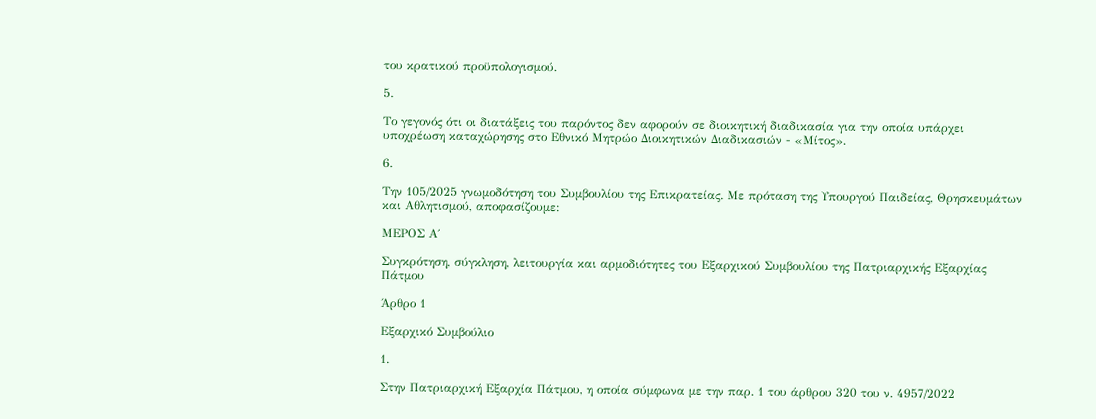του κρατικού προϋπολογισμού.

5.

Το γεγονός ότι οι διατάξεις του παρόντος δεν αφορούν σε διοικητική διαδικασία για την οποία υπάρχει υποχρέωση καταχώρησης στο Εθνικό Μητρώο Διοικητικών Διαδικασιών - «Μίτος».

6.

Την 105/2025 γνωμοδότηση του Συμβουλίου της Επικρατείας. Με πρόταση της Υπουργού Παιδείας, Θρησκευμάτων και Αθλητισμού, αποφασίζουμε:

ΜΕΡΟΣ Α΄

Συγκρότηση, σύγκληση, λειτουργία και αρμοδιότητες του Εξαρχικού Συμβουλίου της Πατριαρχικής Εξαρχίας Πάτμου

Άρθρο 1

Εξαρχικό Συμβούλιο

1.

Στην Πατριαρχική Εξαρχία Πάτμου, η οποία σύμφωνα με την παρ. 1 του άρθρου 320 του ν. 4957/2022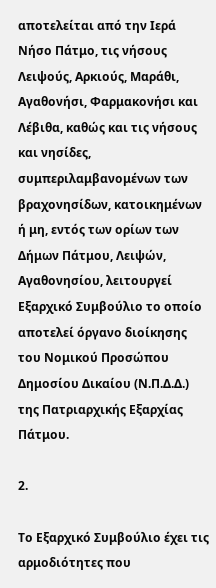αποτελείται από την Ιερά Νήσο Πάτμο, τις νήσους Λειψούς, Αρκιούς, Μαράθι, Αγαθονήσι, Φαρμακονήσι και Λέβιθα, καθώς και τις νήσους και νησίδες, συμπεριλαμβανομένων των βραχονησίδων, κατοικημένων ή μη, εντός των ορίων των Δήμων Πάτμου, Λειψών, Αγαθονησίου, λειτουργεί Εξαρχικό Συμβούλιο το οποίο αποτελεί όργανο διοίκησης του Νομικού Προσώπου Δημοσίου Δικαίου (Ν.Π.Δ.Δ.) της Πατριαρχικής Εξαρχίας Πάτμου.

2.

Το Εξαρχικό Συμβούλιο έχει τις αρμοδιότητες που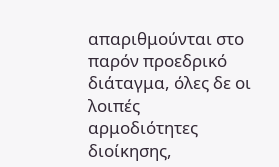απαριθμούνται στο παρόν προεδρικό διάταγμα, όλες δε οι λοιπές αρμοδιότητες διοίκησης,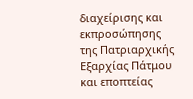διαχείρισης και εκπροσώπησης της Πατριαρχικής Εξαρχίας Πάτμου και εποπτείας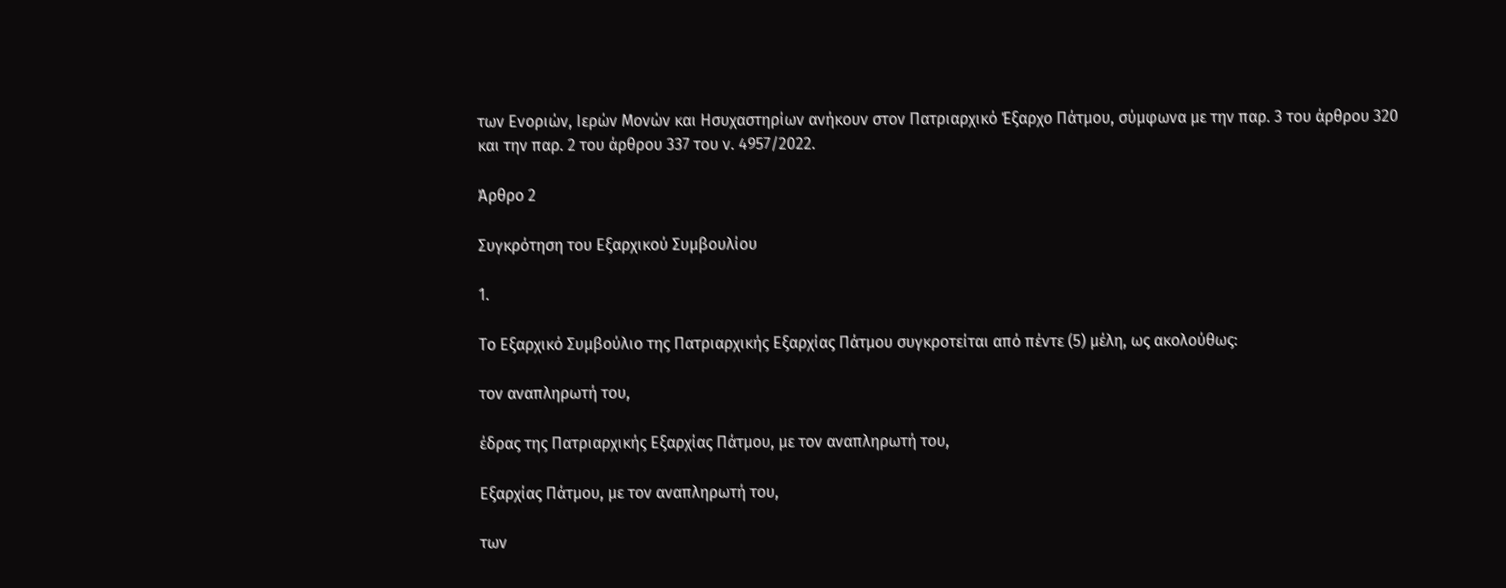των Ενοριών, Ιερών Μονών και Ησυχαστηρίων ανήκουν στον Πατριαρχικό Έξαρχο Πάτμου, σύμφωνα με την παρ. 3 του άρθρου 320 και την παρ. 2 του άρθρου 337 του ν. 4957/2022.

Άρθρο 2

Συγκρότηση του Εξαρχικού Συμβουλίου

1.

Το Εξαρχικό Συμβούλιο της Πατριαρχικής Εξαρχίας Πάτμου συγκροτείται από πέντε (5) μέλη, ως ακολούθως:

τον αναπληρωτή του,

έδρας της Πατριαρχικής Εξαρχίας Πάτμου, με τον αναπληρωτή του,

Εξαρχίας Πάτμου, με τον αναπληρωτή του,

των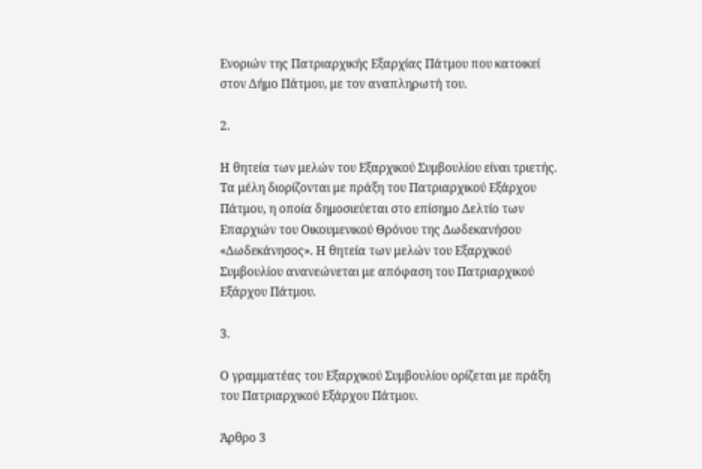Ενοριών της Πατριαρχικής Εξαρχίας Πάτμου που κατοικεί στον Δήμο Πάτμου, με τον αναπληρωτή του.

2.

Η θητεία των μελών του Εξαρχικού Συμβουλίου είναι τριετής. Τα μέλη διορίζονται με πράξη του Πατριαρχικού Εξάρχου Πάτμου, η οποία δημοσιεύεται στο επίσημο Δελτίο των Επαρχιών του Οικουμενικού Θρόνου της Δωδεκανήσου «Δωδεκάνησος». Η θητεία των μελών του Εξαρχικού Συμβουλίου ανανεώνεται με απόφαση του Πατριαρχικού Εξάρχου Πάτμου.

3.

Ο γραμματέας του Εξαρχικού Συμβουλίου ορίζεται με πράξη του Πατριαρχικού Εξάρχου Πάτμου.

Άρθρο 3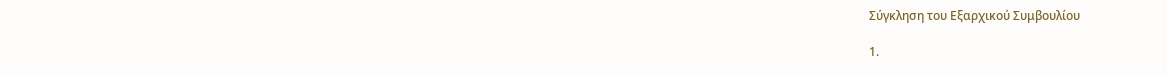Σύγκληση του Εξαρχικού Συμβουλίου

1.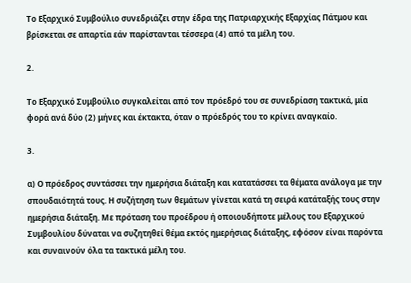Το Εξαρχικό Συμβούλιο συνεδριάζει στην έδρα της Πατριαρχικής Εξαρχίας Πάτμου και βρίσκεται σε απαρτία εάν παρίστανται τέσσερα (4) από τα μέλη του.

2.

Το Εξαρχικό Συμβούλιο συγκαλείται από τον πρόεδρό του σε συνεδρίαση τακτικά, μία φορά ανά δύο (2) μήνες και έκτακτα, όταν ο πρόεδρός του το κρίνει αναγκαίο.

3.

α) Ο πρόεδρος συντάσσει την ημερήσια διάταξη και κατατάσσει τα θέματα ανάλογα με την σπουδαιότητά τους. Η συζήτηση των θεμάτων γίνεται κατά τη σειρά κατάταξής τους στην ημερήσια διάταξη. Με πρόταση του προέδρου ή οποιουδήποτε μέλους του Εξαρχικού Συμβουλίου δύναται να συζητηθεί θέμα εκτός ημερήσιας διάταξης, εφόσον είναι παρόντα και συναινούν όλα τα τακτικά μέλη του.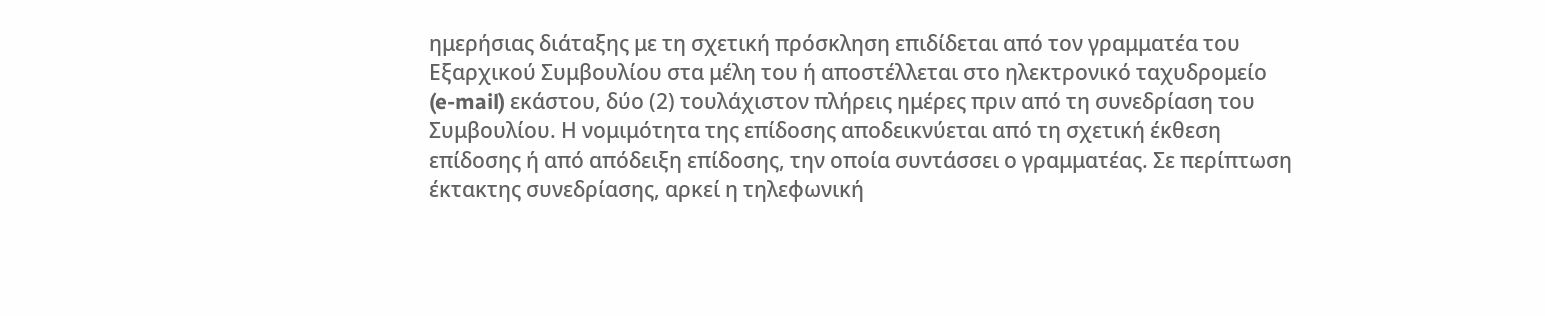ημερήσιας διάταξης με τη σχετική πρόσκληση επιδίδεται από τον γραμματέα του Εξαρχικού Συμβουλίου στα μέλη του ή αποστέλλεται στο ηλεκτρονικό ταχυδρομείο (e-mail) εκάστου, δύο (2) τουλάχιστον πλήρεις ημέρες πριν από τη συνεδρίαση του Συμβουλίου. Η νομιμότητα της επίδοσης αποδεικνύεται από τη σχετική έκθεση επίδοσης ή από απόδειξη επίδοσης, την οποία συντάσσει ο γραμματέας. Σε περίπτωση έκτακτης συνεδρίασης, αρκεί η τηλεφωνική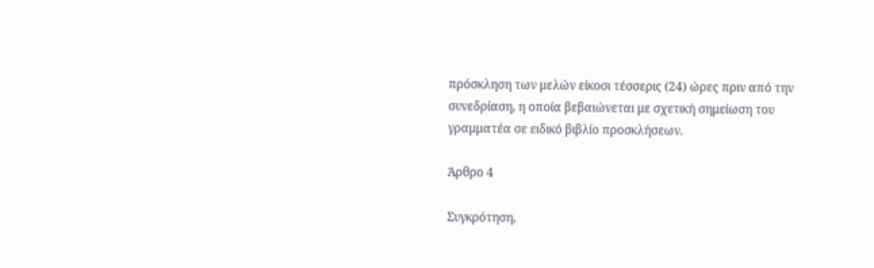πρόσκληση των μελών είκοσι τέσσερις (24) ώρες πριν από την συνεδρίαση, η οποία βεβαιώνεται με σχετική σημείωση του γραμματέα σε ειδικό βιβλίο προσκλήσεων.

Άρθρο 4

Συγκρότηση,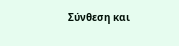Σύνθεση και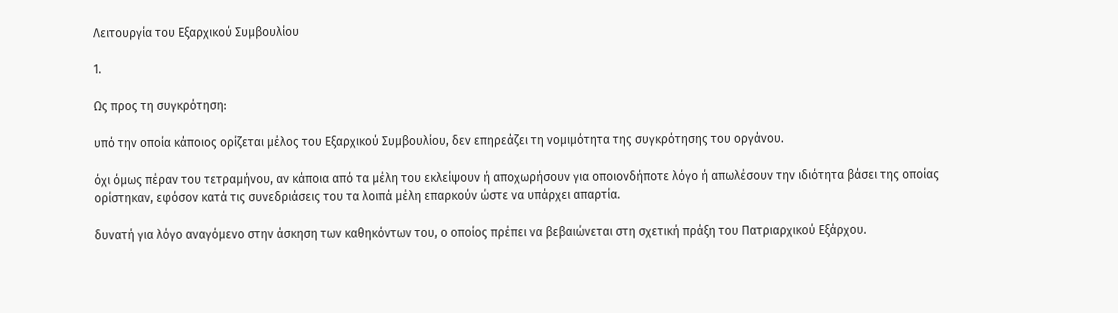Λειτουργία του Εξαρχικού Συμβουλίου

1.

Ως προς τη συγκρότηση:

υπό την οποία κάποιος ορίζεται μέλος του Εξαρχικού Συμβουλίου, δεν επηρεάζει τη νομιμότητα της συγκρότησης του οργάνου.

όχι όμως πέραν του τετραμήνου, αν κάποια από τα μέλη του εκλείψουν ή αποχωρήσουν για οποιονδήποτε λόγο ή απωλέσουν την ιδιότητα βάσει της οποίας ορίστηκαν, εφόσον κατά τις συνεδριάσεις του τα λοιπά μέλη επαρκούν ώστε να υπάρχει απαρτία.

δυνατή για λόγο αναγόμενο στην άσκηση των καθηκόντων του, ο οποίος πρέπει να βεβαιώνεται στη σχετική πράξη του Πατριαρχικού Εξάρχου.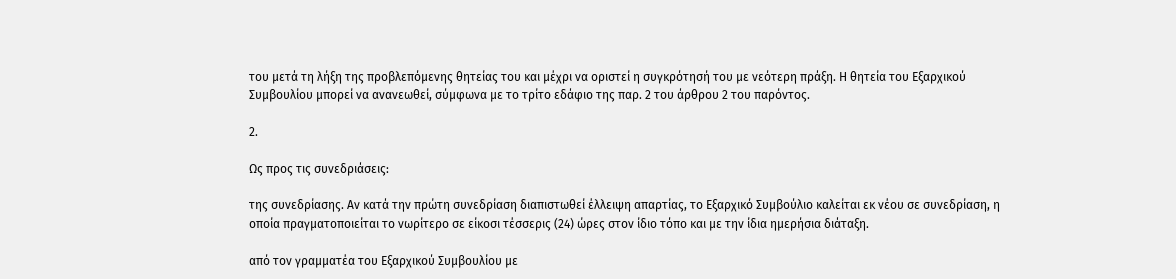του μετά τη λήξη της προβλεπόμενης θητείας του και μέχρι να οριστεί η συγκρότησή του με νεότερη πράξη. Η θητεία του Εξαρχικού Συμβουλίου μπορεί να ανανεωθεί, σύμφωνα με το τρίτο εδάφιο της παρ. 2 του άρθρου 2 του παρόντος.

2.

Ως προς τις συνεδριάσεις:

της συνεδρίασης. Αν κατά την πρώτη συνεδρίαση διαπιστωθεί έλλειψη απαρτίας, το Εξαρχικό Συμβούλιο καλείται εκ νέου σε συνεδρίαση, η οποία πραγματοποιείται το νωρίτερο σε είκοσι τέσσερις (24) ώρες στον ίδιο τόπο και με την ίδια ημερήσια διάταξη.

από τον γραμματέα του Εξαρχικού Συμβουλίου με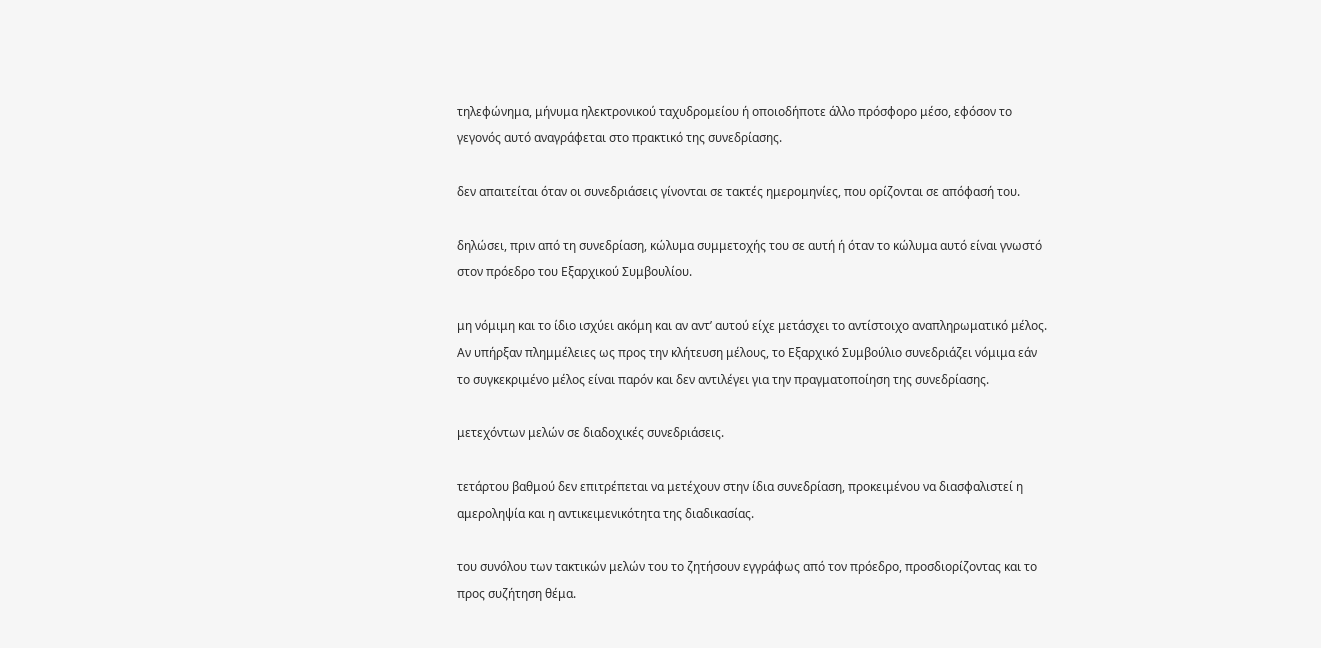τηλεφώνημα, μήνυμα ηλεκτρονικού ταχυδρομείου ή οποιοδήποτε άλλο πρόσφορο μέσο, εφόσον το γεγονός αυτό αναγράφεται στο πρακτικό της συνεδρίασης.

δεν απαιτείται όταν οι συνεδριάσεις γίνονται σε τακτές ημερομηνίες, που ορίζονται σε απόφασή του.

δηλώσει, πριν από τη συνεδρίαση, κώλυμα συμμετοχής του σε αυτή ή όταν το κώλυμα αυτό είναι γνωστό στον πρόεδρο του Εξαρχικού Συμβουλίου.

μη νόμιμη και το ίδιο ισχύει ακόμη και αν αντ’ αυτού είχε μετάσχει το αντίστοιχο αναπληρωματικό μέλος. Αν υπήρξαν πλημμέλειες ως προς την κλήτευση μέλους, το Εξαρχικό Συμβούλιο συνεδριάζει νόμιμα εάν το συγκεκριμένο μέλος είναι παρόν και δεν αντιλέγει για την πραγματοποίηση της συνεδρίασης.

μετεχόντων μελών σε διαδοχικές συνεδριάσεις.

τετάρτου βαθμού δεν επιτρέπεται να μετέχουν στην ίδια συνεδρίαση, προκειμένου να διασφαλιστεί η αμεροληψία και η αντικειμενικότητα της διαδικασίας.

του συνόλου των τακτικών μελών του το ζητήσουν εγγράφως από τον πρόεδρο, προσδιορίζοντας και το προς συζήτηση θέμα.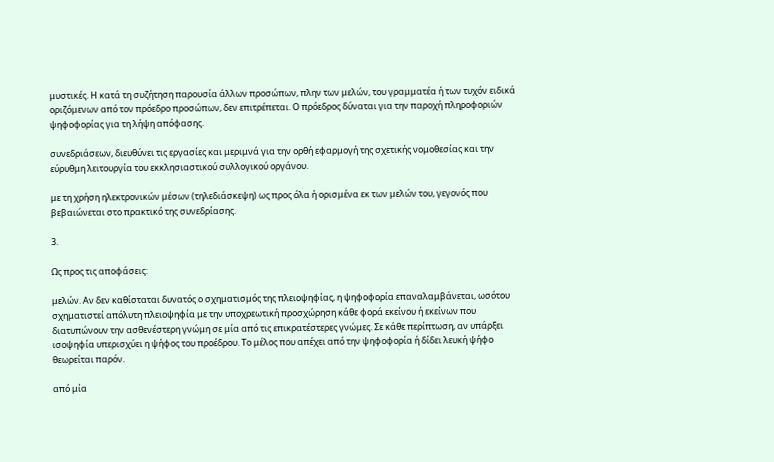μυστικές. Η κατά τη συζήτηση παρουσία άλλων προσώπων, πλην των μελών, του γραμματέα ή των τυχόν ειδικά οριζόμενων από τον πρόεδρο προσώπων, δεν επιτρέπεται. Ο πρόεδρος δύναται για την παροχή πληροφοριών ψηφοφορίας για τη λήψη απόφασης.

συνεδριάσεων, διευθύνει τις εργασίες και μεριμνά για την ορθή εφαρμογή της σχετικής νομοθεσίας και την εύρυθμη λειτουργία του εκκλησιαστικού συλλογικού οργάνου.

με τη χρήση ηλεκτρονικών μέσων (τηλεδιάσκεψη) ως προς όλα ή ορισμένα εκ των μελών του, γεγονός που βεβαιώνεται στο πρακτικό της συνεδρίασης.

3.

Ως προς τις αποφάσεις:

μελών. Αν δεν καθίσταται δυνατός ο σχηματισμός της πλειοψηφίας, η ψηφοφορία επαναλαμβάνεται, ωσότου σχηματιστεί απόλυτη πλειοψηφία με την υποχρεωτική προσχώρηση κάθε φορά εκείνου ή εκείνων που διατυπώνουν την ασθενέστερη γνώμη σε μία από τις επικρατέστερες γνώμες. Σε κάθε περίπτωση, αν υπάρξει ισοψηφία υπερισχύει η ψήφος του προέδρου. Το μέλος που απέχει από την ψηφοφορία ή δίδει λευκή ψήφο θεωρείται παρόν.

από μία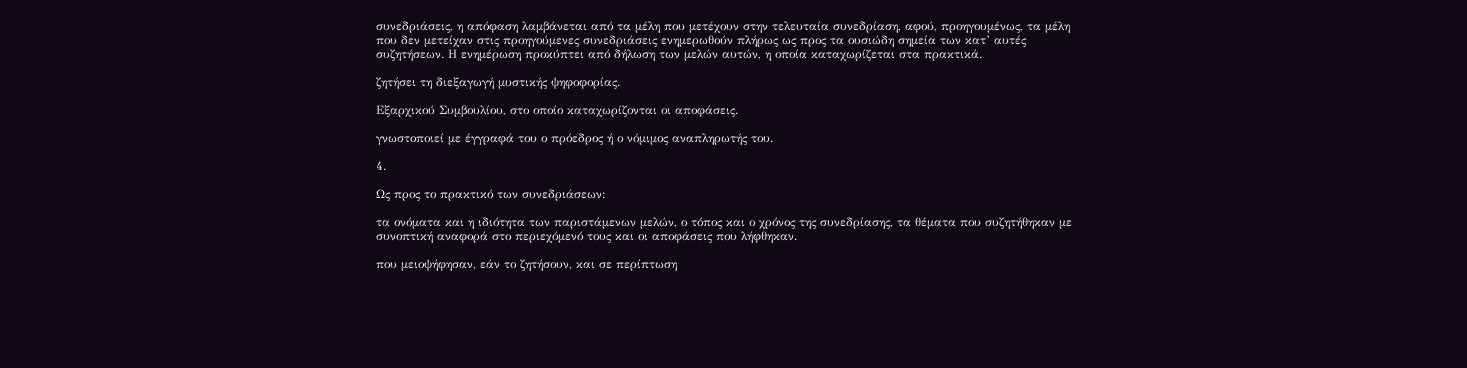συνεδριάσεις, η απόφαση λαμβάνεται από τα μέλη που μετέχουν στην τελευταία συνεδρίαση, αφού, προηγουμένως, τα μέλη που δεν μετείχαν στις προηγούμενες συνεδριάσεις ενημερωθούν πλήρως ως προς τα ουσιώδη σημεία των κατ’ αυτές συζητήσεων. Η ενημέρωση προκύπτει από δήλωση των μελών αυτών, η οποία καταχωρίζεται στα πρακτικά.

ζητήσει τη διεξαγωγή μυστικής ψηφοφορίας.

Εξαρχικού Συμβουλίου, στο οποίο καταχωρίζονται οι αποφάσεις.

γνωστοποιεί με έγγραφά του ο πρόεδρος ή ο νόμιμος αναπληρωτής του.

4.

Ως προς το πρακτικό των συνεδριάσεων:

τα ονόματα και η ιδιότητα των παριστάμενων μελών, ο τόπος και ο χρόνος της συνεδρίασης, τα θέματα που συζητήθηκαν με συνοπτική αναφορά στο περιεχόμενό τους και οι αποφάσεις που λήφθηκαν.

που μειοψήφησαν, εάν το ζητήσουν, και σε περίπτωση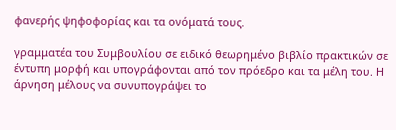φανερής ψηφοφορίας και τα ονόματά τους.

γραμματέα του Συμβουλίου σε ειδικό θεωρημένο βιβλίο πρακτικών σε έντυπη μορφή και υπογράφονται από τον πρόεδρο και τα μέλη του. Η άρνηση μέλους να συνυπογράψει το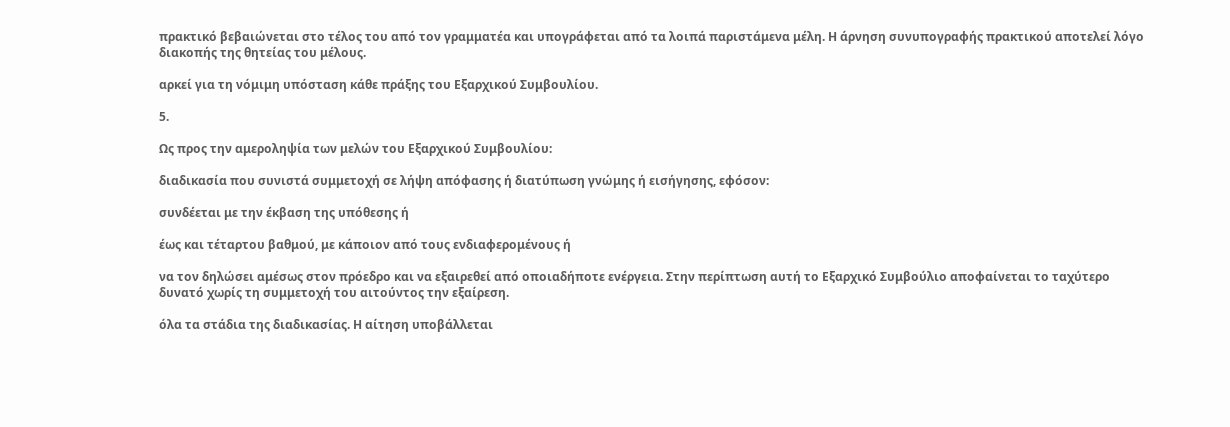πρακτικό βεβαιώνεται στο τέλος του από τον γραμματέα και υπογράφεται από τα λοιπά παριστάμενα μέλη. Η άρνηση συνυπογραφής πρακτικού αποτελεί λόγο διακοπής της θητείας του μέλους.

αρκεί για τη νόμιμη υπόσταση κάθε πράξης του Εξαρχικού Συμβουλίου.

5.

Ως προς την αμεροληψία των μελών του Εξαρχικού Συμβουλίου:

διαδικασία που συνιστά συμμετοχή σε λήψη απόφασης ή διατύπωση γνώμης ή εισήγησης, εφόσον:

συνδέεται με την έκβαση της υπόθεσης ή

έως και τέταρτου βαθμού, με κάποιον από τους ενδιαφερομένους ή

να τον δηλώσει αμέσως στον πρόεδρο και να εξαιρεθεί από οποιαδήποτε ενέργεια. Στην περίπτωση αυτή το Εξαρχικό Συμβούλιο αποφαίνεται το ταχύτερο δυνατό χωρίς τη συμμετοχή του αιτούντος την εξαίρεση.

όλα τα στάδια της διαδικασίας. Η αίτηση υποβάλλεται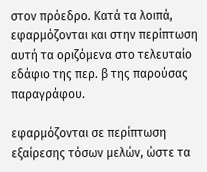στον πρόεδρο. Κατά τα λοιπά, εφαρμόζονται και στην περίπτωση αυτή τα οριζόμενα στο τελευταίο εδάφιο της περ. β της παρούσας παραγράφου.

εφαρμόζονται σε περίπτωση εξαίρεσης τόσων μελών, ώστε τα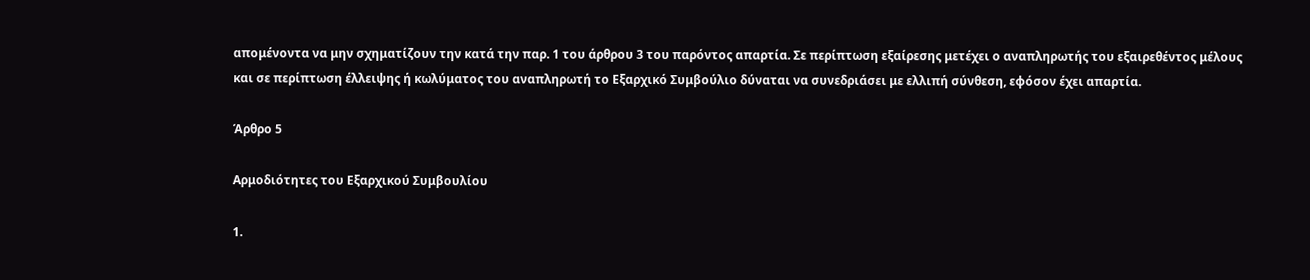απομένοντα να μην σχηματίζουν την κατά την παρ. 1 του άρθρου 3 του παρόντος απαρτία. Σε περίπτωση εξαίρεσης μετέχει ο αναπληρωτής του εξαιρεθέντος μέλους και σε περίπτωση έλλειψης ή κωλύματος του αναπληρωτή το Εξαρχικό Συμβούλιο δύναται να συνεδριάσει με ελλιπή σύνθεση, εφόσον έχει απαρτία.

Άρθρο 5

Αρμοδιότητες του Εξαρχικού Συμβουλίου

1.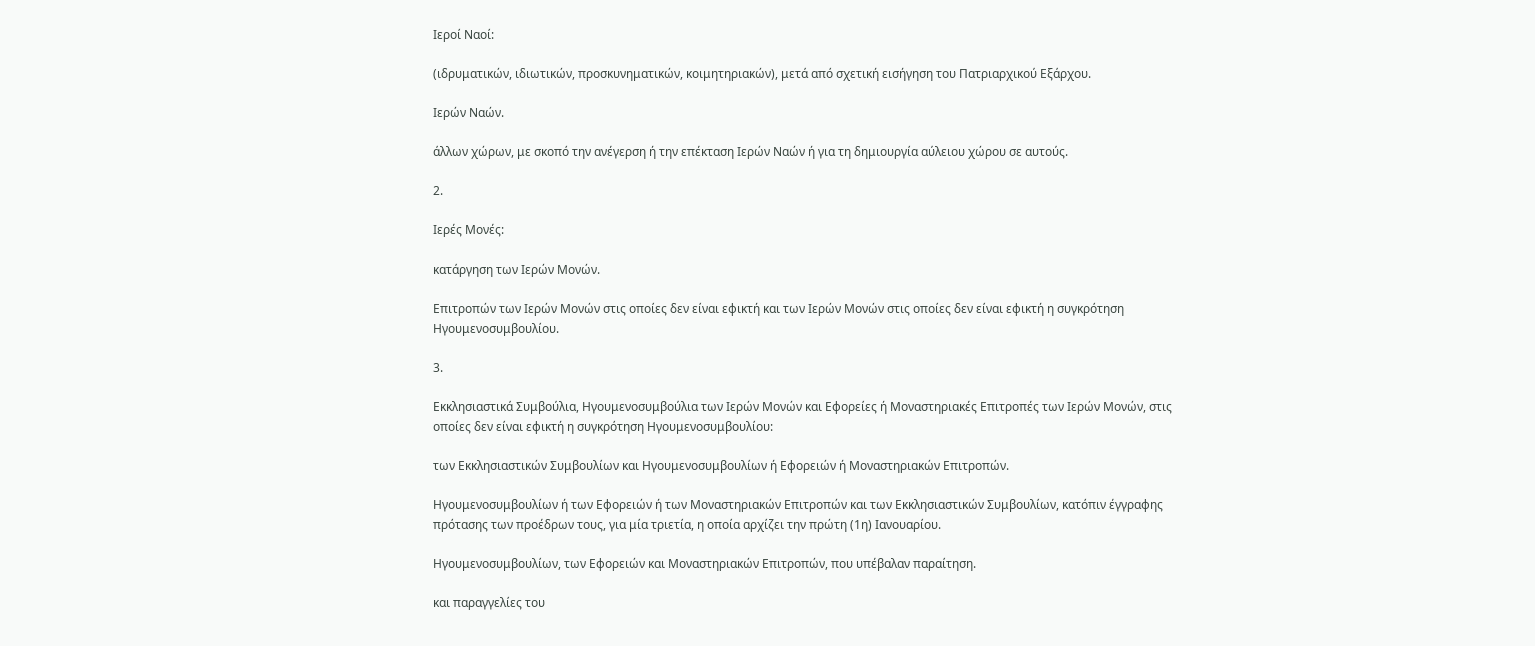Ιεροί Ναοί:

(ιδρυματικών, ιδιωτικών, προσκυνηματικών, κοιμητηριακών), μετά από σχετική εισήγηση του Πατριαρχικού Εξάρχου.

Ιερών Ναών.

άλλων χώρων, με σκοπό την ανέγερση ή την επέκταση Ιερών Ναών ή για τη δημιουργία αύλειου χώρου σε αυτούς.

2.

Ιερές Μονές:

κατάργηση των Ιερών Μονών.

Επιτροπών των Ιερών Μονών στις οποίες δεν είναι εφικτή και των Ιερών Μονών στις οποίες δεν είναι εφικτή η συγκρότηση Ηγουμενοσυμβουλίου.

3.

Εκκλησιαστικά Συμβούλια, Ηγουμενοσυμβούλια των Ιερών Μονών και Εφορείες ή Μοναστηριακές Επιτροπές των Ιερών Μονών, στις οποίες δεν είναι εφικτή η συγκρότηση Ηγουμενοσυμβουλίου:

των Εκκλησιαστικών Συμβουλίων και Ηγουμενοσυμβουλίων ή Εφορειών ή Μοναστηριακών Επιτροπών.

Ηγουμενοσυμβουλίων ή των Εφορειών ή των Μοναστηριακών Επιτροπών και των Εκκλησιαστικών Συμβουλίων, κατόπιν έγγραφης πρότασης των προέδρων τους, για μία τριετία, η οποία αρχίζει την πρώτη (1η) Ιανουαρίου.

Ηγουμενοσυμβουλίων, των Εφορειών και Μοναστηριακών Επιτροπών, που υπέβαλαν παραίτηση.

και παραγγελίες του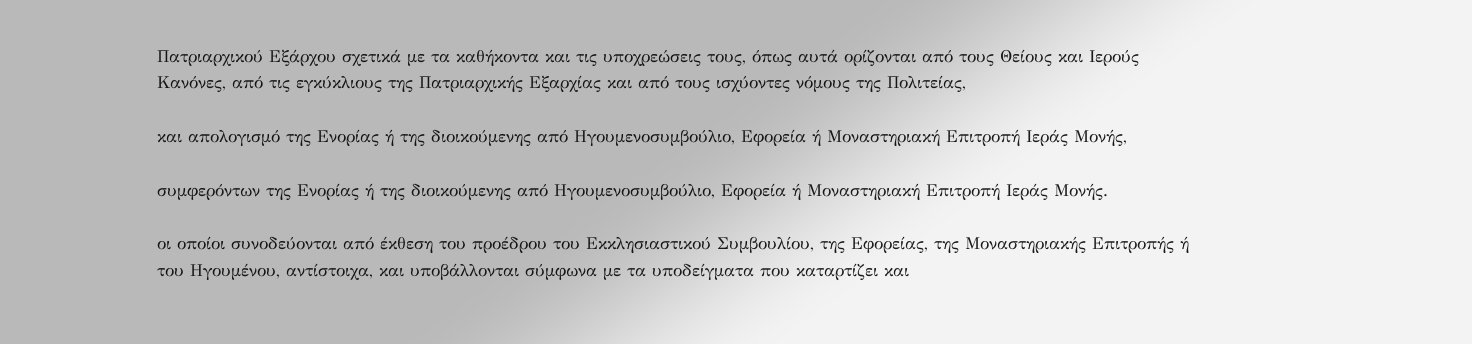Πατριαρχικού Εξάρχου σχετικά με τα καθήκοντα και τις υποχρεώσεις τους, όπως αυτά ορίζονται από τους Θείους και Ιερούς Κανόνες, από τις εγκύκλιους της Πατριαρχικής Εξαρχίας και από τους ισχύοντες νόμους της Πολιτείας,

και απολογισμό της Ενορίας ή της διοικούμενης από Ηγουμενοσυμβούλιο, Εφορεία ή Μοναστηριακή Επιτροπή Ιεράς Μονής,

συμφερόντων της Ενορίας ή της διοικούμενης από Ηγουμενοσυμβούλιο, Εφορεία ή Μοναστηριακή Επιτροπή Ιεράς Μονής.

οι οποίοι συνοδεύονται από έκθεση του προέδρου του Εκκλησιαστικού Συμβουλίου, της Εφορείας, της Μοναστηριακής Επιτροπής ή του Ηγουμένου, αντίστοιχα, και υποβάλλονται σύμφωνα με τα υποδείγματα που καταρτίζει και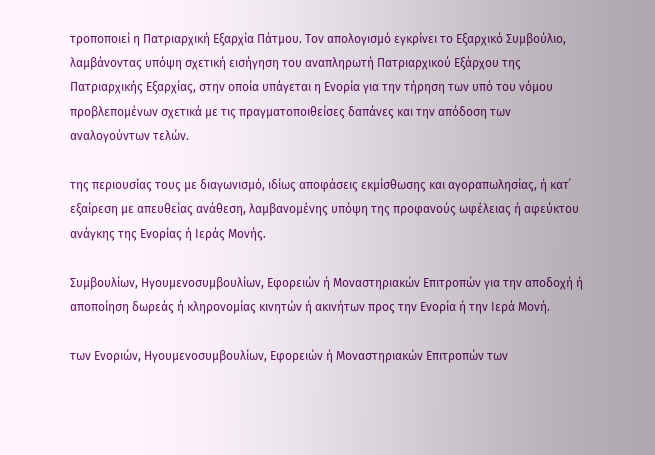τροποποιεί η Πατριαρχική Εξαρχία Πάτμου. Τον απολογισμό εγκρίνει το Εξαρχικό Συμβούλιο, λαμβάνοντας υπόψη σχετική εισήγηση του αναπληρωτή Πατριαρχικού Εξάρχου της Πατριαρχικής Εξαρχίας, στην οποία υπάγεται η Ενορία για την τήρηση των υπό του νόμου προβλεπομένων σχετικά με τις πραγματοποιθείσες δαπάνες και την απόδοση των αναλογούντων τελών.

της περιουσίας τους με διαγωνισμό, ιδίως αποφάσεις εκμίσθωσης και αγοραπωλησίας, ή κατ΄ εξαίρεση με απευθείας ανάθεση, λαμβανομένης υπόψη της προφανούς ωφέλειας ή αφεύκτου ανάγκης της Ενορίας ή Ιεράς Μονής.

Συμβουλίων, Ηγουμενοσυμβουλίων, Εφορειών ή Μοναστηριακών Επιτροπών για την αποδοχή ή αποποίηση δωρεάς ή κληρονομίας κινητών ή ακινήτων προς την Ενορία ή την Ιερά Μονή.

των Ενοριών, Ηγουμενοσυμβουλίων, Εφορειών ή Μοναστηριακών Επιτροπών των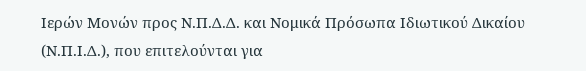Ιερών Μονών προς Ν.Π.Δ.Δ. και Νομικά Πρόσωπα Ιδιωτικού Δικαίου (Ν.Π.Ι.Δ.), που επιτελούνται για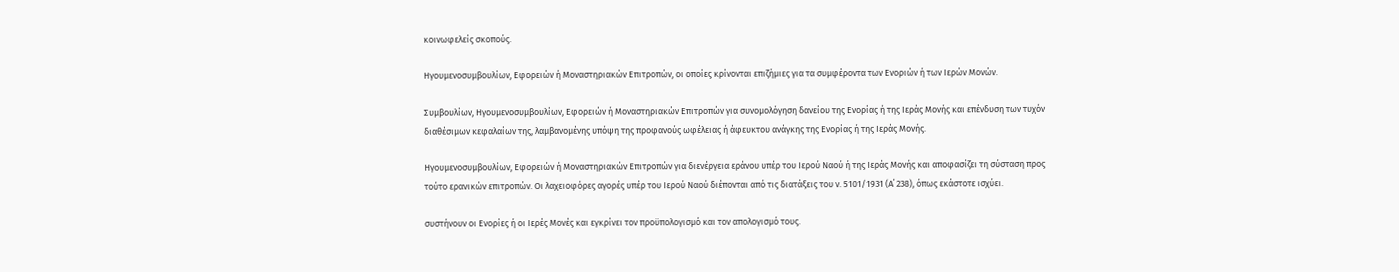κοινωφελείς σκοπούς.

Ηγουμενοσυμβουλίων, Εφορειών ή Μοναστηριακών Επιτροπών, οι οποίες κρίνονται επιζήμιες για τα συμφέροντα των Ενοριών ή των Ιερών Μονών.

Συμβουλίων, Ηγουμενοσυμβουλίων, Εφορειών ή Μοναστηριακών Επιτροπών για συνομολόγηση δανείου της Ενορίας ή της Ιεράς Μονής και επένδυση των τυχόν διαθέσιμων κεφαλαίων της, λαμβανομένης υπόψη της προφανούς ωφέλειας ή άφευκτου ανάγκης της Ενορίας ή της Ιεράς Μονής.

Ηγουμενοσυμβουλίων, Εφορειών ή Μοναστηριακών Επιτροπών για διενέργεια εράνου υπέρ του Ιερού Ναού ή της Ιεράς Μονής και αποφασίζει τη σύσταση προς τούτο ερανικών επιτροπών. Οι λαχειοφόρες αγορές υπέρ του Ιερού Ναού διέπονται από τις διατάξεις του ν. 5101/1931 (Α΄ 238), όπως εκάστοτε ισχύει.

συστήνουν οι Ενορίες ή οι Ιερές Μονές και εγκρίνει τον προϋπολογισμό και τον απολογισμό τους.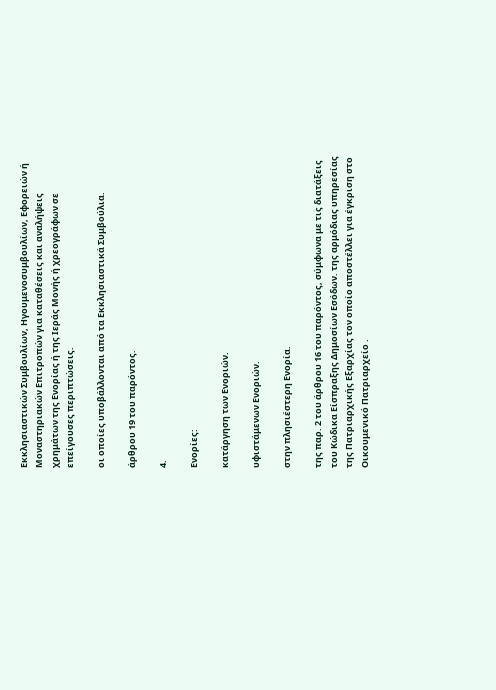Εκκλησιαστικών Συμβουλίων, Ηγουμενοσυμβουλίων, Εφορειών ή Μοναστηριακών Επιτροπών για καταθέσεις και αναλήψεις χρημάτων της Ενορίας ή της Ιεράς Μονής ή χρεογράφων σε επείγουσες περιπτώσεις.

οι οποίες υποβάλλονται από τα Εκκλησιαστικά Συμβούλια.

άρθρου 19 του παρόντος.

4.

Ενορίες:

κατάργηση των Ενοριών.

υφιστάμενων Ενοριών.

στην πλησιέστερη Ενορία.

της παρ. 2 του άρθρου 16 του παρόντος, σύμφωνα με τις διατάξεις του Κώδικα Είσπραξης Δημοσίων Εσόδων. της αρμόδιας υπηρεσίας της Πατριαρχικής Εξαρχίας τον οποίο αποστέλλει για έγκριση στο Οικουμενικό Πατριαρχείο .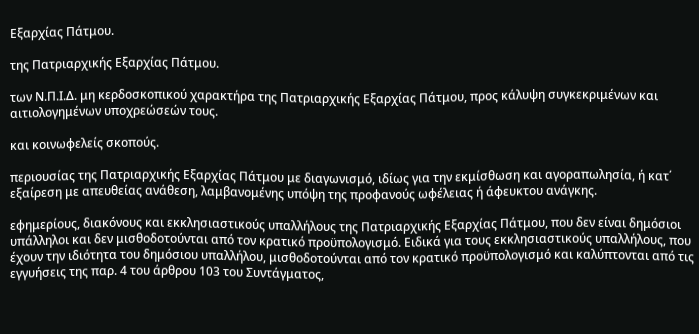Εξαρχίας Πάτμου.

της Πατριαρχικής Εξαρχίας Πάτμου.

των Ν.Π.Ι.Δ. μη κερδοσκοπικού χαρακτήρα της Πατριαρχικής Εξαρχίας Πάτμου, προς κάλυψη συγκεκριμένων και αιτιολογημένων υποχρεώσεών τους.

και κοινωφελείς σκοπούς.

περιουσίας της Πατριαρχικής Εξαρχίας Πάτμου με διαγωνισμό, ιδίως για την εκμίσθωση και αγοραπωλησία, ή κατ΄ εξαίρεση με απευθείας ανάθεση, λαμβανομένης υπόψη της προφανούς ωφέλειας ή άφευκτου ανάγκης.

εφημερίους, διακόνους και εκκλησιαστικούς υπαλλήλους της Πατριαρχικής Εξαρχίας Πάτμου, που δεν είναι δημόσιοι υπάλληλοι και δεν μισθοδοτούνται από τον κρατικό προϋπολογισμό. Ειδικά για τους εκκλησιαστικούς υπαλλήλους, που έχουν την ιδιότητα του δημόσιου υπαλλήλου, μισθοδοτούνται από τον κρατικό προϋπολογισμό και καλύπτονται από τις εγγυήσεις της παρ. 4 του άρθρου 103 του Συντάγματος,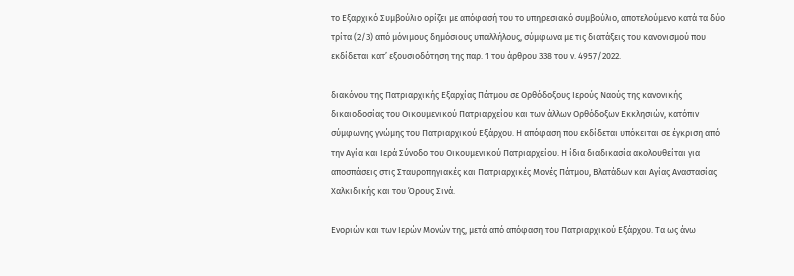το Εξαρχικό Συμβούλιο ορίζει με απόφασή του το υπηρεσιακό συμβούλιο, αποτελούμενο κατά τα δύο τρίτα (2/3) από μόνιμους δημόσιους υπαλλήλους, σύμφωνα με τις διατάξεις του κανονισμού που εκδίδεται κατ’ εξουσιοδότηση της παρ. 1 του άρθρου 338 του ν. 4957/2022.

διακόνου της Πατριαρχικής Εξαρχίας Πάτμου σε Ορθόδοξους Ιερούς Ναούς της κανονικής δικαιοδοσίας του Οικουμενικού Πατριαρχείου και των άλλων Ορθόδοξων Εκκλησιών, κατόπιν σύμφωνης γνώμης του Πατριαρχικού Εξάρχου. Η απόφαση που εκδίδεται υπόκειται σε έγκριση από την Αγία και Ιερά Σύνοδο του Οικουμενικού Πατριαρχείου. Η ίδια διαδικασία ακολουθείται για αποσπάσεις στις Σταυροπηγιακές και Πατριαρχικές Μονές Πάτμου, Βλατάδων και Αγίας Αναστασίας Χαλκιδικής και του Όρους Σινά.

Ενοριών και των Ιερών Μονών της, μετά από απόφαση του Πατριαρχικού Εξάρχου. Τα ως άνω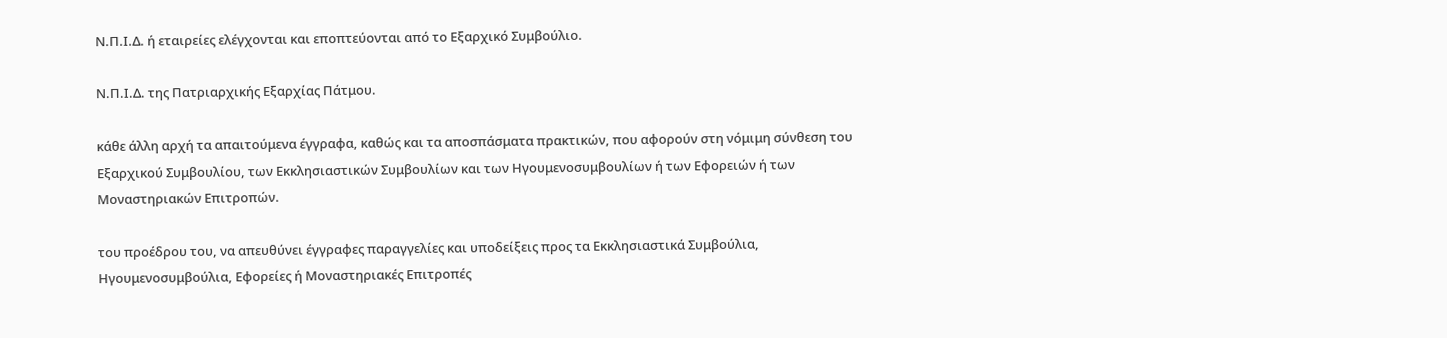Ν.Π.Ι.Δ. ή εταιρείες ελέγχονται και εποπτεύονται από το Εξαρχικό Συμβούλιο.

Ν.Π.Ι.Δ. της Πατριαρχικής Εξαρχίας Πάτμου.

κάθε άλλη αρχή τα απαιτούμενα έγγραφα, καθώς και τα αποσπάσματα πρακτικών, που αφορούν στη νόμιμη σύνθεση του Εξαρχικού Συμβουλίου, των Εκκλησιαστικών Συμβουλίων και των Ηγουμενοσυμβουλίων ή των Εφορειών ή των Μοναστηριακών Επιτροπών.

του προέδρου του, να απευθύνει έγγραφες παραγγελίες και υποδείξεις προς τα Εκκλησιαστικά Συμβούλια, Ηγουμενοσυμβούλια, Εφορείες ή Μοναστηριακές Επιτροπές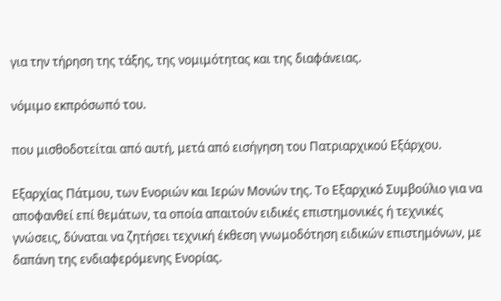για την τήρηση της τάξης, της νομιμότητας και της διαφάνειας.

νόμιμο εκπρόσωπό του.

που μισθοδοτείται από αυτή, μετά από εισήγηση του Πατριαρχικού Εξάρχου.

Εξαρχίας Πάτμου, των Ενοριών και Ιερών Μονών της. Το Εξαρχικό Συμβούλιο για να αποφανθεί επί θεμάτων, τα οποία απαιτούν ειδικές επιστημονικές ή τεχνικές γνώσεις, δύναται να ζητήσει τεχνική έκθεση γνωμοδότηση ειδικών επιστημόνων, με δαπάνη της ενδιαφερόμενης Ενορίας.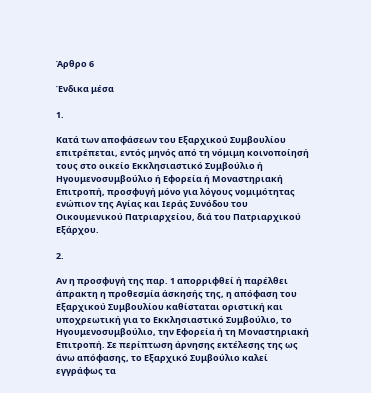Άρθρο 6

Ένδικα μέσα

1.

Κατά των αποφάσεων του Εξαρχικού Συμβουλίου επιτρέπεται, εντός μηνός από τη νόμιμη κοινοποίησή τους στο οικείο Εκκλησιαστικό Συμβούλιο ή Ηγουμενοσυμβούλιο ή Εφορεία ή Μοναστηριακή Επιτροπή, προσφυγή μόνο για λόγους νομιμότητας ενώπιον της Αγίας και Ιεράς Συνόδου του Οικουμενικού Πατριαρχείου, διά του Πατριαρχικού Εξάρχου.

2.

Αν η προσφυγή της παρ. 1 απορριφθεί ή παρέλθει άπρακτη η προθεσμία άσκησής της, η απόφαση του Εξαρχικού Συμβουλίου καθίσταται οριστική και υποχρεωτική για το Εκκλησιαστικό Συμβούλιο, το Ηγουμενοσυμβούλιο, την Εφορεία ή τη Μοναστηριακή Επιτροπή. Σε περίπτωση άρνησης εκτέλεσης της ως άνω απόφασης, το Εξαρχικό Συμβούλιο καλεί εγγράφως τα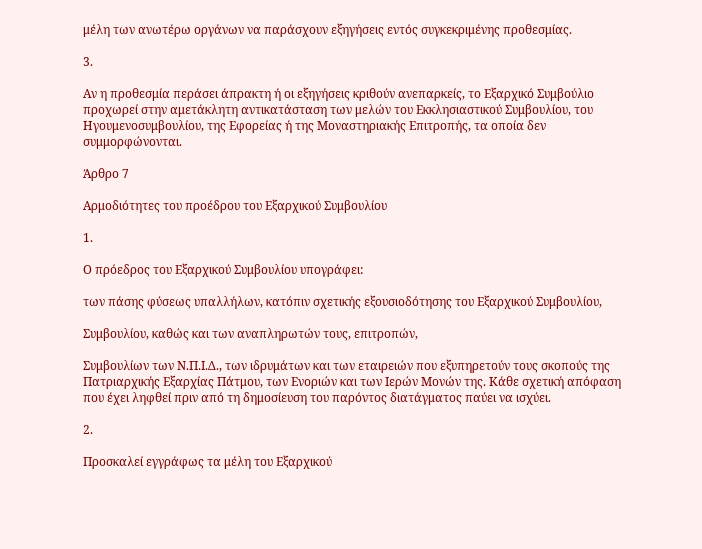μέλη των ανωτέρω οργάνων να παράσχουν εξηγήσεις εντός συγκεκριμένης προθεσμίας.

3.

Αν η προθεσμία περάσει άπρακτη ή οι εξηγήσεις κριθούν ανεπαρκείς, το Εξαρχικό Συμβούλιο προχωρεί στην αμετάκλητη αντικατάσταση των μελών του Εκκλησιαστικού Συμβουλίου, του Ηγουμενοσυμβουλίου, της Εφορείας ή της Μοναστηριακής Επιτροπής, τα οποία δεν συμμορφώνονται.

Άρθρο 7

Αρμοδιότητες του προέδρου του Εξαρχικού Συμβουλίου

1.

Ο πρόεδρος του Εξαρχικού Συμβουλίου υπογράφει:

των πάσης φύσεως υπαλλήλων, κατόπιν σχετικής εξουσιοδότησης του Εξαρχικού Συμβουλίου,

Συμβουλίου, καθώς και των αναπληρωτών τους, επιτροπών,

Συμβουλίων των Ν.Π.Ι.Δ., των ιδρυμάτων και των εταιρειών που εξυπηρετούν τους σκοπούς της Πατριαρχικής Εξαρχίας Πάτμου, των Ενοριών και των Ιερών Μονών της. Κάθε σχετική απόφαση που έχει ληφθεί πριν από τη δημοσίευση του παρόντος διατάγματος παύει να ισχύει.

2.

Προσκαλεί εγγράφως τα μέλη του Εξαρχικού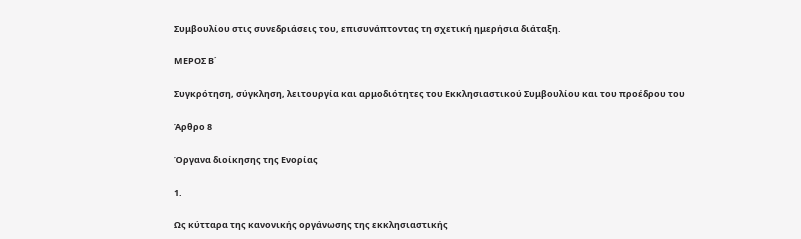Συμβουλίου στις συνεδριάσεις του, επισυνάπτοντας τη σχετική ημερήσια διάταξη.

ΜΕΡΟΣ Β΄

Συγκρότηση, σύγκληση, λειτουργία και αρμοδιότητες του Εκκλησιαστικού Συμβουλίου και του προέδρου του

Άρθρο 8

Όργανα διοίκησης της Ενορίας

1.

Ως κύτταρα της κανονικής οργάνωσης της εκκλησιαστικής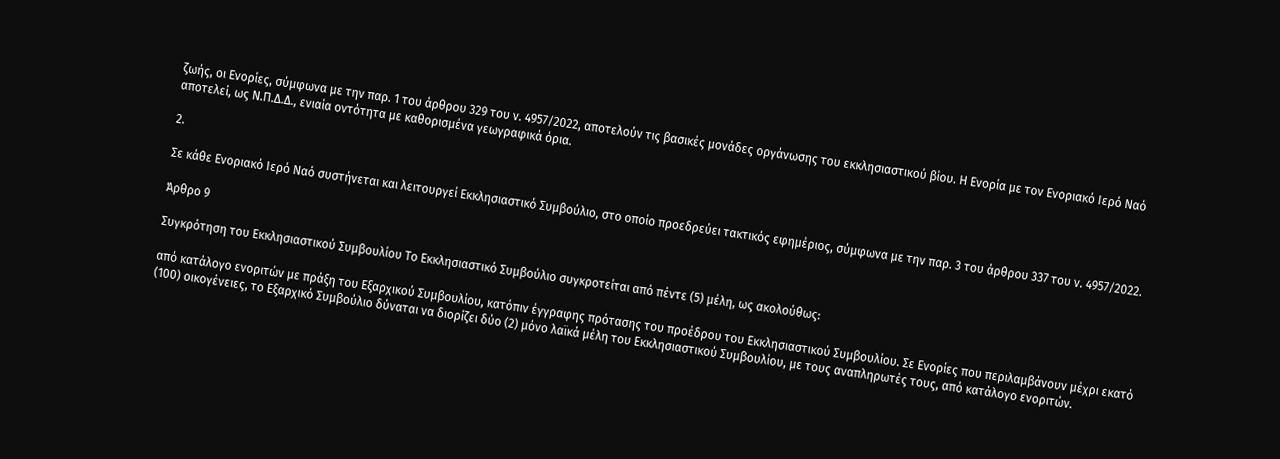ζωής, οι Ενορίες, σύμφωνα με την παρ. 1 του άρθρου 329 του ν. 4957/2022, αποτελούν τις βασικές μονάδες οργάνωσης του εκκλησιαστικού βίου. Η Ενορία με τον Ενοριακό Ιερό Ναό αποτελεί, ως Ν.Π.Δ.Δ., ενιαία οντότητα με καθορισμένα γεωγραφικά όρια.

2.

Σε κάθε Ενοριακό Ιερό Ναό συστήνεται και λειτουργεί Εκκλησιαστικό Συμβούλιο, στο οποίο προεδρεύει τακτικός εφημέριος, σύμφωνα με την παρ. 3 του άρθρου 337 του ν. 4957/2022.

Άρθρο 9

Συγκρότηση του Εκκλησιαστικού Συμβουλίου Το Εκκλησιαστικό Συμβούλιο συγκροτείται από πέντε (5) μέλη, ως ακολούθως:

από κατάλογο ενοριτών με πράξη του Εξαρχικού Συμβουλίου, κατόπιν έγγραφης πρότασης του προέδρου του Εκκλησιαστικού Συμβουλίου. Σε Ενορίες που περιλαμβάνουν μέχρι εκατό (100) οικογένειες, το Εξαρχικό Συμβούλιο δύναται να διορίζει δύο (2) μόνο λαϊκά μέλη του Εκκλησιαστικού Συμβουλίου, με τους αναπληρωτές τους, από κατάλογο ενοριτών.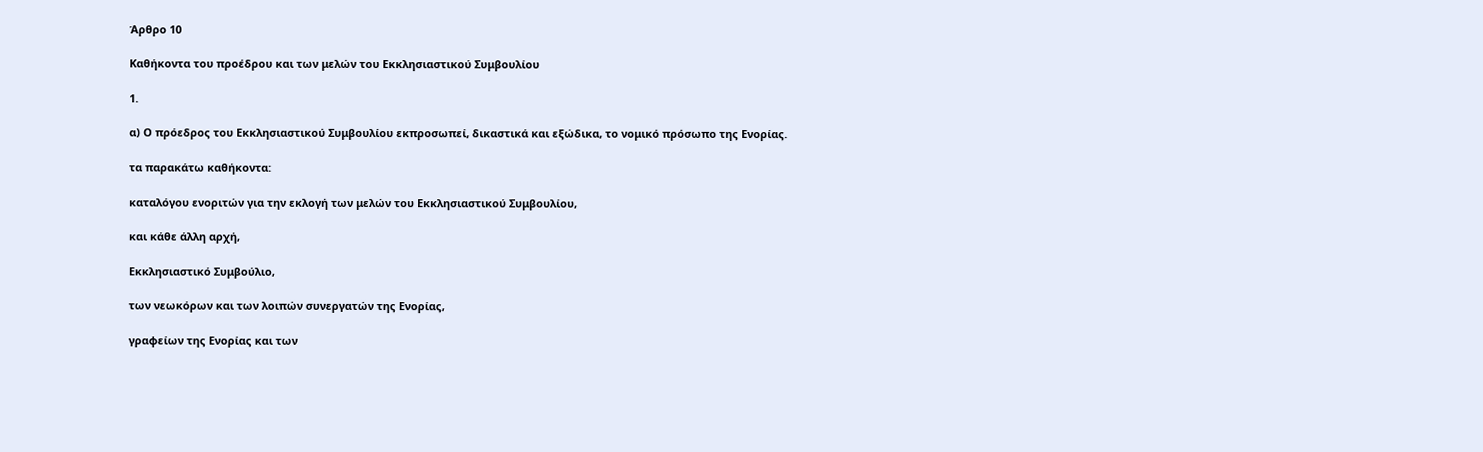Άρθρο 10

Καθήκοντα του προέδρου και των μελών του Εκκλησιαστικού Συμβουλίου

1.

α) Ο πρόεδρος του Εκκλησιαστικού Συμβουλίου εκπροσωπεί, δικαστικά και εξώδικα, το νομικό πρόσωπο της Ενορίας.

τα παρακάτω καθήκοντα:

καταλόγου ενοριτών για την εκλογή των μελών του Εκκλησιαστικού Συμβουλίου,

και κάθε άλλη αρχή,

Εκκλησιαστικό Συμβούλιο,

των νεωκόρων και των λοιπών συνεργατών της Ενορίας,

γραφείων της Ενορίας και των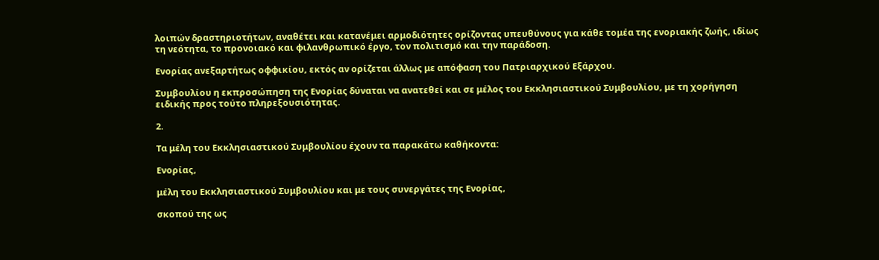λοιπών δραστηριοτήτων, αναθέτει και κατανέμει αρμοδιότητες ορίζοντας υπευθύνους για κάθε τομέα της ενοριακής ζωής, ιδίως τη νεότητα, το προνοιακό και φιλανθρωπικό έργο, τον πολιτισμό και την παράδοση.

Ενορίας ανεξαρτήτως οφφικίου, εκτός αν ορίζεται άλλως με απόφαση του Πατριαρχικού Εξάρχου.

Συμβουλίου η εκπροσώπηση της Ενορίας δύναται να ανατεθεί και σε μέλος του Εκκλησιαστικού Συμβουλίου, με τη χορήγηση ειδικής προς τούτο πληρεξουσιότητας.

2.

Τα μέλη του Εκκλησιαστικού Συμβουλίου έχουν τα παρακάτω καθήκοντα:

Ενορίας,

μέλη του Εκκλησιαστικού Συμβουλίου και με τους συνεργάτες της Ενορίας,

σκοπού της ως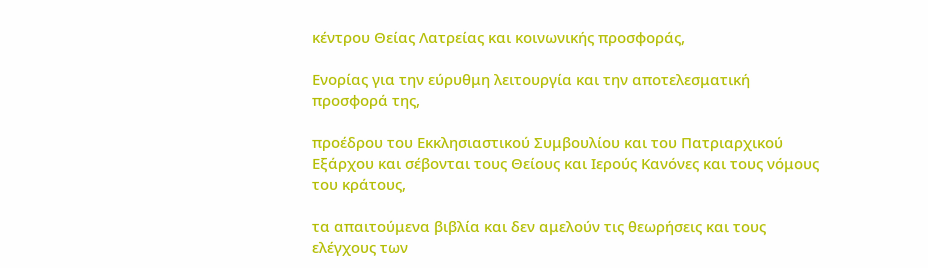κέντρου Θείας Λατρείας και κοινωνικής προσφοράς,

Ενορίας για την εύρυθμη λειτουργία και την αποτελεσματική προσφορά της,

προέδρου του Εκκλησιαστικού Συμβουλίου και του Πατριαρχικού Εξάρχου και σέβονται τους Θείους και Ιερούς Κανόνες και τους νόμους του κράτους,

τα απαιτούμενα βιβλία και δεν αμελούν τις θεωρήσεις και τους ελέγχους των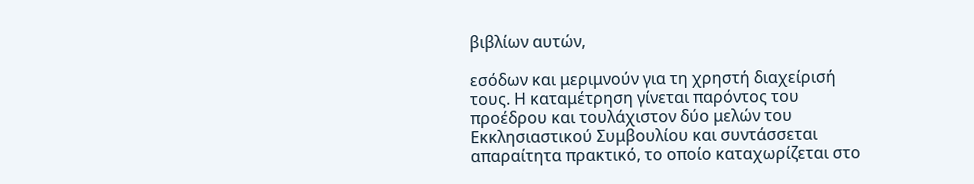βιβλίων αυτών,

εσόδων και μεριμνούν για τη χρηστή διαχείρισή τους. Η καταμέτρηση γίνεται παρόντος του προέδρου και τουλάχιστον δύο μελών του Εκκλησιαστικού Συμβουλίου και συντάσσεται απαραίτητα πρακτικό, το οποίο καταχωρίζεται στο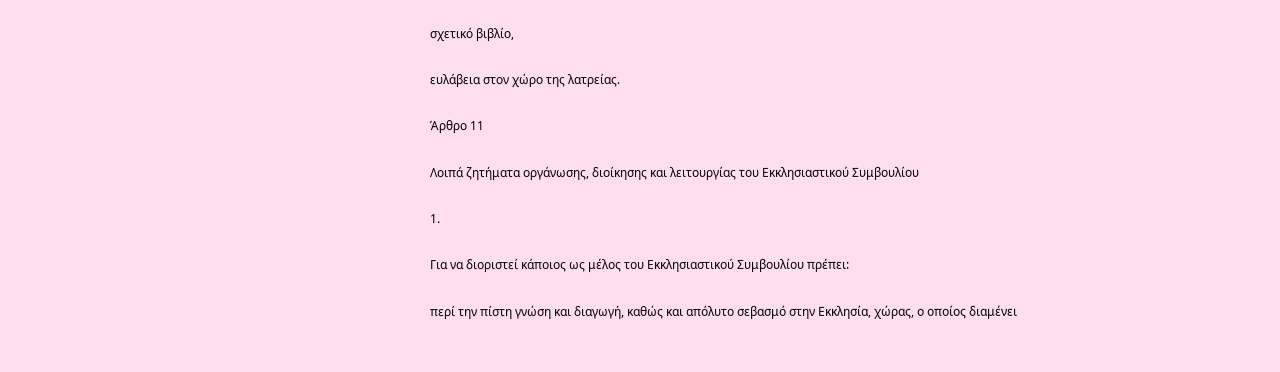σχετικό βιβλίο,

ευλάβεια στον χώρο της λατρείας.

Άρθρο 11

Λοιπά ζητήματα οργάνωσης, διοίκησης και λειτουργίας του Εκκλησιαστικού Συμβουλίου

1.

Για να διοριστεί κάποιος ως μέλος του Εκκλησιαστικού Συμβουλίου πρέπει:

περί την πίστη γνώση και διαγωγή, καθώς και απόλυτο σεβασμό στην Εκκλησία, χώρας, ο οποίος διαμένει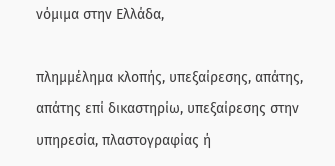νόμιμα στην Ελλάδα,

πλημμέλημα κλοπής, υπεξαίρεσης, απάτης, απάτης επί δικαστηρίω, υπεξαίρεσης στην υπηρεσία, πλαστογραφίας ή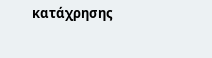κατάχρησης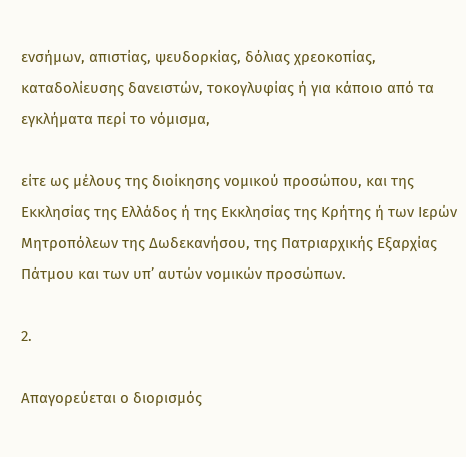ενσήμων, απιστίας, ψευδορκίας, δόλιας χρεοκοπίας, καταδολίευσης δανειστών, τοκογλυφίας ή για κάποιο από τα εγκλήματα περί το νόμισμα,

είτε ως μέλους της διοίκησης νομικού προσώπου, και της Εκκλησίας της Ελλάδος ή της Εκκλησίας της Κρήτης ή των Ιερών Μητροπόλεων της Δωδεκανήσου, της Πατριαρχικής Εξαρχίας Πάτμου και των υπ’ αυτών νομικών προσώπων.

2.

Απαγορεύεται ο διορισμός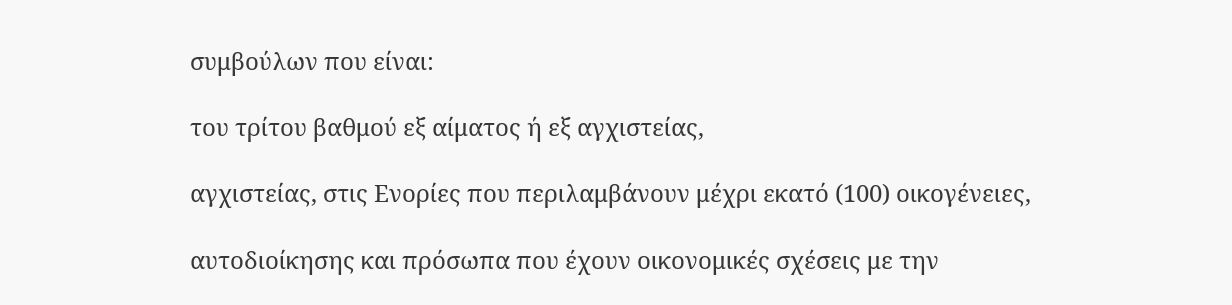συμβούλων που είναι:

του τρίτου βαθμού εξ αίματος ή εξ αγχιστείας,

αγχιστείας, στις Ενορίες που περιλαμβάνουν μέχρι εκατό (100) οικογένειες,

αυτοδιοίκησης και πρόσωπα που έχουν οικονομικές σχέσεις με την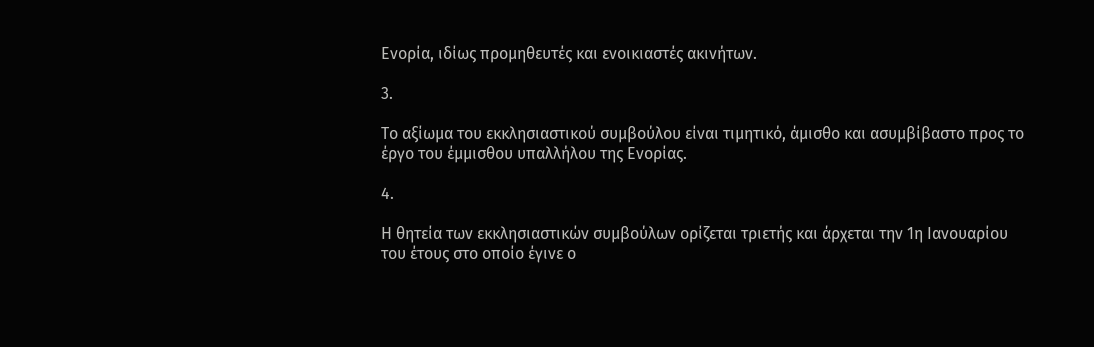Ενορία, ιδίως προμηθευτές και ενοικιαστές ακινήτων.

3.

Το αξίωμα του εκκλησιαστικού συμβούλου είναι τιμητικό, άμισθο και ασυμβίβαστο προς το έργο του έμμισθου υπαλλήλου της Ενορίας.

4.

Η θητεία των εκκλησιαστικών συμβούλων ορίζεται τριετής και άρχεται την 1η Ιανουαρίου του έτους στο οποίο έγινε ο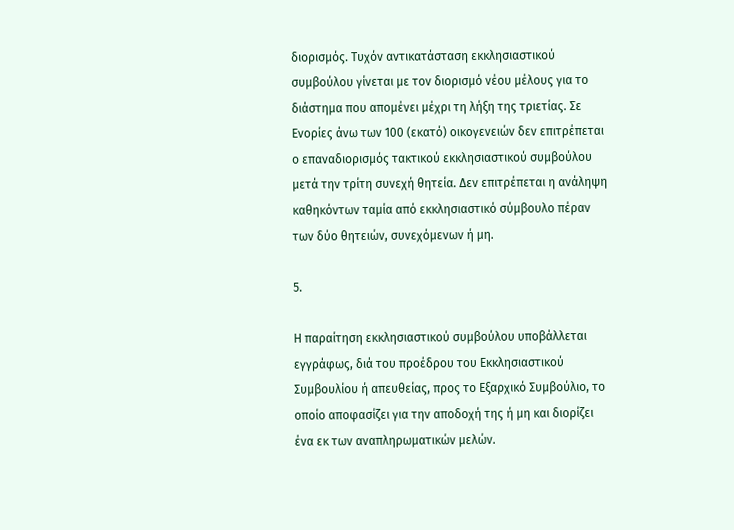διορισμός. Τυχόν αντικατάσταση εκκλησιαστικού συμβούλου γίνεται με τον διορισμό νέου μέλους για το διάστημα που απομένει μέχρι τη λήξη της τριετίας. Σε Ενορίες άνω των 100 (εκατό) οικογενειών δεν επιτρέπεται ο επαναδιορισμός τακτικού εκκλησιαστικού συμβούλου μετά την τρίτη συνεχή θητεία. Δεν επιτρέπεται η ανάληψη καθηκόντων ταμία από εκκλησιαστικό σύμβουλο πέραν των δύο θητειών, συνεχόμενων ή μη.

5.

Η παραίτηση εκκλησιαστικού συμβούλου υποβάλλεται εγγράφως, διά του προέδρου του Εκκλησιαστικού Συμβουλίου ή απευθείας, προς το Εξαρχικό Συμβούλιο, το οποίο αποφασίζει για την αποδοχή της ή μη και διορίζει ένα εκ των αναπληρωματικών μελών.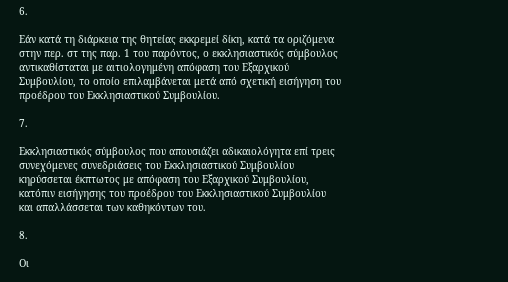6.

Εάν κατά τη διάρκεια της θητείας εκκρεμεί δίκη, κατά τα οριζόμενα στην περ. στ της παρ. 1 του παρόντος, ο εκκλησιαστικός σύμβουλος αντικαθίσταται με αιτιολογημένη απόφαση του Εξαρχικού Συμβουλίου, το οποίο επιλαμβάνεται μετά από σχετική εισήγηση του προέδρου του Εκκλησιαστικού Συμβουλίου.

7.

Εκκλησιαστικός σύμβουλος που απουσιάζει αδικαιολόγητα επί τρεις συνεχόμενες συνεδριάσεις του Εκκλησιαστικού Συμβουλίου κηρύσσεται έκπτωτος με απόφαση του Εξαρχικού Συμβουλίου, κατόπιν εισήγησης του προέδρου του Εκκλησιαστικού Συμβουλίου και απαλλάσσεται των καθηκόντων του.

8.

Οι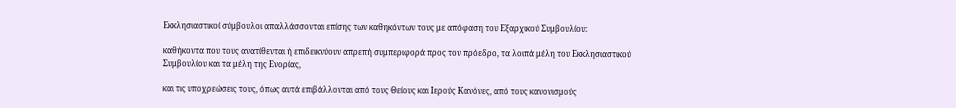Εκκλησιαστικοί σύμβουλοι απαλλάσσονται επίσης των καθηκόντων τους με απόφαση του Εξαρχικού Συμβουλίου:

καθήκοντα που τους ανατίθενται ή επιδεικνύουν απρεπή συμπεριφορά προς τον πρόεδρο, τα λοιπά μέλη του Εκκλησιαστικού Συμβουλίου και τα μέλη της Ενορίας,

και τις υποχρεώσεις τους, όπως αυτά επιβάλλονται από τους Θείους και Ιερούς Κανόνες, από τους κανονισμούς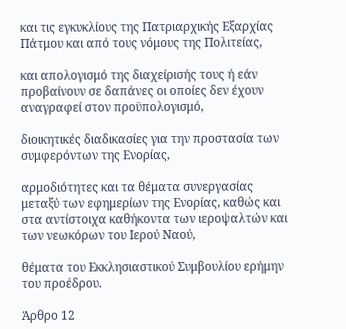και τις εγκυκλίους της Πατριαρχικής Εξαρχίας Πάτμου και από τους νόμους της Πολιτείας,

και απολογισμό της διαχείρισής τους ή εάν προβαίνουν σε δαπάνες οι οποίες δεν έχουν αναγραφεί στον προϋπολογισμό,

διοικητικές διαδικασίες για την προστασία των συμφερόντων της Ενορίας,

αρμοδιότητες και τα θέματα συνεργασίας μεταξύ των εφημερίων της Ενορίας, καθώς και στα αντίστοιχα καθήκοντα των ιεροψαλτών και των νεωκόρων του Ιερού Ναού,

θέματα του Εκκλησιαστικού Συμβουλίου ερήμην του προέδρου.

Άρθρο 12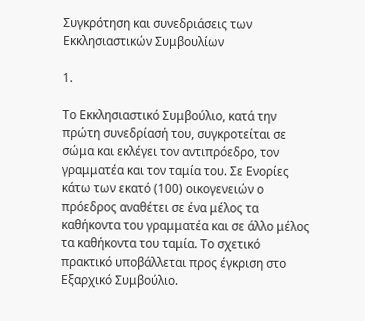Συγκρότηση και συνεδριάσεις των Εκκλησιαστικών Συμβουλίων

1.

Το Εκκλησιαστικό Συμβούλιο, κατά την πρώτη συνεδρίασή του, συγκροτείται σε σώμα και εκλέγει τον αντιπρόεδρο, τον γραμματέα και τον ταμία του. Σε Ενορίες κάτω των εκατό (100) οικογενειών ο πρόεδρος αναθέτει σε ένα μέλος τα καθήκοντα του γραμματέα και σε άλλο μέλος τα καθήκοντα του ταμία. Το σχετικό πρακτικό υποβάλλεται προς έγκριση στο Εξαρχικό Συμβούλιο.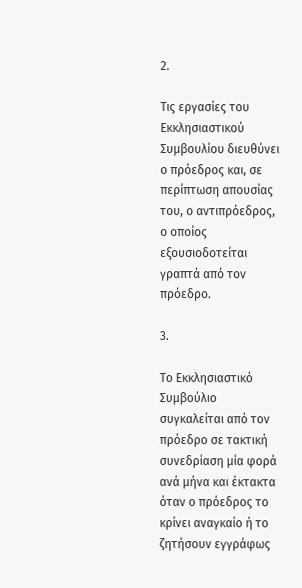2.

Τις εργασίες του Εκκλησιαστικού Συμβουλίου διευθύνει ο πρόεδρος και, σε περίπτωση απουσίας του, ο αντιπρόεδρος, ο οποίος εξουσιοδοτείται γραπτά από τον πρόεδρο.

3.

Το Εκκλησιαστικό Συμβούλιο συγκαλείται από τον πρόεδρο σε τακτική συνεδρίαση μία φορά ανά μήνα και έκτακτα όταν ο πρόεδρος το κρίνει αναγκαίο ή το ζητήσουν εγγράφως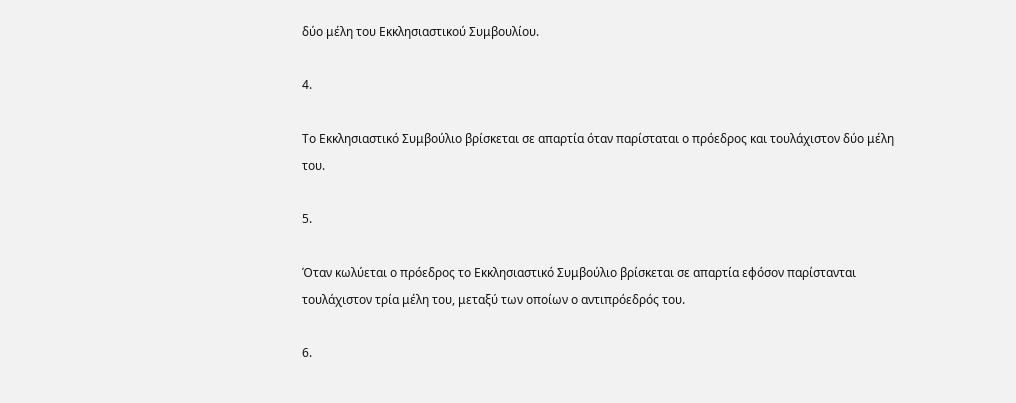δύο μέλη του Εκκλησιαστικού Συμβουλίου.

4.

Το Εκκλησιαστικό Συμβούλιο βρίσκεται σε απαρτία όταν παρίσταται ο πρόεδρος και τουλάχιστον δύο μέλη του.

5.

Όταν κωλύεται ο πρόεδρος το Εκκλησιαστικό Συμβούλιο βρίσκεται σε απαρτία εφόσον παρίστανται τουλάχιστον τρία μέλη του, μεταξύ των οποίων ο αντιπρόεδρός του.

6.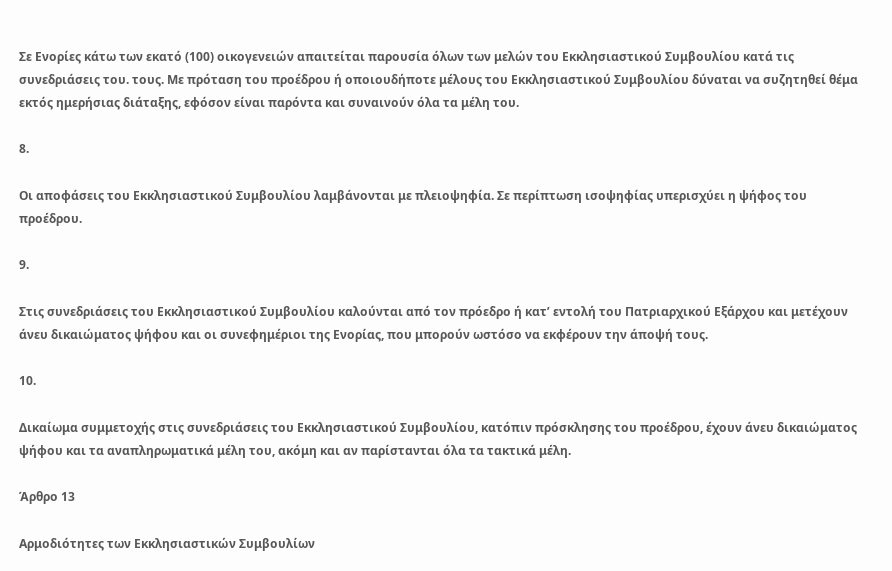Σε Ενορίες κάτω των εκατό (100) οικογενειών απαιτείται παρουσία όλων των μελών του Εκκλησιαστικού Συμβουλίου κατά τις συνεδριάσεις του. τους. Με πρόταση του προέδρου ή οποιουδήποτε μέλους του Εκκλησιαστικού Συμβουλίου δύναται να συζητηθεί θέμα εκτός ημερήσιας διάταξης, εφόσον είναι παρόντα και συναινούν όλα τα μέλη του.

8.

Οι αποφάσεις του Εκκλησιαστικού Συμβουλίου λαμβάνονται με πλειοψηφία. Σε περίπτωση ισοψηφίας υπερισχύει η ψήφος του προέδρου.

9.

Στις συνεδριάσεις του Εκκλησιαστικού Συμβουλίου καλούνται από τον πρόεδρο ή κατ’ εντολή του Πατριαρχικού Εξάρχου και μετέχουν άνευ δικαιώματος ψήφου και οι συνεφημέριοι της Ενορίας, που μπορούν ωστόσο να εκφέρουν την άποψή τους.

10.

Δικαίωμα συμμετοχής στις συνεδριάσεις του Εκκλησιαστικού Συμβουλίου, κατόπιν πρόσκλησης του προέδρου, έχουν άνευ δικαιώματος ψήφου και τα αναπληρωματικά μέλη του, ακόμη και αν παρίστανται όλα τα τακτικά μέλη.

Άρθρο 13

Αρμοδιότητες των Εκκλησιαστικών Συμβουλίων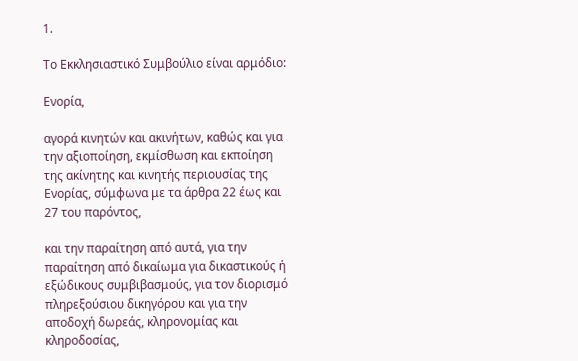1.

Το Εκκλησιαστικό Συμβούλιο είναι αρμόδιο:

Ενορία,

αγορά κινητών και ακινήτων, καθώς και για την αξιοποίηση, εκμίσθωση και εκποίηση της ακίνητης και κινητής περιουσίας της Ενορίας, σύμφωνα με τα άρθρα 22 έως και 27 του παρόντος,

και την παραίτηση από αυτά, για την παραίτηση από δικαίωμα για δικαστικούς ή εξώδικους συμβιβασμούς, για τον διορισμό πληρεξούσιου δικηγόρου και για την αποδοχή δωρεάς, κληρονομίας και κληροδοσίας,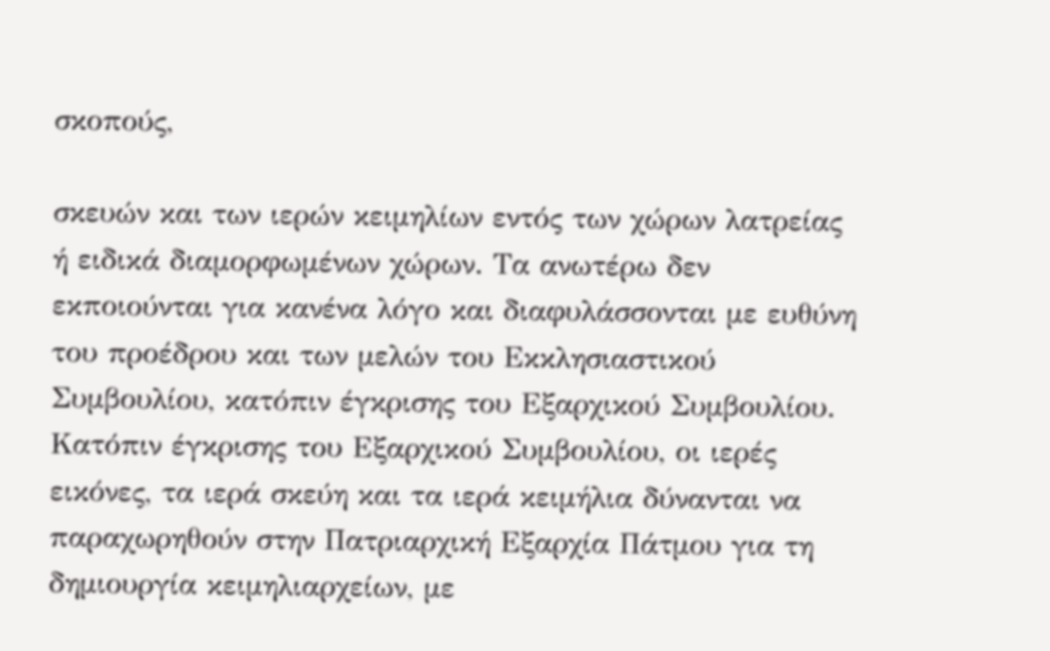σκοπούς,

σκευών και των ιερών κειμηλίων εντός των χώρων λατρείας ή ειδικά διαμορφωμένων χώρων. Τα ανωτέρω δεν εκποιούνται για κανένα λόγο και διαφυλάσσονται με ευθύνη του προέδρου και των μελών του Εκκλησιαστικού Συμβουλίου, κατόπιν έγκρισης του Εξαρχικού Συμβουλίου. Κατόπιν έγκρισης του Εξαρχικού Συμβουλίου, οι ιερές εικόνες, τα ιερά σκεύη και τα ιερά κειμήλια δύνανται να παραχωρηθούν στην Πατριαρχική Εξαρχία Πάτμου για τη δημιουργία κειμηλιαρχείων, με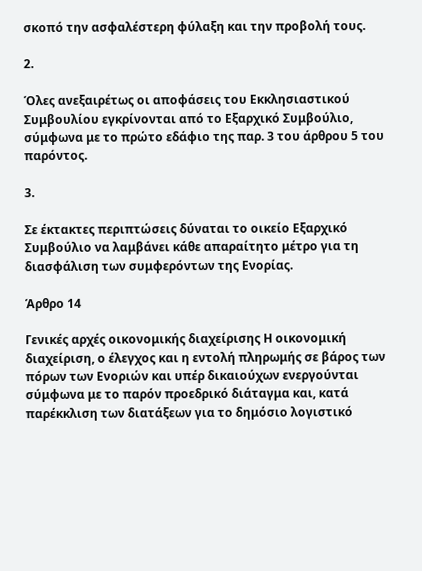σκοπό την ασφαλέστερη φύλαξη και την προβολή τους.

2.

Όλες ανεξαιρέτως οι αποφάσεις του Εκκλησιαστικού Συμβουλίου εγκρίνονται από το Εξαρχικό Συμβούλιο, σύμφωνα με το πρώτο εδάφιο της παρ. 3 του άρθρου 5 του παρόντος.

3.

Σε έκτακτες περιπτώσεις δύναται το οικείο Εξαρχικό Συμβούλιο να λαμβάνει κάθε απαραίτητο μέτρο για τη διασφάλιση των συμφερόντων της Ενορίας.

Άρθρο 14

Γενικές αρχές οικονομικής διαχείρισης Η οικονομική διαχείριση, ο έλεγχος και η εντολή πληρωμής σε βάρος των πόρων των Ενοριών και υπέρ δικαιούχων ενεργούνται σύμφωνα με το παρόν προεδρικό διάταγμα και, κατά παρέκκλιση των διατάξεων για το δημόσιο λογιστικό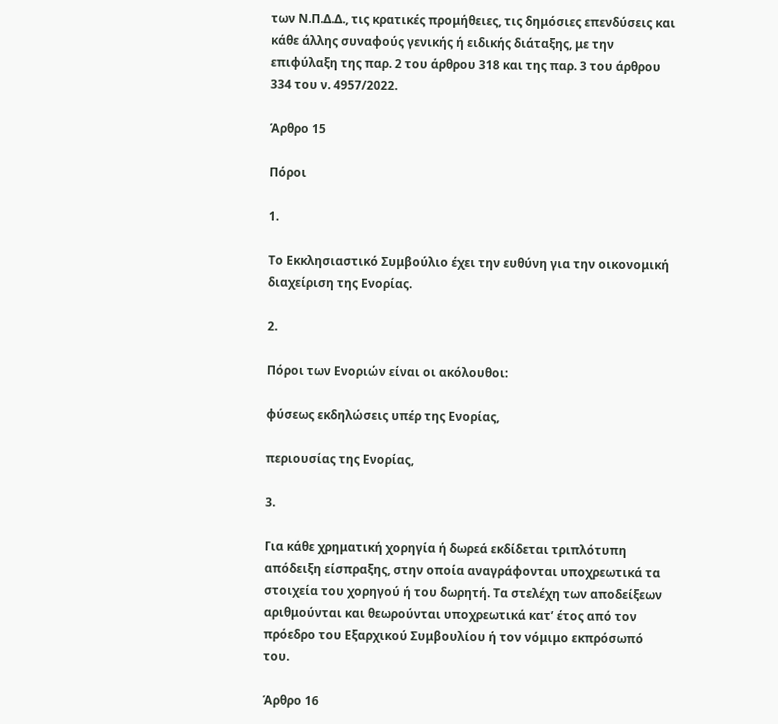των Ν.Π.Δ.Δ., τις κρατικές προμήθειες, τις δημόσιες επενδύσεις και κάθε άλλης συναφούς γενικής ή ειδικής διάταξης, με την επιφύλαξη της παρ. 2 του άρθρου 318 και της παρ. 3 του άρθρου 334 του ν. 4957/2022.

Άρθρο 15

Πόροι

1.

Το Εκκλησιαστικό Συμβούλιο έχει την ευθύνη για την οικονομική διαχείριση της Ενορίας.

2.

Πόροι των Ενοριών είναι οι ακόλουθοι:

φύσεως εκδηλώσεις υπέρ της Ενορίας,

περιουσίας της Ενορίας,

3.

Για κάθε χρηματική χορηγία ή δωρεά εκδίδεται τριπλότυπη απόδειξη είσπραξης, στην οποία αναγράφονται υποχρεωτικά τα στοιχεία του χορηγού ή του δωρητή. Τα στελέχη των αποδείξεων αριθμούνται και θεωρούνται υποχρεωτικά κατ’ έτος από τον πρόεδρο του Εξαρχικού Συμβουλίου ή τον νόμιμο εκπρόσωπό του.

Άρθρο 16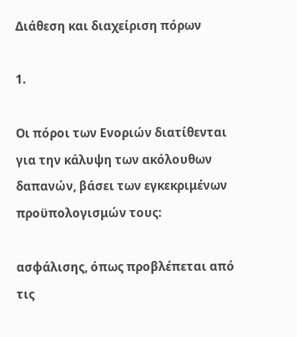Διάθεση και διαχείριση πόρων

1.

Οι πόροι των Ενοριών διατίθενται για την κάλυψη των ακόλουθων δαπανών, βάσει των εγκεκριμένων προϋπολογισμών τους:

ασφάλισης, όπως προβλέπεται από τις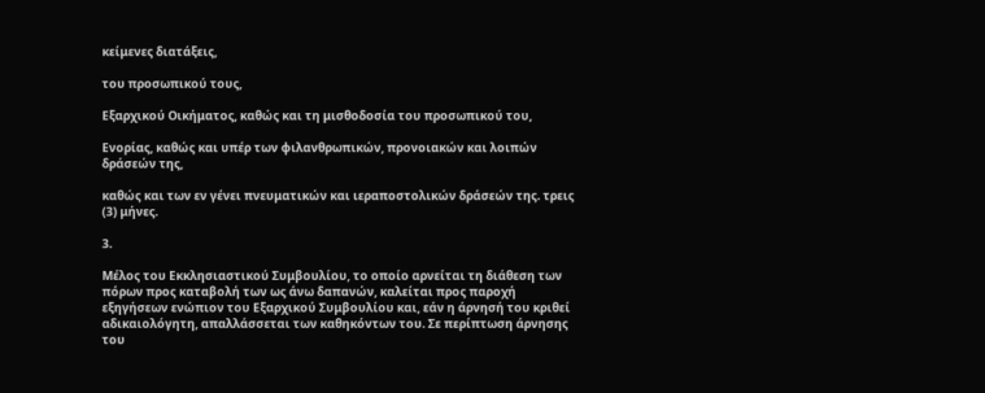κείμενες διατάξεις,

του προσωπικού τους,

Εξαρχικού Οικήματος, καθώς και τη μισθοδοσία του προσωπικού του,

Ενορίας, καθώς και υπέρ των φιλανθρωπικών, προνοιακών και λοιπών δράσεών της,

καθώς και των εν γένει πνευματικών και ιεραποστολικών δράσεών της. τρεις (3) μήνες.

3.

Μέλος του Εκκλησιαστικού Συμβουλίου, το οποίο αρνείται τη διάθεση των πόρων προς καταβολή των ως άνω δαπανών, καλείται προς παροχή εξηγήσεων ενώπιον του Εξαρχικού Συμβουλίου και, εάν η άρνησή του κριθεί αδικαιολόγητη, απαλλάσσεται των καθηκόντων του. Σε περίπτωση άρνησης του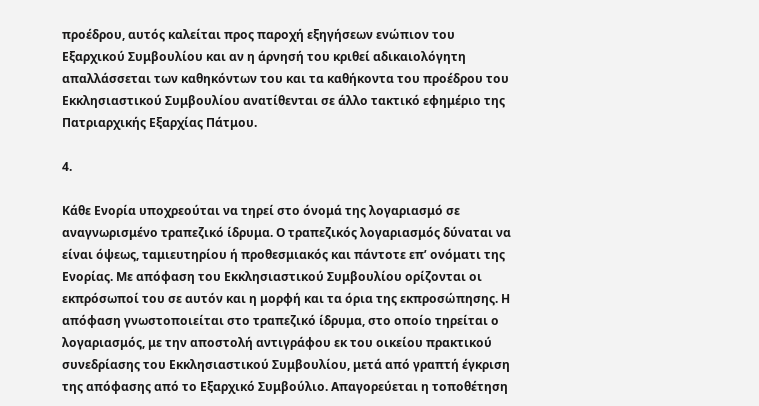προέδρου, αυτός καλείται προς παροχή εξηγήσεων ενώπιον του Εξαρχικού Συμβουλίου και αν η άρνησή του κριθεί αδικαιολόγητη απαλλάσσεται των καθηκόντων του και τα καθήκοντα του προέδρου του Εκκλησιαστικού Συμβουλίου ανατίθενται σε άλλο τακτικό εφημέριο της Πατριαρχικής Εξαρχίας Πάτμου.

4.

Κάθε Ενορία υποχρεούται να τηρεί στο όνομά της λογαριασμό σε αναγνωρισμένο τραπεζικό ίδρυμα. Ο τραπεζικός λογαριασμός δύναται να είναι όψεως, ταμιευτηρίου ή προθεσμιακός και πάντοτε επ’ ονόματι της Ενορίας. Με απόφαση του Εκκλησιαστικού Συμβουλίου ορίζονται οι εκπρόσωποί του σε αυτόν και η μορφή και τα όρια της εκπροσώπησης. Η απόφαση γνωστοποιείται στο τραπεζικό ίδρυμα, στο οποίο τηρείται ο λογαριασμός, με την αποστολή αντιγράφου εκ του οικείου πρακτικού συνεδρίασης του Εκκλησιαστικού Συμβουλίου, μετά από γραπτή έγκριση της απόφασης από το Εξαρχικό Συμβούλιο. Απαγορεύεται η τοποθέτηση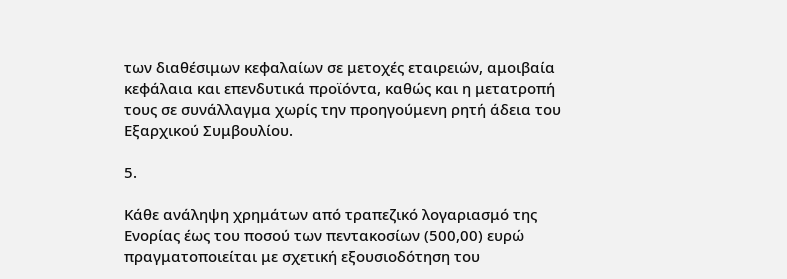των διαθέσιμων κεφαλαίων σε μετοχές εταιρειών, αμοιβαία κεφάλαια και επενδυτικά προϊόντα, καθώς και η μετατροπή τους σε συνάλλαγμα χωρίς την προηγούμενη ρητή άδεια του Εξαρχικού Συμβουλίου.

5.

Κάθε ανάληψη χρημάτων από τραπεζικό λογαριασμό της Ενορίας έως του ποσού των πεντακοσίων (500,00) ευρώ πραγματοποιείται με σχετική εξουσιοδότηση του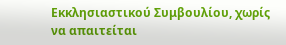Εκκλησιαστικού Συμβουλίου, χωρίς να απαιτείται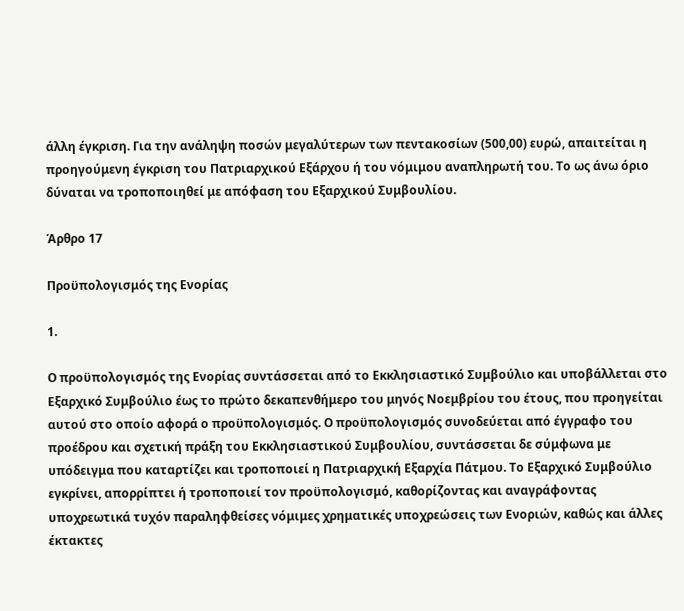άλλη έγκριση. Για την ανάληψη ποσών μεγαλύτερων των πεντακοσίων (500,00) ευρώ, απαιτείται η προηγούμενη έγκριση του Πατριαρχικού Εξάρχου ή του νόμιμου αναπληρωτή του. Το ως άνω όριο δύναται να τροποποιηθεί με απόφαση του Εξαρχικού Συμβουλίου.

Άρθρο 17

Προϋπολογισμός της Ενορίας

1.

Ο προϋπολογισμός της Ενορίας συντάσσεται από το Εκκλησιαστικό Συμβούλιο και υποβάλλεται στο Εξαρχικό Συμβούλιο έως το πρώτο δεκαπενθήμερο του μηνός Νοεμβρίου του έτους, που προηγείται αυτού στο οποίο αφορά ο προϋπολογισμός. Ο προϋπολογισμός συνοδεύεται από έγγραφο του προέδρου και σχετική πράξη του Εκκλησιαστικού Συμβουλίου, συντάσσεται δε σύμφωνα με υπόδειγμα που καταρτίζει και τροποποιεί η Πατριαρχική Εξαρχία Πάτμου. Το Εξαρχικό Συμβούλιο εγκρίνει, απορρίπτει ή τροποποιεί τον προϋπολογισμό, καθορίζοντας και αναγράφοντας υποχρεωτικά τυχόν παραληφθείσες νόμιμες χρηματικές υποχρεώσεις των Ενοριών, καθώς και άλλες έκτακτες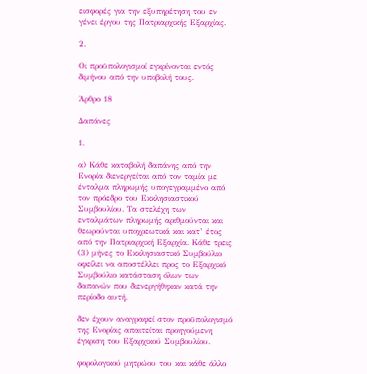εισφορές για την εξυπηρέτηση του εν γένει έργου της Πατριαρχικής Εξαρχίας.

2.

Οι προϋπολογισμοί εγκρίνονται εντός διμήνου από την υποβολή τους.

Άρθρο 18

Δαπάνες

1.

α) Κάθε καταβολή δαπάνης από την Ενορία διενεργείται από τον ταμία με ένταλμα πληρωμής υπογεγραμμένο από τον πρόεδρο του Εκκλησιαστικού Συμβουλίου. Τα στελέχη των ενταλμάτων πληρωμής αριθμούνται και θεωρούνται υποχρεωτικά και κατ’ έτος από την Πατριαρχική Εξαρχία. Κάθε τρεις (3) μήνες το Εκκλησιαστικό Συμβούλιο οφείλει να αποστέλλει προς το Εξαρχικό Συμβούλιο κατάσταση όλων των δαπανών που διενεργήθηκαν κατά την περίοδο αυτή.

δεν έχουν αναγραφεί στον προϋπολογισμό της Ενορίας απαιτείται προηγούμενη έγκριση του Εξαρχικού Συμβουλίου.

φορολογικού μητρώου του και κάθε άλλο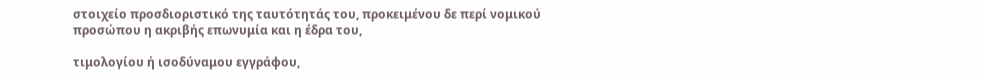στοιχείο προσδιοριστικό της ταυτότητάς του, προκειμένου δε περί νομικού προσώπου η ακριβής επωνυμία και η έδρα του,

τιμολογίου ή ισοδύναμου εγγράφου,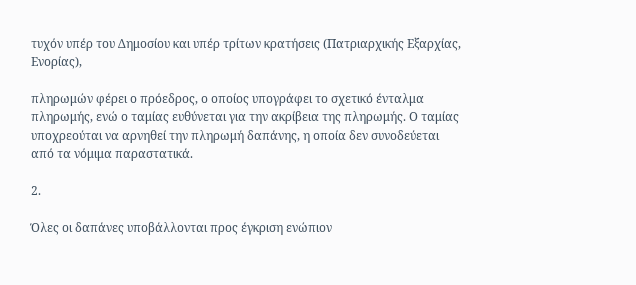τυχόν υπέρ του Δημοσίου και υπέρ τρίτων κρατήσεις (Πατριαρχικής Εξαρχίας, Ενορίας),

πληρωμών φέρει ο πρόεδρος, ο οποίος υπογράφει το σχετικό ένταλμα πληρωμής, ενώ ο ταμίας ευθύνεται για την ακρίβεια της πληρωμής. Ο ταμίας υποχρεούται να αρνηθεί την πληρωμή δαπάνης, η οποία δεν συνοδεύεται από τα νόμιμα παραστατικά.

2.

Όλες οι δαπάνες υποβάλλονται προς έγκριση ενώπιον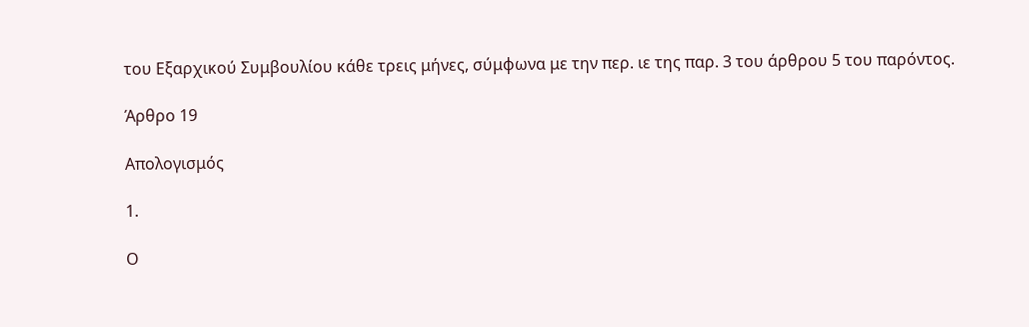του Εξαρχικού Συμβουλίου κάθε τρεις μήνες, σύμφωνα με την περ. ιε της παρ. 3 του άρθρου 5 του παρόντος.

Άρθρο 19

Απολογισμός

1.

Ο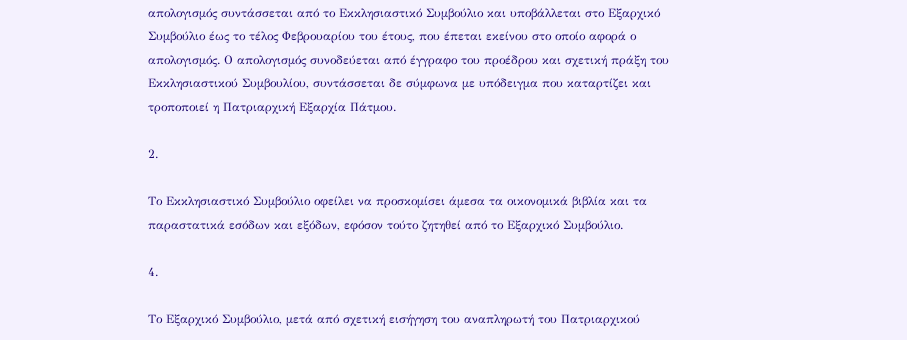απολογισμός συντάσσεται από το Εκκλησιαστικό Συμβούλιο και υποβάλλεται στο Εξαρχικό Συμβούλιο έως το τέλος Φεβρουαρίου του έτους, που έπεται εκείνου στο οποίο αφορά ο απολογισμός. Ο απολογισμός συνοδεύεται από έγγραφο του προέδρου και σχετική πράξη του Εκκλησιαστικού Συμβουλίου, συντάσσεται δε σύμφωνα με υπόδειγμα που καταρτίζει και τροποποιεί η Πατριαρχική Εξαρχία Πάτμου.

2.

Το Εκκλησιαστικό Συμβούλιο οφείλει να προσκομίσει άμεσα τα οικονομικά βιβλία και τα παραστατικά εσόδων και εξόδων, εφόσον τούτο ζητηθεί από το Εξαρχικό Συμβούλιο.

4.

Το Εξαρχικό Συμβούλιο, μετά από σχετική εισήγηση του αναπληρωτή του Πατριαρχικού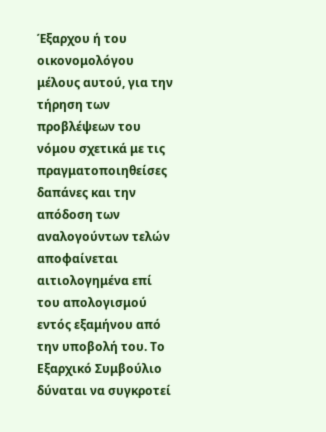Έξαρχου ή του οικονομολόγου μέλους αυτού, για την τήρηση των προβλέψεων του νόμου σχετικά με τις πραγματοποιηθείσες δαπάνες και την απόδοση των αναλογούντων τελών αποφαίνεται αιτιολογημένα επί του απολογισμού εντός εξαμήνου από την υποβολή του. Το Εξαρχικό Συμβούλιο δύναται να συγκροτεί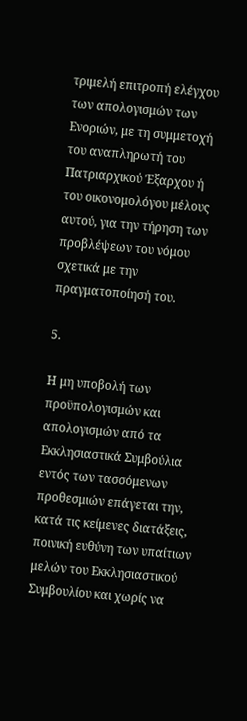τριμελή επιτροπή ελέγχου των απολογισμών των Ενοριών, με τη συμμετοχή του αναπληρωτή του Πατριαρχικού Έξαρχου ή του οικονομολόγου μέλους αυτού, για την τήρηση των προβλέψεων του νόμου σχετικά με την πραγματοποίησή του.

5.

Η μη υποβολή των προϋπολογισμών και απολογισμών από τα Εκκλησιαστικά Συμβούλια εντός των τασσόμενων προθεσμιών επάγεται την, κατά τις κείμενες διατάξεις, ποινική ευθύνη των υπαίτιων μελών του Εκκλησιαστικού Συμβουλίου και χωρίς να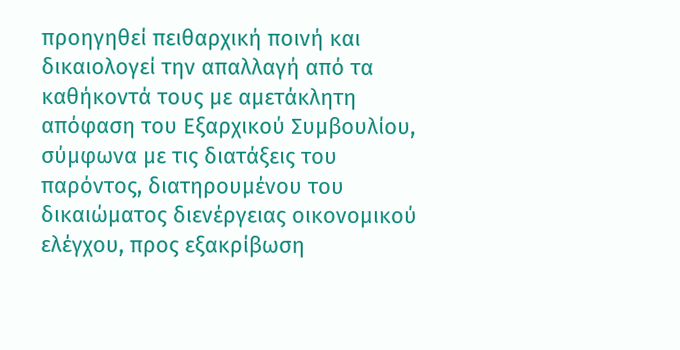προηγηθεί πειθαρχική ποινή και δικαιολογεί την απαλλαγή από τα καθήκοντά τους με αμετάκλητη απόφαση του Εξαρχικού Συμβουλίου, σύμφωνα με τις διατάξεις του παρόντος, διατηρουμένου του δικαιώματος διενέργειας οικονομικού ελέγχου, προς εξακρίβωση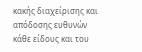κακής διαχείρισης και απόδοσης ευθυνών κάθε είδους και του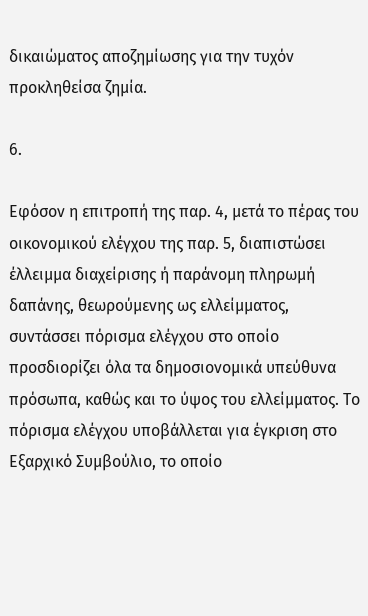δικαιώματος αποζημίωσης για την τυχόν προκληθείσα ζημία.

6.

Εφόσον η επιτροπή της παρ. 4, μετά το πέρας του οικονομικού ελέγχου της παρ. 5, διαπιστώσει έλλειμμα διαχείρισης ή παράνομη πληρωμή δαπάνης, θεωρούμενης ως ελλείμματος, συντάσσει πόρισμα ελέγχου στο οποίο προσδιορίζει όλα τα δημοσιονομικά υπεύθυνα πρόσωπα, καθώς και το ύψος του ελλείμματος. Το πόρισμα ελέγχου υποβάλλεται για έγκριση στο Εξαρχικό Συμβούλιο, το οποίο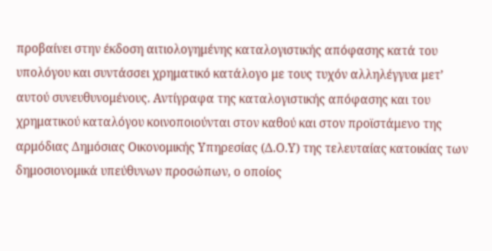προβαίνει στην έκδοση αιτιολογημένης καταλογιστικής απόφασης κατά του υπολόγου και συντάσσει χρηματικό κατάλογο με τους τυχόν αλληλέγγυα μετ’ αυτού συνευθυνομένους. Αντίγραφα της καταλογιστικής απόφασης και του χρηματικού καταλόγου κοινοποιούνται στον καθού και στον προϊστάμενο της αρμόδιας Δημόσιας Οικονομικής Υπηρεσίας (Δ.Ο.Υ) της τελευταίας κατοικίας των δημοσιονομικά υπεύθυνων προσώπων, ο οποίος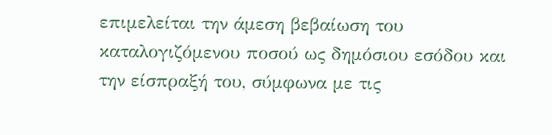επιμελείται την άμεση βεβαίωση του καταλογιζόμενου ποσού ως δημόσιου εσόδου και την είσπραξή του, σύμφωνα με τις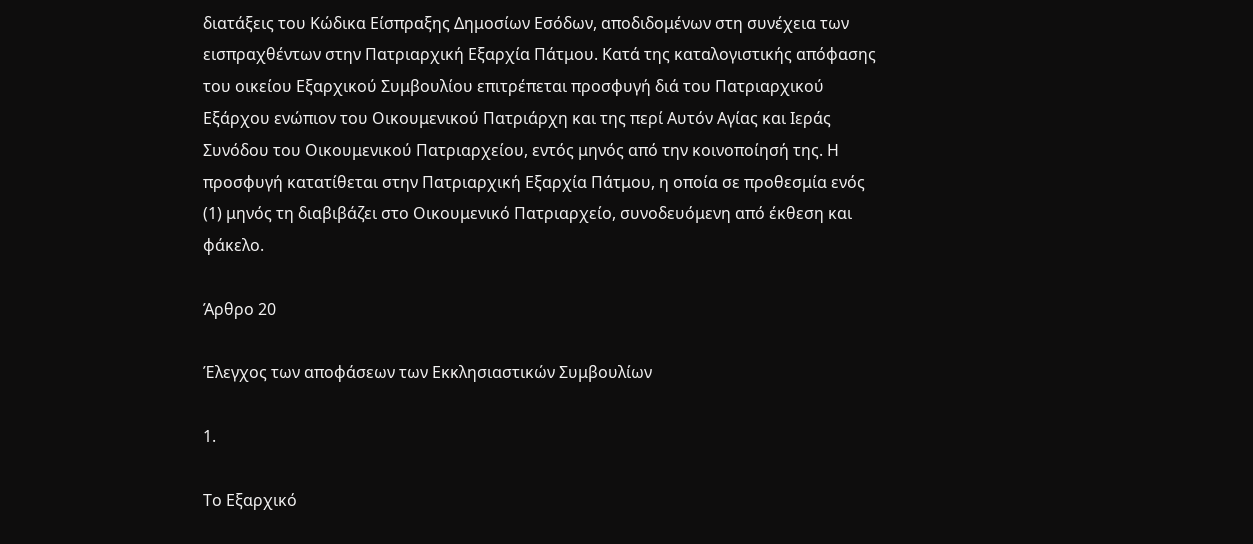διατάξεις του Κώδικα Είσπραξης Δημοσίων Εσόδων, αποδιδομένων στη συνέχεια των εισπραχθέντων στην Πατριαρχική Εξαρχία Πάτμου. Κατά της καταλογιστικής απόφασης του οικείου Εξαρχικού Συμβουλίου επιτρέπεται προσφυγή διά του Πατριαρχικού Εξάρχου ενώπιον του Οικουμενικού Πατριάρχη και της περί Αυτόν Αγίας και Ιεράς Συνόδου του Οικουμενικού Πατριαρχείου, εντός μηνός από την κοινοποίησή της. Η προσφυγή κατατίθεται στην Πατριαρχική Εξαρχία Πάτμου, η οποία σε προθεσμία ενός (1) μηνός τη διαβιβάζει στο Οικουμενικό Πατριαρχείο, συνοδευόμενη από έκθεση και φάκελο.

Άρθρο 20

Έλεγχος των αποφάσεων των Εκκλησιαστικών Συμβουλίων

1.

Το Εξαρχικό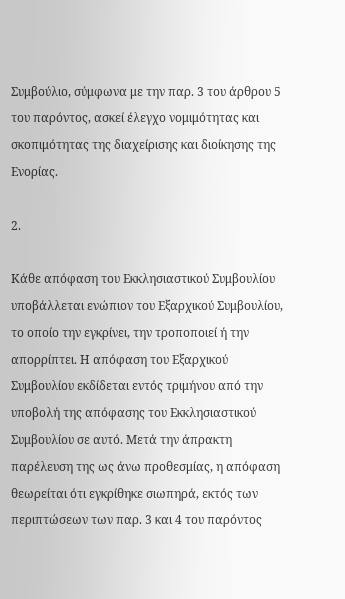Συμβούλιο, σύμφωνα με την παρ. 3 του άρθρου 5 του παρόντος, ασκεί έλεγχο νομιμότητας και σκοπιμότητας της διαχείρισης και διοίκησης της Ενορίας.

2.

Κάθε απόφαση του Εκκλησιαστικού Συμβουλίου υποβάλλεται ενώπιον του Εξαρχικού Συμβουλίου, το οποίο την εγκρίνει, την τροποποιεί ή την απορρίπτει. Η απόφαση του Εξαρχικού Συμβουλίου εκδίδεται εντός τριμήνου από την υποβολή της απόφασης του Εκκλησιαστικού Συμβουλίου σε αυτό. Μετά την άπρακτη παρέλευση της ως άνω προθεσμίας, η απόφαση θεωρείται ότι εγκρίθηκε σιωπηρά, εκτός των περιπτώσεων των παρ. 3 και 4 του παρόντος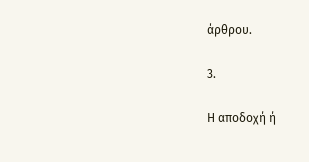άρθρου.

3.

Η αποδοχή ή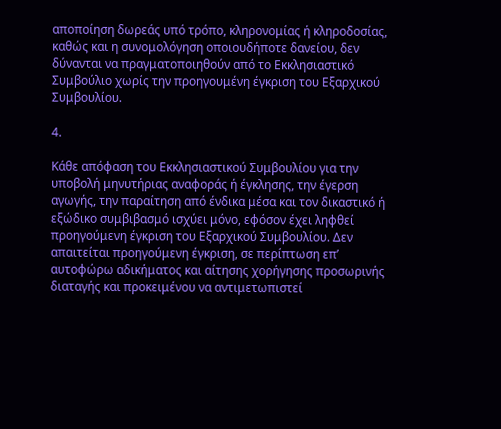αποποίηση δωρεάς υπό τρόπο, κληρονομίας ή κληροδοσίας, καθώς και η συνομολόγηση οποιουδήποτε δανείου, δεν δύνανται να πραγματοποιηθούν από το Εκκλησιαστικό Συμβούλιο χωρίς την προηγουμένη έγκριση του Εξαρχικού Συμβουλίου.

4.

Κάθε απόφαση του Εκκλησιαστικού Συμβουλίου για την υποβολή μηνυτήριας αναφοράς ή έγκλησης, την έγερση αγωγής, την παραίτηση από ένδικα μέσα και τον δικαστικό ή εξώδικο συμβιβασμό ισχύει μόνο, εφόσον έχει ληφθεί προηγούμενη έγκριση του Εξαρχικού Συμβουλίου. Δεν απαιτείται προηγούμενη έγκριση, σε περίπτωση επ’ αυτοφώρω αδικήματος και αίτησης χορήγησης προσωρινής διαταγής και προκειμένου να αντιμετωπιστεί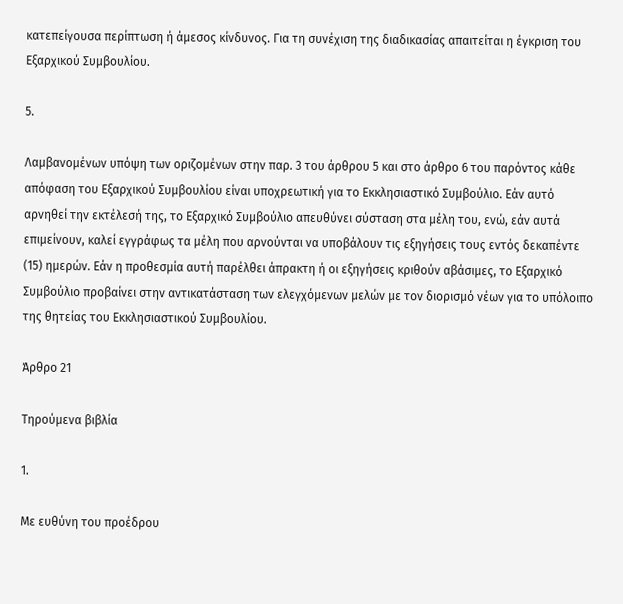κατεπείγουσα περίπτωση ή άμεσος κίνδυνος. Για τη συνέχιση της διαδικασίας απαιτείται η έγκριση του Εξαρχικού Συμβουλίου.

5.

Λαμβανομένων υπόψη των οριζομένων στην παρ. 3 του άρθρου 5 και στο άρθρο 6 του παρόντος κάθε απόφαση του Εξαρχικού Συμβουλίου είναι υποχρεωτική για το Εκκλησιαστικό Συμβούλιο. Εάν αυτό αρνηθεί την εκτέλεσή της, το Εξαρχικό Συμβούλιο απευθύνει σύσταση στα μέλη του, ενώ, εάν αυτά επιμείνουν, καλεί εγγράφως τα μέλη που αρνούνται να υποβάλουν τις εξηγήσεις τους εντός δεκαπέντε (15) ημερών. Εάν η προθεσμία αυτή παρέλθει άπρακτη ή οι εξηγήσεις κριθούν αβάσιμες, το Εξαρχικό Συμβούλιο προβαίνει στην αντικατάσταση των ελεγχόμενων μελών με τον διορισμό νέων για το υπόλοιπο της θητείας του Εκκλησιαστικού Συμβουλίου.

Άρθρο 21

Τηρούμενα βιβλία

1.

Με ευθύνη του προέδρου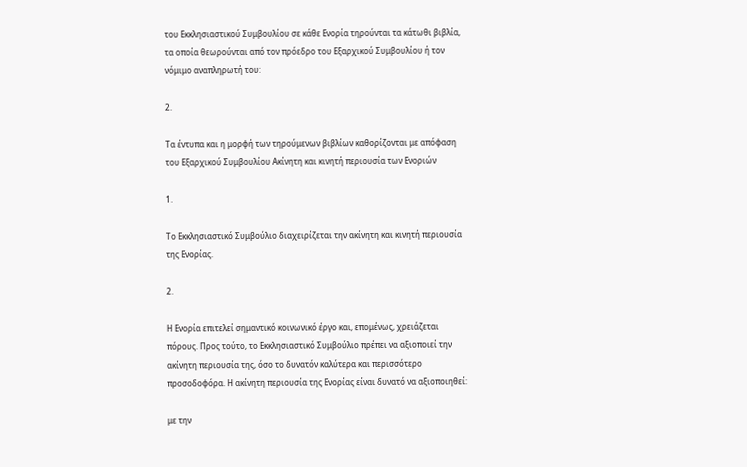του Εκκλησιαστικού Συμβουλίου σε κάθε Ενορία τηρούνται τα κάτωθι βιβλία, τα οποία θεωρούνται από τον πρόεδρο του Εξαρχικού Συμβουλίου ή τον νόμιμο αναπληρωτή του:

2.

Τα έντυπα και η μορφή των τηρούμενων βιβλίων καθορίζονται με απόφαση του Εξαρχικού Συμβουλίου Ακίνητη και κινητή περιουσία των Ενοριών

1.

Το Εκκλησιαστικό Συμβούλιο διαχειρίζεται την ακίνητη και κινητή περιουσία της Ενορίας.

2.

Η Ενορία επιτελεί σημαντικό κοινωνικό έργο και, επομένως, χρειάζεται πόρους. Προς τούτο, το Εκκλησιαστικό Συμβούλιο πρέπει να αξιοποιεί την ακίνητη περιουσία της, όσο το δυνατόν καλύτερα και περισσότερο προσοδοφόρα. Η ακίνητη περιουσία της Ενορίας είναι δυνατό να αξιοποιηθεί:

με την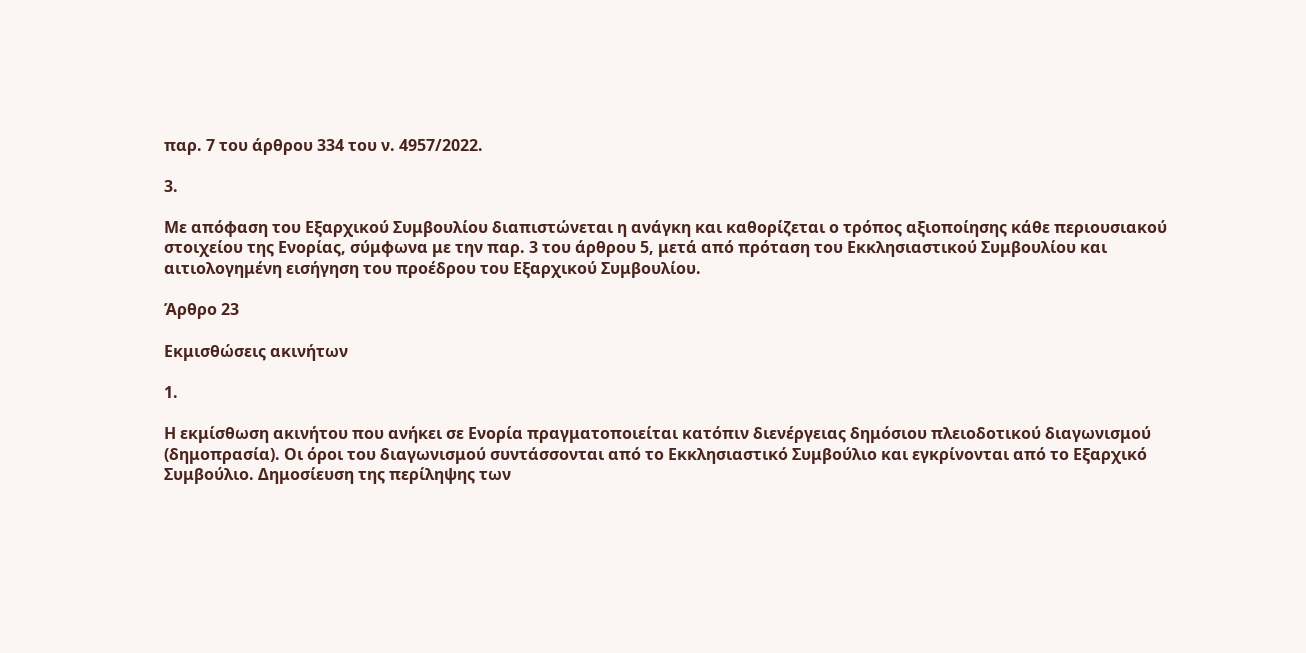παρ. 7 του άρθρου 334 του ν. 4957/2022.

3.

Με απόφαση του Εξαρχικού Συμβουλίου διαπιστώνεται η ανάγκη και καθορίζεται ο τρόπος αξιοποίησης κάθε περιουσιακού στοιχείου της Ενορίας, σύμφωνα με την παρ. 3 του άρθρου 5, μετά από πρόταση του Εκκλησιαστικού Συμβουλίου και αιτιολογημένη εισήγηση του προέδρου του Εξαρχικού Συμβουλίου.

Άρθρο 23

Εκμισθώσεις ακινήτων

1.

Η εκμίσθωση ακινήτου που ανήκει σε Ενορία πραγματοποιείται κατόπιν διενέργειας δημόσιου πλειοδοτικού διαγωνισμού (δημοπρασία). Οι όροι του διαγωνισμού συντάσσονται από το Εκκλησιαστικό Συμβούλιο και εγκρίνονται από το Εξαρχικό Συμβούλιο. Δημοσίευση της περίληψης των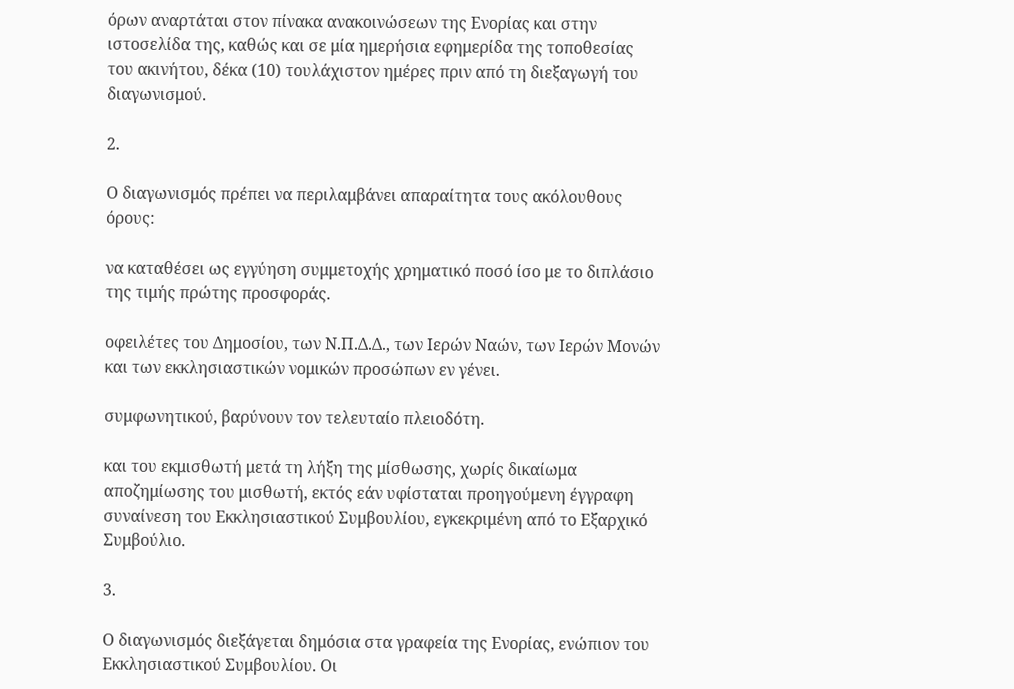όρων αναρτάται στον πίνακα ανακοινώσεων της Ενορίας και στην ιστοσελίδα της, καθώς και σε μία ημερήσια εφημερίδα της τοποθεσίας του ακινήτου, δέκα (10) τουλάχιστον ημέρες πριν από τη διεξαγωγή του διαγωνισμού.

2.

Ο διαγωνισμός πρέπει να περιλαμβάνει απαραίτητα τους ακόλουθους όρους:

να καταθέσει ως εγγύηση συμμετοχής χρηματικό ποσό ίσο με το διπλάσιο της τιμής πρώτης προσφοράς.

οφειλέτες του Δημοσίου, των Ν.Π.Δ.Δ., των Ιερών Ναών, των Ιερών Μονών και των εκκλησιαστικών νομικών προσώπων εν γένει.

συμφωνητικού, βαρύνουν τον τελευταίο πλειοδότη.

και του εκμισθωτή μετά τη λήξη της μίσθωσης, χωρίς δικαίωμα αποζημίωσης του μισθωτή, εκτός εάν υφίσταται προηγούμενη έγγραφη συναίνεση του Εκκλησιαστικού Συμβουλίου, εγκεκριμένη από το Εξαρχικό Συμβούλιο.

3.

Ο διαγωνισμός διεξάγεται δημόσια στα γραφεία της Ενορίας, ενώπιον του Εκκλησιαστικού Συμβουλίου. Οι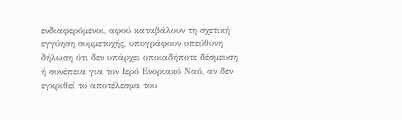ενδιαφερόμενοι, αφού καταβάλουν τη σχετική εγγύηση συμμετοχής, υπογράφουν υπεύθυνη δήλωση ότι δεν υπάρχει οποιαδήποτε δέσμευση ή συνέπεια για τον Ιερό Ενοριακό Ναό, αν δεν εγκριθεί το αποτέλεσμα του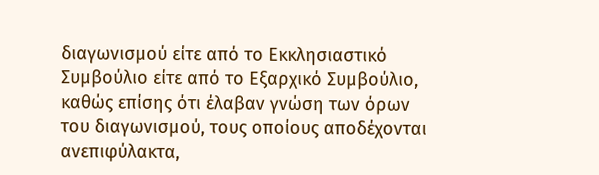διαγωνισμού είτε από το Εκκλησιαστικό Συμβούλιο είτε από το Εξαρχικό Συμβούλιο, καθώς επίσης ότι έλαβαν γνώση των όρων του διαγωνισμού, τους οποίους αποδέχονται ανεπιφύλακτα,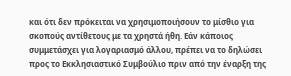και ότι δεν πρόκειται να χρησιμοποιήσουν το μίσθιο για σκοπούς αντίθετους με τα χρηστά ήθη. Εάν κάποιος συμμετάσχει για λογαριασμό άλλου, πρέπει να το δηλώσει προς το Εκκλησιαστικό Συμβούλιο πριν από την έναρξη της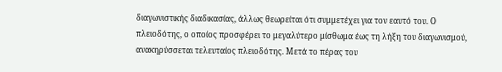διαγωνιστικής διαδικασίας, άλλως θεωρείται ότι συμμετέχει για τον εαυτό του. Ο πλειοδότης, ο οποίος προσφέρει το μεγαλύτερο μίσθωμα έως τη λήξη του διαγωνισμού, ανακηρύσσεται τελευταίος πλειοδότης. Μετά το πέρας του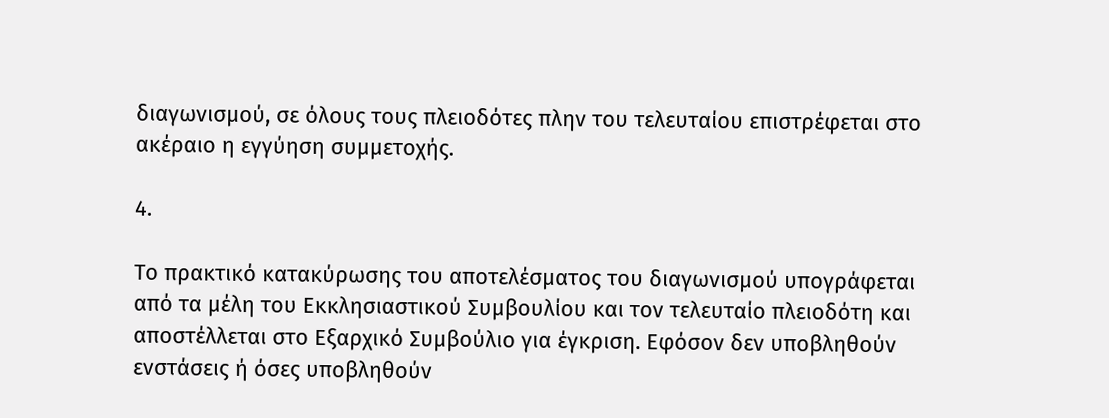διαγωνισμού, σε όλους τους πλειοδότες πλην του τελευταίου επιστρέφεται στο ακέραιο η εγγύηση συμμετοχής.

4.

Το πρακτικό κατακύρωσης του αποτελέσματος του διαγωνισμού υπογράφεται από τα μέλη του Εκκλησιαστικού Συμβουλίου και τον τελευταίο πλειοδότη και αποστέλλεται στο Εξαρχικό Συμβούλιο για έγκριση. Εφόσον δεν υποβληθούν ενστάσεις ή όσες υποβληθούν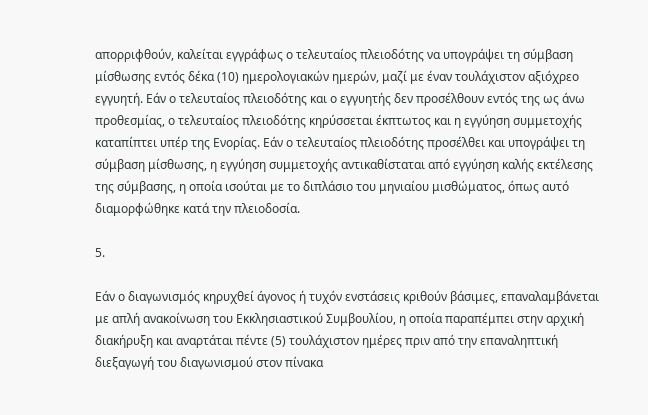απορριφθούν, καλείται εγγράφως ο τελευταίος πλειοδότης να υπογράψει τη σύμβαση μίσθωσης εντός δέκα (10) ημερολογιακών ημερών, μαζί με έναν τουλάχιστον αξιόχρεο εγγυητή. Εάν ο τελευταίος πλειοδότης και ο εγγυητής δεν προσέλθουν εντός της ως άνω προθεσμίας, ο τελευταίος πλειοδότης κηρύσσεται έκπτωτος και η εγγύηση συμμετοχής καταπίπτει υπέρ της Ενορίας. Εάν ο τελευταίος πλειοδότης προσέλθει και υπογράψει τη σύμβαση μίσθωσης, η εγγύηση συμμετοχής αντικαθίσταται από εγγύηση καλής εκτέλεσης της σύμβασης, η οποία ισούται με το διπλάσιο του μηνιαίου μισθώματος, όπως αυτό διαμορφώθηκε κατά την πλειοδοσία.

5.

Εάν ο διαγωνισμός κηρυχθεί άγονος ή τυχόν ενστάσεις κριθούν βάσιμες, επαναλαμβάνεται με απλή ανακοίνωση του Εκκλησιαστικού Συμβουλίου, η οποία παραπέμπει στην αρχική διακήρυξη και αναρτάται πέντε (5) τουλάχιστον ημέρες πριν από την επαναληπτική διεξαγωγή του διαγωνισμού στον πίνακα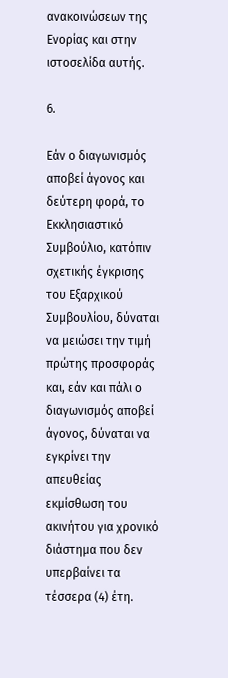ανακοινώσεων της Ενορίας και στην ιστοσελίδα αυτής.

6.

Εάν ο διαγωνισμός αποβεί άγονος και δεύτερη φορά, το Εκκλησιαστικό Συμβούλιο, κατόπιν σχετικής έγκρισης του Εξαρχικού Συμβουλίου, δύναται να μειώσει την τιμή πρώτης προσφοράς και, εάν και πάλι ο διαγωνισμός αποβεί άγονος, δύναται να εγκρίνει την απευθείας εκμίσθωση του ακινήτου για χρονικό διάστημα που δεν υπερβαίνει τα τέσσερα (4) έτη.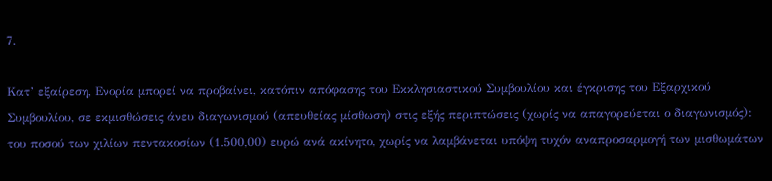7.

Κατ’ εξαίρεση, Ενορία μπορεί να προβαίνει, κατόπιν απόφασης του Εκκλησιαστικού Συμβουλίου και έγκρισης του Εξαρχικού Συμβουλίου, σε εκμισθώσεις άνευ διαγωνισμού (απευθείας μίσθωση) στις εξής περιπτώσεις (χωρίς να απαγορεύεται ο διαγωνισμός): του ποσού των χιλίων πεντακοσίων (1.500,00) ευρώ ανά ακίνητο, χωρίς να λαμβάνεται υπόψη τυχόν αναπροσαρμογή των μισθωμάτων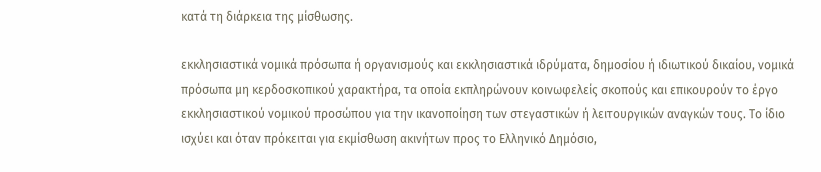κατά τη διάρκεια της μίσθωσης.

εκκλησιαστικά νομικά πρόσωπα ή οργανισμούς και εκκλησιαστικά ιδρύματα, δημοσίου ή ιδιωτικού δικαίου, νομικά πρόσωπα μη κερδοσκοπικού χαρακτήρα, τα οποία εκπληρώνουν κοινωφελείς σκοπούς και επικουρούν το έργο εκκλησιαστικού νομικού προσώπου για την ικανοποίηση των στεγαστικών ή λειτουργικών αναγκών τους. Το ίδιο ισχύει και όταν πρόκειται για εκμίσθωση ακινήτων προς το Ελληνικό Δημόσιο,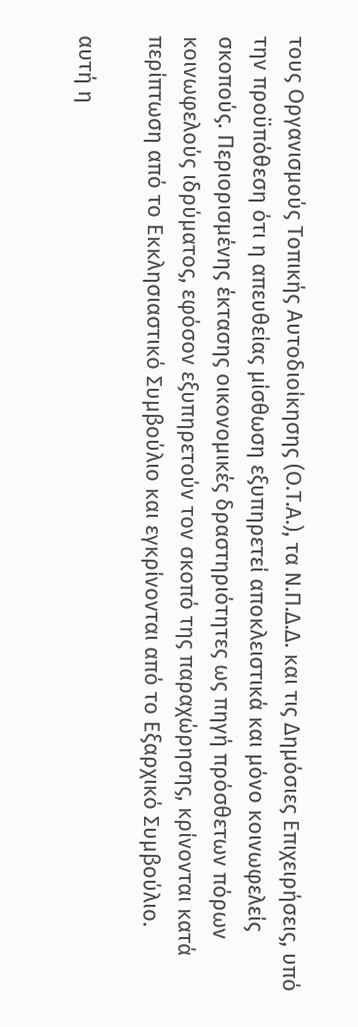τους Οργανισμούς Τοπικής Αυτοδιοίκησης (Ο.Τ.Α.), τα Ν.Π.Δ.Δ. και τις Δημόσιες Επιχειρήσεις, υπό την προϋπόθεση ότι η απευθείας μίσθωση εξυπηρετεί αποκλειστικά και μόνο κοινωφελείς σκοπούς. Περιορισμένης έκτασης οικονομικές δραστηριότητες ως πηγή πρόσθετων πόρων κοινωφελούς ιδρύματος, εφόσον εξυπηρετούν τον σκοπό της παραχώρησης, κρίνονται κατά περίπτωση από το Εκκλησιαστικό Συμβούλιο και εγκρίνονται από το Εξαρχικό Συμβούλιο.

αυτή η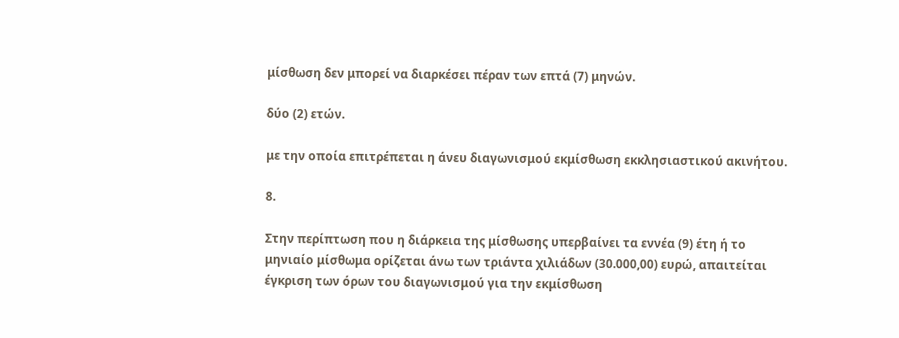μίσθωση δεν μπορεί να διαρκέσει πέραν των επτά (7) μηνών.

δύο (2) ετών.

με την οποία επιτρέπεται η άνευ διαγωνισμού εκμίσθωση εκκλησιαστικού ακινήτου.

8.

Στην περίπτωση που η διάρκεια της μίσθωσης υπερβαίνει τα εννέα (9) έτη ή το μηνιαίο μίσθωμα ορίζεται άνω των τριάντα χιλιάδων (30.000,00) ευρώ, απαιτείται έγκριση των όρων του διαγωνισμού για την εκμίσθωση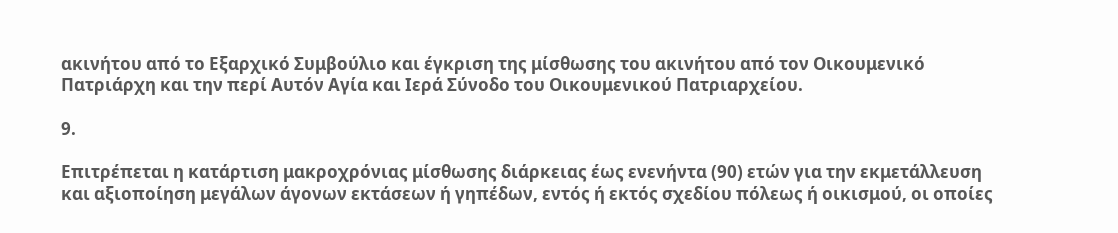ακινήτου από το Εξαρχικό Συμβούλιο και έγκριση της μίσθωσης του ακινήτου από τον Οικουμενικό Πατριάρχη και την περί Αυτόν Αγία και Ιερά Σύνοδο του Οικουμενικού Πατριαρχείου.

9.

Επιτρέπεται η κατάρτιση μακροχρόνιας μίσθωσης διάρκειας έως ενενήντα (90) ετών για την εκμετάλλευση και αξιοποίηση μεγάλων άγονων εκτάσεων ή γηπέδων, εντός ή εκτός σχεδίου πόλεως ή οικισμού, οι οποίες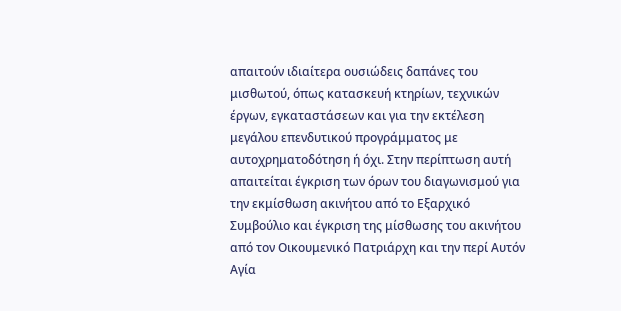απαιτούν ιδιαίτερα ουσιώδεις δαπάνες του μισθωτού, όπως κατασκευή κτηρίων, τεχνικών έργων, εγκαταστάσεων και για την εκτέλεση μεγάλου επενδυτικού προγράμματος με αυτοχρηματοδότηση ή όχι. Στην περίπτωση αυτή απαιτείται έγκριση των όρων του διαγωνισμού για την εκμίσθωση ακινήτου από το Εξαρχικό Συμβούλιο και έγκριση της μίσθωσης του ακινήτου από τον Οικουμενικό Πατριάρχη και την περί Αυτόν Αγία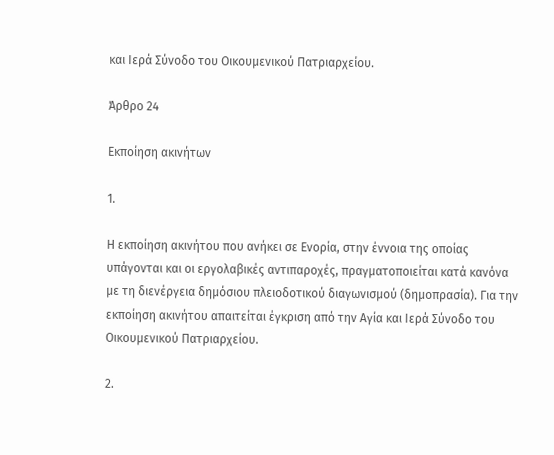και Ιερά Σύνοδο του Οικουμενικού Πατριαρχείου.

Άρθρο 24

Εκποίηση ακινήτων

1.

Η εκποίηση ακινήτου που ανήκει σε Ενορία, στην έννοια της οποίας υπάγονται και οι εργολαβικές αντιπαροχές, πραγματοποιείται κατά κανόνα με τη διενέργεια δημόσιου πλειοδοτικού διαγωνισμού (δημοπρασία). Για την εκποίηση ακινήτου απαιτείται έγκριση από την Αγία και Ιερά Σύνοδο του Οικουμενικού Πατριαρχείου.

2.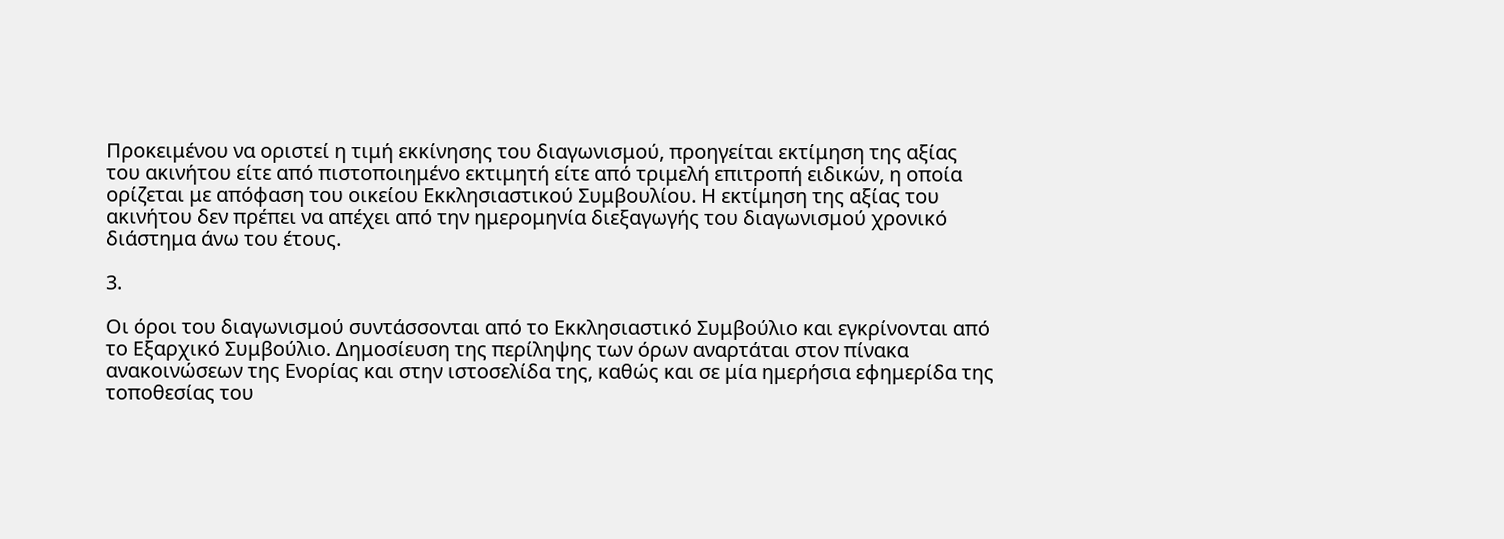Προκειμένου να οριστεί η τιμή εκκίνησης του διαγωνισμού, προηγείται εκτίμηση της αξίας του ακινήτου είτε από πιστοποιημένο εκτιμητή είτε από τριμελή επιτροπή ειδικών, η οποία ορίζεται με απόφαση του οικείου Εκκλησιαστικού Συμβουλίου. Η εκτίμηση της αξίας του ακινήτου δεν πρέπει να απέχει από την ημερομηνία διεξαγωγής του διαγωνισμού χρονικό διάστημα άνω του έτους.

3.

Οι όροι του διαγωνισμού συντάσσονται από το Εκκλησιαστικό Συμβούλιο και εγκρίνονται από το Εξαρχικό Συμβούλιο. Δημοσίευση της περίληψης των όρων αναρτάται στον πίνακα ανακοινώσεων της Ενορίας και στην ιστοσελίδα της, καθώς και σε μία ημερήσια εφημερίδα της τοποθεσίας του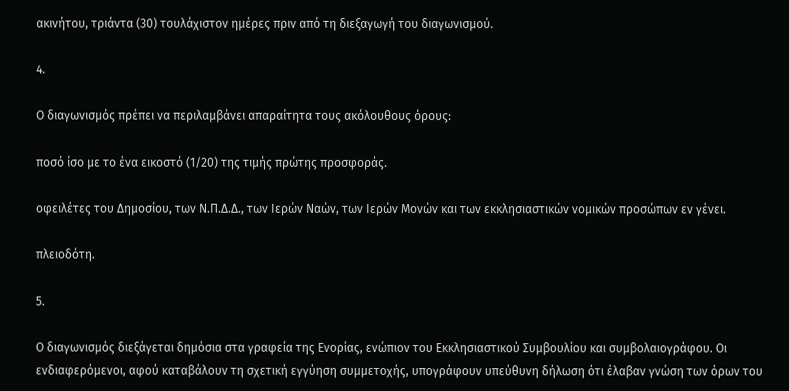ακινήτου, τριάντα (30) τουλάχιστον ημέρες πριν από τη διεξαγωγή του διαγωνισμού.

4.

Ο διαγωνισμός πρέπει να περιλαμβάνει απαραίτητα τους ακόλουθους όρους:

ποσό ίσο με το ένα εικοστό (1/20) της τιμής πρώτης προσφοράς.

οφειλέτες του Δημοσίου, των Ν.Π.Δ.Δ., των Ιερών Ναών, των Ιερών Μονών και των εκκλησιαστικών νομικών προσώπων εν γένει.

πλειοδότη.

5.

Ο διαγωνισμός διεξάγεται δημόσια στα γραφεία της Ενορίας, ενώπιον του Εκκλησιαστικού Συμβουλίου και συμβολαιογράφου. Οι ενδιαφερόμενοι, αφού καταβάλουν τη σχετική εγγύηση συμμετοχής, υπογράφουν υπεύθυνη δήλωση ότι έλαβαν γνώση των όρων του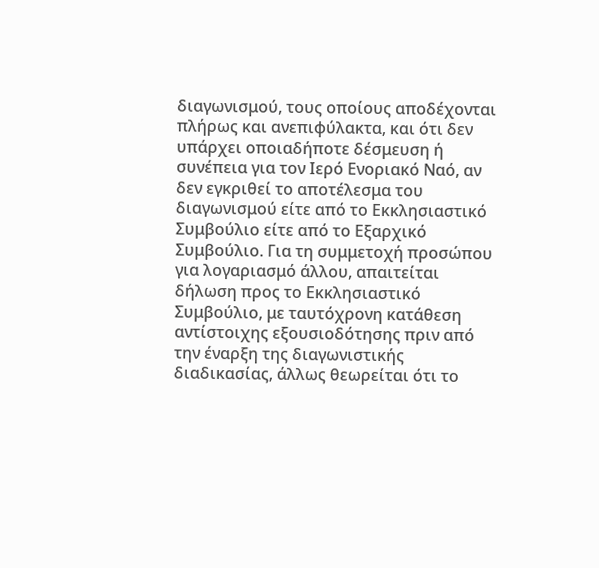διαγωνισμού, τους οποίους αποδέχονται πλήρως και ανεπιφύλακτα, και ότι δεν υπάρχει οποιαδήποτε δέσμευση ή συνέπεια για τον Ιερό Ενοριακό Ναό, αν δεν εγκριθεί το αποτέλεσμα του διαγωνισμού είτε από το Εκκλησιαστικό Συμβούλιο είτε από το Εξαρχικό Συμβούλιο. Για τη συμμετοχή προσώπου για λογαριασμό άλλου, απαιτείται δήλωση προς το Εκκλησιαστικό Συμβούλιο, με ταυτόχρονη κατάθεση αντίστοιχης εξουσιοδότησης πριν από την έναρξη της διαγωνιστικής διαδικασίας, άλλως θεωρείται ότι το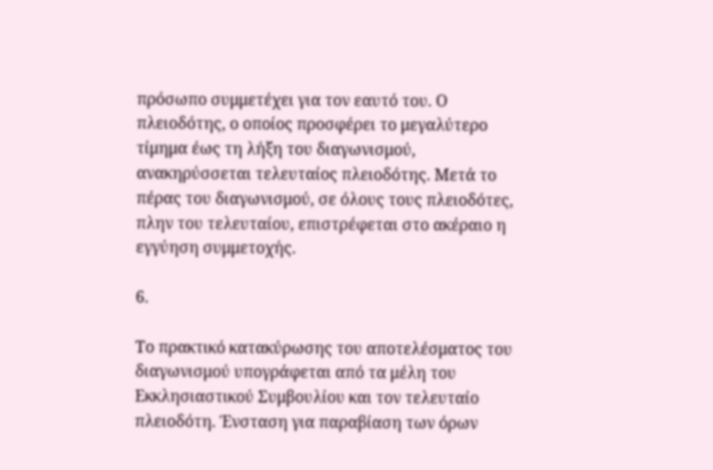πρόσωπο συμμετέχει για τον εαυτό του. Ο πλειοδότης, ο οποίος προσφέρει το μεγαλύτερο τίμημα έως τη λήξη του διαγωνισμού, ανακηρύσσεται τελευταίος πλειοδότης. Μετά το πέρας του διαγωνισμού, σε όλους τους πλειοδότες, πλην του τελευταίου, επιστρέφεται στο ακέραιο η εγγύηση συμμετοχής.

6.

Το πρακτικό κατακύρωσης του αποτελέσματος του διαγωνισμού υπογράφεται από τα μέλη του Εκκλησιαστικού Συμβουλίου και τον τελευταίο πλειοδότη. Ένσταση για παραβίαση των όρων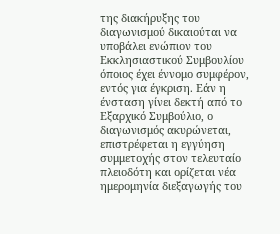της διακήρυξης του διαγωνισμού δικαιούται να υποβάλει ενώπιον του Εκκλησιαστικού Συμβουλίου όποιος έχει έννομο συμφέρον, εντός για έγκριση. Εάν η ένσταση γίνει δεκτή από το Εξαρχικό Συμβούλιο, ο διαγωνισμός ακυρώνεται, επιστρέφεται η εγγύηση συμμετοχής στον τελευταίο πλειοδότη και ορίζεται νέα ημερομηνία διεξαγωγής του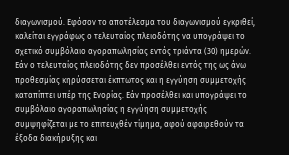διαγωνισμού. Εφόσον το αποτέλεσμα του διαγωνισμού εγκριθεί, καλείται εγγράφως ο τελευταίος πλειοδότης να υπογράψει το σχετικό συμβόλαιο αγοραπωλησίας εντός τριάντα (30) ημερών. Εάν ο τελευταίος πλειοδότης δεν προσέλθει εντός της ως άνω προθεσμίας κηρύσσεται έκπτωτος και η εγγύηση συμμετοχής καταπίπτει υπέρ της Ενορίας. Εάν προσέλθει και υπογράψει το συμβόλαιο αγοραπωλησίας η εγγύηση συμμετοχής συμψηφίζεται με το επιτευχθέν τίμημα, αφού αφαιρεθούν τα έξοδα διακήρυξης και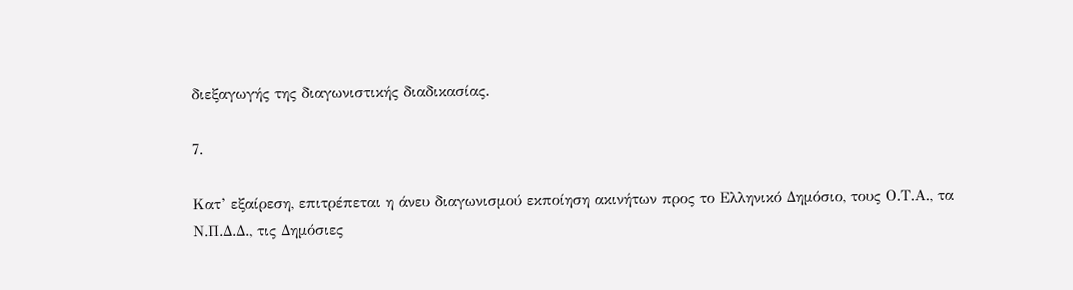διεξαγωγής της διαγωνιστικής διαδικασίας.

7.

Κατ’ εξαίρεση, επιτρέπεται η άνευ διαγωνισμού εκποίηση ακινήτων προς το Ελληνικό Δημόσιο, τους Ο.Τ.Α., τα Ν.Π.Δ.Δ., τις Δημόσιες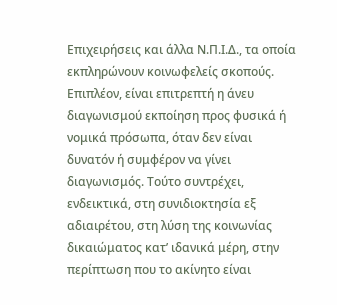Επιχειρήσεις και άλλα Ν.Π.Ι.Δ., τα οποία εκπληρώνουν κοινωφελείς σκοπούς. Επιπλέον, είναι επιτρεπτή η άνευ διαγωνισμού εκποίηση προς φυσικά ή νομικά πρόσωπα, όταν δεν είναι δυνατόν ή συμφέρον να γίνει διαγωνισμός. Τούτο συντρέχει, ενδεικτικά, στη συνιδιοκτησία εξ αδιαιρέτου, στη λύση της κοινωνίας δικαιώματος κατ’ ιδανικά μέρη, στην περίπτωση που το ακίνητο είναι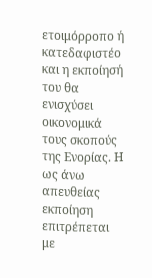ετοιμόρροπο ή κατεδαφιστέο και η εκποίησή του θα ενισχύσει οικονομικά τους σκοπούς της Ενορίας. Η ως άνω απευθείας εκποίηση επιτρέπεται με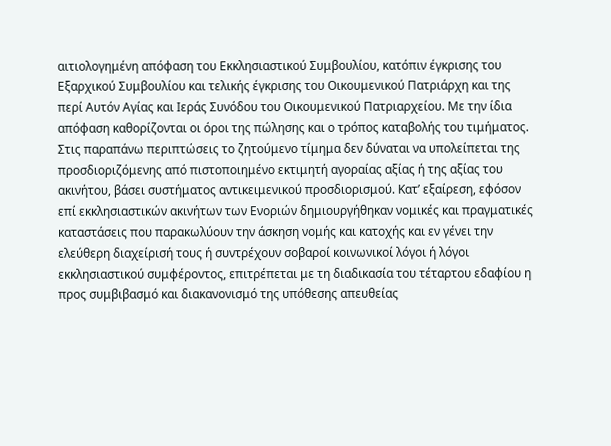αιτιολογημένη απόφαση του Εκκλησιαστικού Συμβουλίου, κατόπιν έγκρισης του Εξαρχικού Συμβουλίου και τελικής έγκρισης του Οικουμενικού Πατριάρχη και της περί Αυτόν Αγίας και Ιεράς Συνόδου του Οικουμενικού Πατριαρχείου. Με την ίδια απόφαση καθορίζονται οι όροι της πώλησης και ο τρόπος καταβολής του τιμήματος. Στις παραπάνω περιπτώσεις το ζητούμενο τίμημα δεν δύναται να υπολείπεται της προσδιοριζόμενης από πιστοποιημένο εκτιμητή αγοραίας αξίας ή της αξίας του ακινήτου, βάσει συστήματος αντικειμενικού προσδιορισμού. Κατ’ εξαίρεση, εφόσον επί εκκλησιαστικών ακινήτων των Ενοριών δημιουργήθηκαν νομικές και πραγματικές καταστάσεις που παρακωλύουν την άσκηση νομής και κατοχής και εν γένει την ελεύθερη διαχείρισή τους ή συντρέχουν σοβαροί κοινωνικοί λόγοι ή λόγοι εκκλησιαστικού συμφέροντος, επιτρέπεται με τη διαδικασία του τέταρτου εδαφίου η προς συμβιβασμό και διακανονισμό της υπόθεσης απευθείας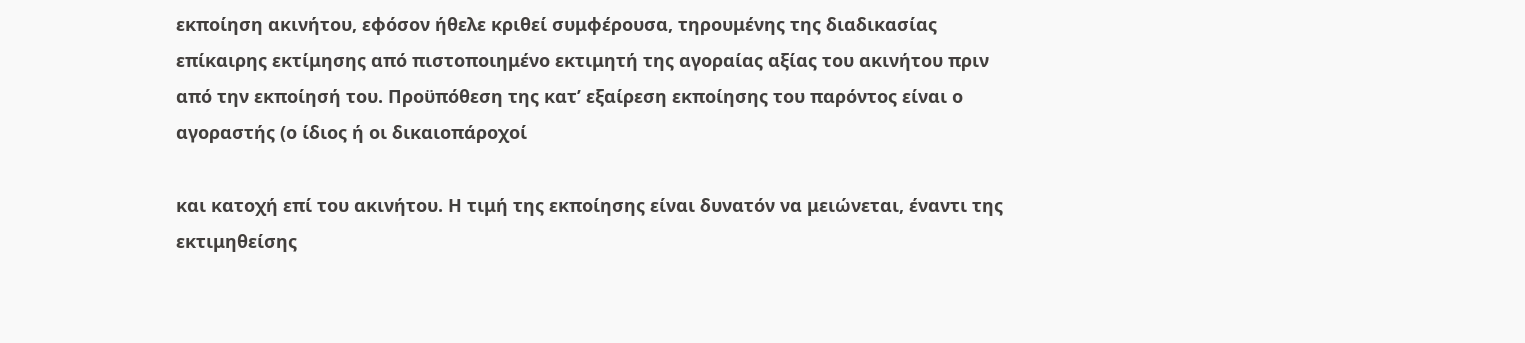εκποίηση ακινήτου, εφόσον ήθελε κριθεί συμφέρουσα, τηρουμένης της διαδικασίας επίκαιρης εκτίμησης από πιστοποιημένο εκτιμητή της αγοραίας αξίας του ακινήτου πριν από την εκποίησή του. Προϋπόθεση της κατ’ εξαίρεση εκποίησης του παρόντος είναι ο αγοραστής (ο ίδιος ή οι δικαιοπάροχοί

και κατοχή επί του ακινήτου. Η τιμή της εκποίησης είναι δυνατόν να μειώνεται, έναντι της εκτιμηθείσης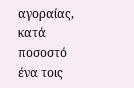αγοραίας, κατά ποσοστό ένα τοις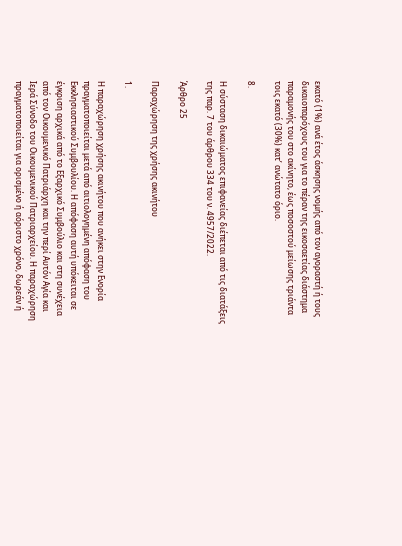εκατό (1%) ανά έτος άσκησης νομής από τον αγοραστή ή τους δικαιοπαρόχους του για το πέραν της εικοσαετίας διάστημα παραμονής του στο ακίνητο, έως ποσοστού μείωσης τριάντα τοις εκατό (30%) κατ’ ανώτατο όριο.

8.

Η σύσταση δικαιώματος επιφανείας διέπεται από τις διατάξεις της παρ. 7 του άρθρου 334 του ν. 4957/2022.

Άρθρο 25

Παραχώρηση της χρήσης ακινήτου

1.

Η παραχώρηση χρήσης ακινήτου που ανήκει στην Ενορία πραγματοποιείται μετά από αιτιολογημένη απόφαση του Εκκλησιαστικού Συμβουλίου. Η απόφαση αυτή υπόκειται σε έγκριση αρχικά από το Εξαρχικό Συμβούλιο και στη συνέχεια από τον Οικουμενικό Πατριάρχη και την περί Αυτόν Αγία και Ιερά Σύνοδο του Οικουμενικού Πατριαρχείου. Η παραχώρηση πραγματοποιείται για ορισμένο ή αόριστο χρόνο, δωρεάν ή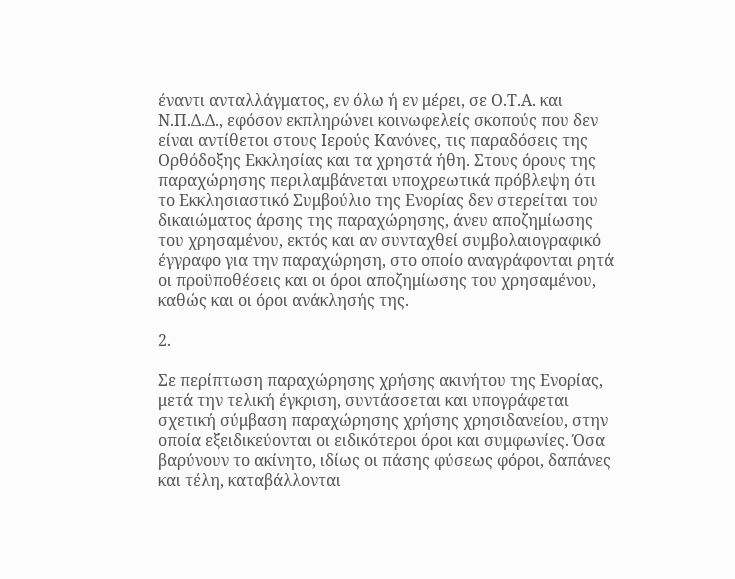έναντι ανταλλάγματος, εν όλω ή εν μέρει, σε Ο.Τ.Α. και Ν.Π.Δ.Δ., εφόσον εκπληρώνει κοινωφελείς σκοπούς που δεν είναι αντίθετοι στους Ιερούς Κανόνες, τις παραδόσεις της Ορθόδοξης Εκκλησίας και τα χρηστά ήθη. Στους όρους της παραχώρησης περιλαμβάνεται υποχρεωτικά πρόβλεψη ότι το Εκκλησιαστικό Συμβούλιο της Ενορίας δεν στερείται του δικαιώματος άρσης της παραχώρησης, άνευ αποζημίωσης του χρησαμένου, εκτός και αν συνταχθεί συμβολαιογραφικό έγγραφο για την παραχώρηση, στο οποίο αναγράφονται ρητά οι προϋποθέσεις και οι όροι αποζημίωσης του χρησαμένου, καθώς και οι όροι ανάκλησής της.

2.

Σε περίπτωση παραχώρησης χρήσης ακινήτου της Ενορίας, μετά την τελική έγκριση, συντάσσεται και υπογράφεται σχετική σύμβαση παραχώρησης χρήσης χρησιδανείου, στην οποία εξειδικεύονται οι ειδικότεροι όροι και συμφωνίες. Όσα βαρύνουν το ακίνητο, ιδίως οι πάσης φύσεως φόροι, δαπάνες και τέλη, καταβάλλονται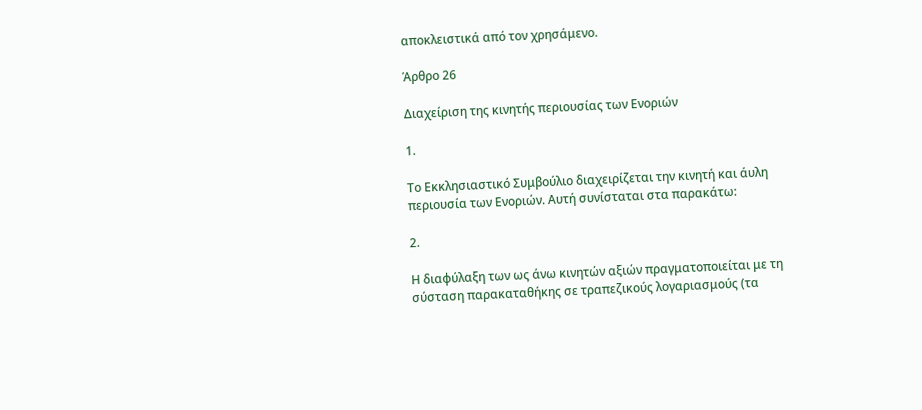αποκλειστικά από τον χρησάμενο.

Άρθρο 26

Διαχείριση της κινητής περιουσίας των Ενοριών

1.

Το Εκκλησιαστικό Συμβούλιο διαχειρίζεται την κινητή και άυλη περιουσία των Ενοριών. Αυτή συνίσταται στα παρακάτω:

2.

Η διαφύλαξη των ως άνω κινητών αξιών πραγματοποιείται με τη σύσταση παρακαταθήκης σε τραπεζικούς λογαριασμούς (τα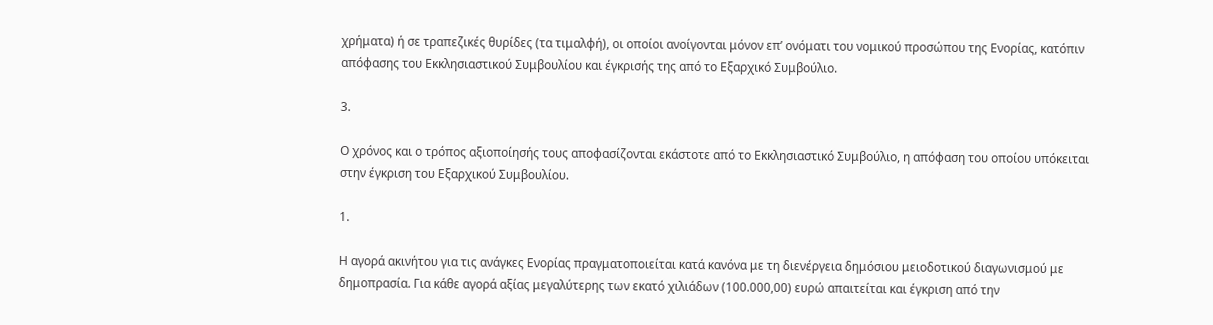χρήματα) ή σε τραπεζικές θυρίδες (τα τιμαλφή), οι οποίοι ανοίγονται μόνον επ’ ονόματι του νομικού προσώπου της Ενορίας, κατόπιν απόφασης του Εκκλησιαστικού Συμβουλίου και έγκρισής της από το Εξαρχικό Συμβούλιο.

3.

Ο χρόνος και ο τρόπος αξιοποίησής τους αποφασίζονται εκάστοτε από το Εκκλησιαστικό Συμβούλιο, η απόφαση του οποίου υπόκειται στην έγκριση του Εξαρχικού Συμβουλίου.

1.

Η αγορά ακινήτου για τις ανάγκες Ενορίας πραγματοποιείται κατά κανόνα με τη διενέργεια δημόσιου μειοδοτικού διαγωνισμού με δημοπρασία. Για κάθε αγορά αξίας μεγαλύτερης των εκατό χιλιάδων (100.000,00) ευρώ απαιτείται και έγκριση από την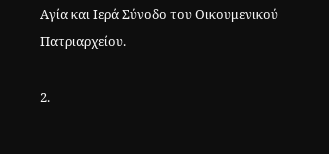Αγία και Ιερά Σύνοδο του Οικουμενικού Πατριαρχείου.

2.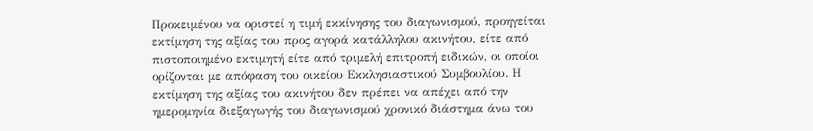Προκειμένου να οριστεί η τιμή εκκίνησης του διαγωνισμού, προηγείται εκτίμηση της αξίας του προς αγορά κατάλληλου ακινήτου, είτε από πιστοποιημένο εκτιμητή είτε από τριμελή επιτροπή ειδικών, οι οποίοι ορίζονται με απόφαση του οικείου Εκκλησιαστικού Συμβουλίου. Η εκτίμηση της αξίας του ακινήτου δεν πρέπει να απέχει από την ημερομηνία διεξαγωγής του διαγωνισμού χρονικό διάστημα άνω του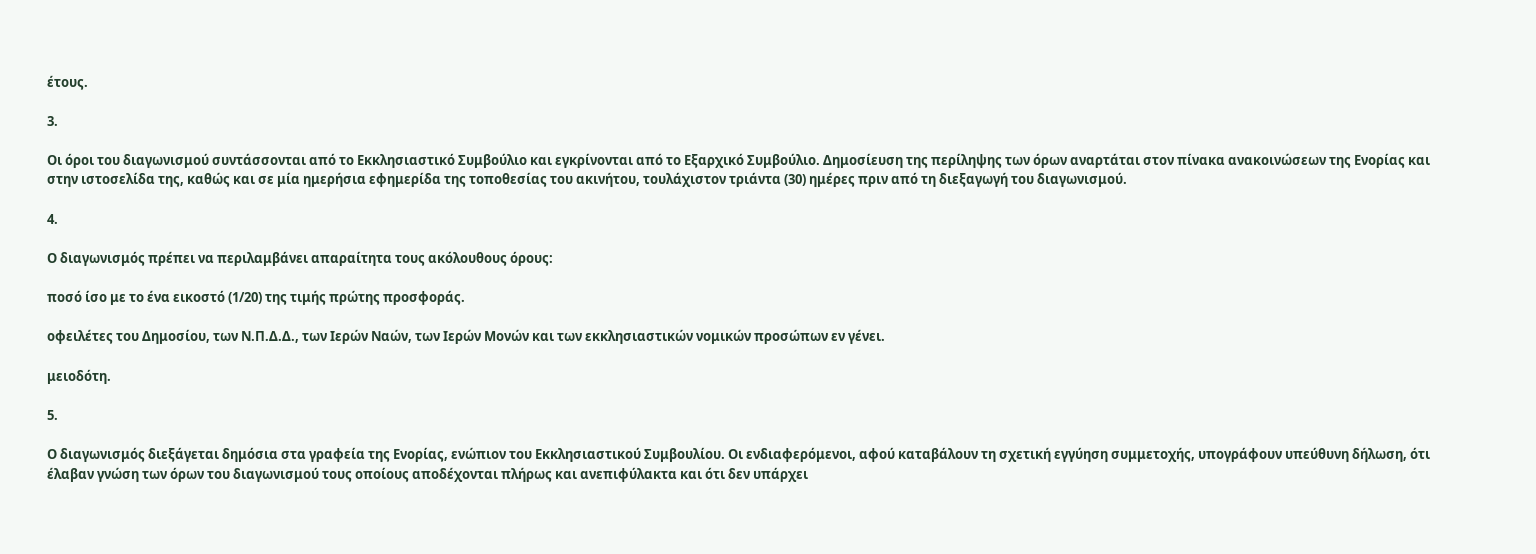έτους.

3.

Οι όροι του διαγωνισμού συντάσσονται από το Εκκλησιαστικό Συμβούλιο και εγκρίνονται από το Εξαρχικό Συμβούλιο. Δημοσίευση της περίληψης των όρων αναρτάται στον πίνακα ανακοινώσεων της Ενορίας και στην ιστοσελίδα της, καθώς και σε μία ημερήσια εφημερίδα της τοποθεσίας του ακινήτου, τουλάχιστον τριάντα (30) ημέρες πριν από τη διεξαγωγή του διαγωνισμού.

4.

Ο διαγωνισμός πρέπει να περιλαμβάνει απαραίτητα τους ακόλουθους όρους:

ποσό ίσο με το ένα εικοστό (1/20) της τιμής πρώτης προσφοράς.

οφειλέτες του Δημοσίου, των Ν.Π.Δ.Δ., των Ιερών Ναών, των Ιερών Μονών και των εκκλησιαστικών νομικών προσώπων εν γένει.

μειοδότη.

5.

Ο διαγωνισμός διεξάγεται δημόσια στα γραφεία της Ενορίας, ενώπιον του Εκκλησιαστικού Συμβουλίου. Οι ενδιαφερόμενοι, αφού καταβάλουν τη σχετική εγγύηση συμμετοχής, υπογράφουν υπεύθυνη δήλωση, ότι έλαβαν γνώση των όρων του διαγωνισμού τους οποίους αποδέχονται πλήρως και ανεπιφύλακτα και ότι δεν υπάρχει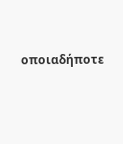οποιαδήποτε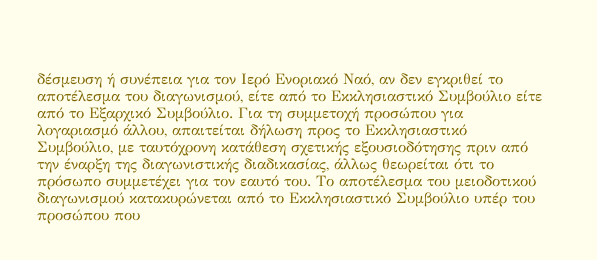δέσμευση ή συνέπεια για τον Ιερό Ενοριακό Ναό, αν δεν εγκριθεί το αποτέλεσμα του διαγωνισμού, είτε από το Εκκλησιαστικό Συμβούλιο είτε από το Εξαρχικό Συμβούλιο. Για τη συμμετοχή προσώπου για λογαριασμό άλλου, απαιτείται δήλωση προς το Εκκλησιαστικό Συμβούλιο, με ταυτόχρονη κατάθεση σχετικής εξουσιοδότησης πριν από την έναρξη της διαγωνιστικής διαδικασίας, άλλως θεωρείται ότι το πρόσωπο συμμετέχει για τον εαυτό του. Το αποτέλεσμα του μειοδοτικού διαγωνισμού κατακυρώνεται από το Εκκλησιαστικό Συμβούλιο υπέρ του προσώπου που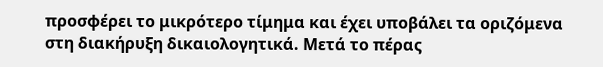προσφέρει το μικρότερο τίμημα και έχει υποβάλει τα οριζόμενα στη διακήρυξη δικαιολογητικά. Μετά το πέρας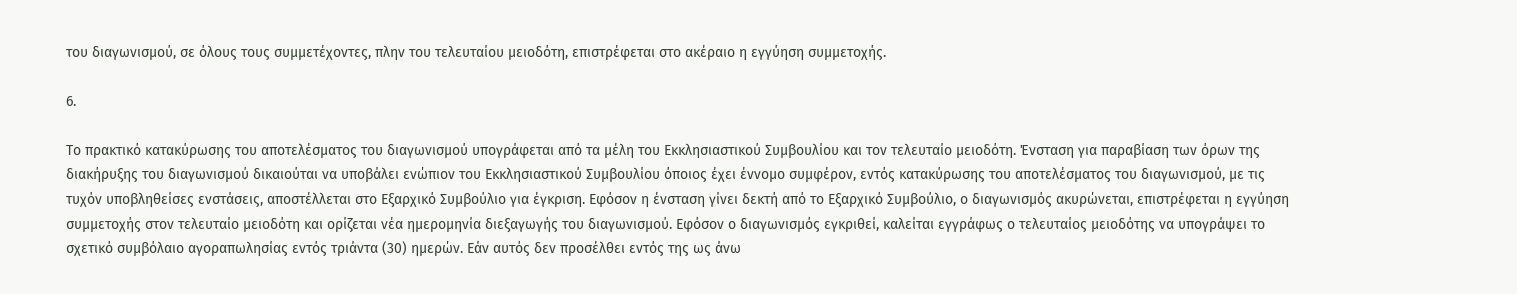του διαγωνισμού, σε όλους τους συμμετέχοντες, πλην του τελευταίου μειοδότη, επιστρέφεται στο ακέραιο η εγγύηση συμμετοχής.

6.

Το πρακτικό κατακύρωσης του αποτελέσματος του διαγωνισμού υπογράφεται από τα μέλη του Εκκλησιαστικού Συμβουλίου και τον τελευταίο μειοδότη. Ένσταση για παραβίαση των όρων της διακήρυξης του διαγωνισμού δικαιούται να υποβάλει ενώπιον του Εκκλησιαστικού Συμβουλίου όποιος έχει έννομο συμφέρον, εντός κατακύρωσης του αποτελέσματος του διαγωνισμού, με τις τυχόν υποβληθείσες ενστάσεις, αποστέλλεται στο Εξαρχικό Συμβούλιο για έγκριση. Εφόσον η ένσταση γίνει δεκτή από το Εξαρχικό Συμβούλιο, ο διαγωνισμός ακυρώνεται, επιστρέφεται η εγγύηση συμμετοχής στον τελευταίο μειοδότη και ορίζεται νέα ημερομηνία διεξαγωγής του διαγωνισμού. Εφόσον ο διαγωνισμός εγκριθεί, καλείται εγγράφως ο τελευταίος μειοδότης να υπογράψει το σχετικό συμβόλαιο αγοραπωλησίας εντός τριάντα (30) ημερών. Εάν αυτός δεν προσέλθει εντός της ως άνω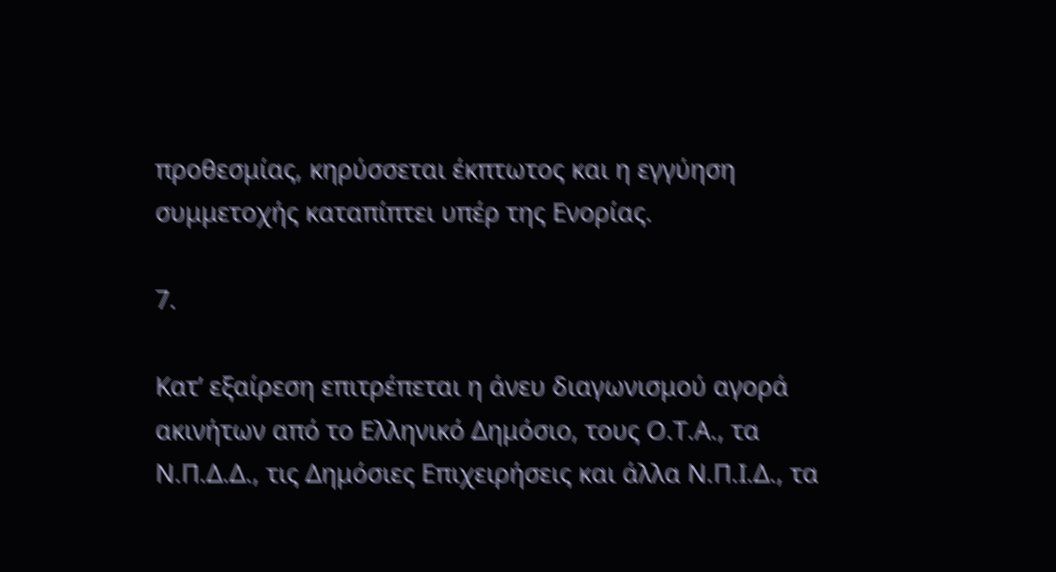προθεσμίας, κηρύσσεται έκπτωτος και η εγγύηση συμμετοχής καταπίπτει υπέρ της Ενορίας.

7.

Κατ’ εξαίρεση επιτρέπεται η άνευ διαγωνισμού αγορά ακινήτων από το Ελληνικό Δημόσιο, τους Ο.Τ.Α., τα Ν.Π.Δ.Δ., τις Δημόσιες Επιχειρήσεις και άλλα Ν.Π.Ι.Δ., τα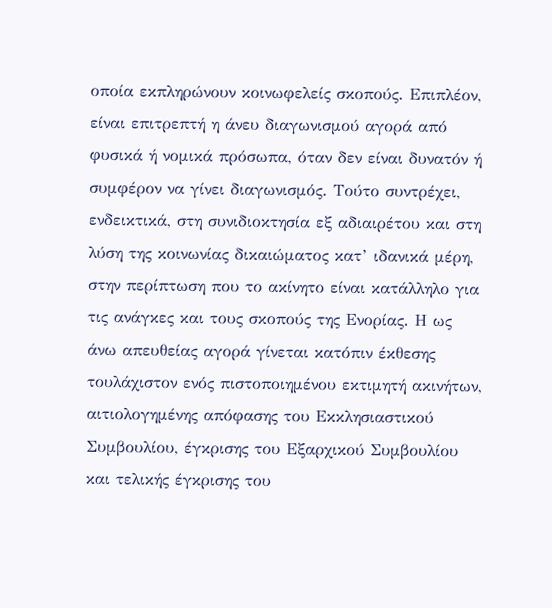οποία εκπληρώνουν κοινωφελείς σκοπούς. Επιπλέον, είναι επιτρεπτή η άνευ διαγωνισμού αγορά από φυσικά ή νομικά πρόσωπα, όταν δεν είναι δυνατόν ή συμφέρον να γίνει διαγωνισμός. Τούτο συντρέχει, ενδεικτικά, στη συνιδιοκτησία εξ αδιαιρέτου και στη λύση της κοινωνίας δικαιώματος κατ’ ιδανικά μέρη, στην περίπτωση που το ακίνητο είναι κατάλληλο για τις ανάγκες και τους σκοπούς της Ενορίας. Η ως άνω απευθείας αγορά γίνεται κατόπιν έκθεσης τουλάχιστον ενός πιστοποιημένου εκτιμητή ακινήτων, αιτιολογημένης απόφασης του Εκκλησιαστικού Συμβουλίου, έγκρισης του Εξαρχικού Συμβουλίου και τελικής έγκρισης του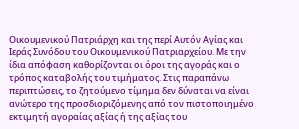Οικουμενικού Πατριάρχη και της περί Αυτόν Αγίας και Ιεράς Συνόδου του Οικουμενικού Πατριαρχείου. Με την ίδια απόφαση καθορίζονται οι όροι της αγοράς και ο τρόπος καταβολής του τιμήματος. Στις παραπάνω περιπτώσεις, το ζητούμενο τίμημα δεν δύναται να είναι ανώτερο της προσδιοριζόμενης από τον πιστοποιημένο εκτιμητή αγοραίας αξίας ή της αξίας του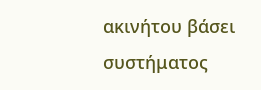ακινήτου βάσει συστήματος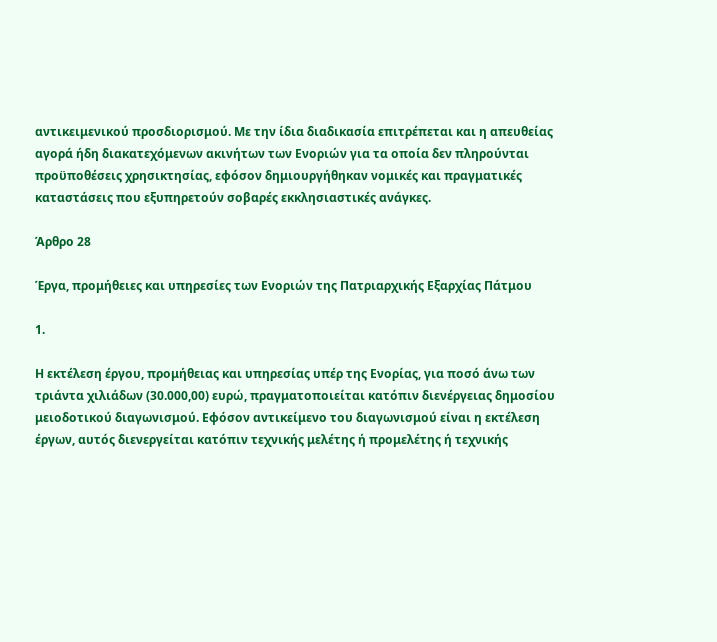αντικειμενικού προσδιορισμού. Με την ίδια διαδικασία επιτρέπεται και η απευθείας αγορά ήδη διακατεχόμενων ακινήτων των Ενοριών για τα οποία δεν πληρούνται προϋποθέσεις χρησικτησίας, εφόσον δημιουργήθηκαν νομικές και πραγματικές καταστάσεις που εξυπηρετούν σοβαρές εκκλησιαστικές ανάγκες.

Άρθρο 28

Έργα, προμήθειες και υπηρεσίες των Ενοριών της Πατριαρχικής Εξαρχίας Πάτμου

1.

Η εκτέλεση έργου, προμήθειας και υπηρεσίας υπέρ της Ενορίας, για ποσό άνω των τριάντα χιλιάδων (30.000,00) ευρώ, πραγματοποιείται κατόπιν διενέργειας δημοσίου μειοδοτικού διαγωνισμού. Εφόσον αντικείμενο του διαγωνισμού είναι η εκτέλεση έργων, αυτός διενεργείται κατόπιν τεχνικής μελέτης ή προμελέτης ή τεχνικής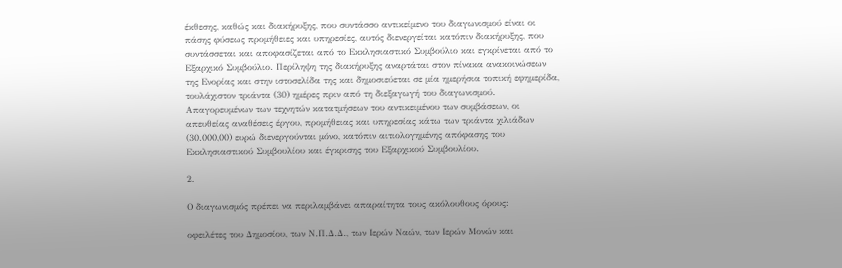έκθεσης, καθώς και διακήρυξης, που συντάσσο αντικείμενο του διαγωνισμού είναι οι πάσης φύσεως προμήθειες και υπηρεσίες, αυτός διενεργείται κατόπιν διακήρυξης, που συντάσσεται και αποφασίζεται από το Εκκλησιαστικό Συμβούλιο και εγκρίνεται από το Εξαρχικό Συμβούλιο. Περίληψη της διακήρυξης αναρτάται στον πίνακα ανακοινώσεων της Ενορίας και στην ιστοσελίδα της και δημοσιεύεται σε μία ημερήσια τοπική εφημερίδα, τουλάχιστον τριάντα (30) ημέρες πριν από τη διεξαγωγή του διαγωνισμού. Απαγορευμένων των τεχνητών κατατμήσεων του αντικειμένου των συμβάσεων, οι απευθείας αναθέσεις έργου, προμήθειας και υπηρεσίας κάτω των τριάντα χιλιάδων (30.000,00) ευρώ διενεργούνται μόνο, κατόπιν αιτιολογημένης απόφασης του Εκκλησιαστικού Συμβουλίου και έγκρισης του Εξαρχικού Συμβουλίου.

2.

Ο διαγωνισμός πρέπει να περιλαμβάνει απαραίτητα τους ακόλουθους όρους:

οφειλέτες του Δημοσίου, των Ν.Π.Δ.Δ., των Ιερών Ναών, των Ιερών Μονών και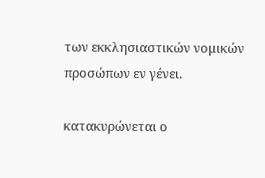των εκκλησιαστικών νομικών προσώπων εν γένει.

κατακυρώνεται ο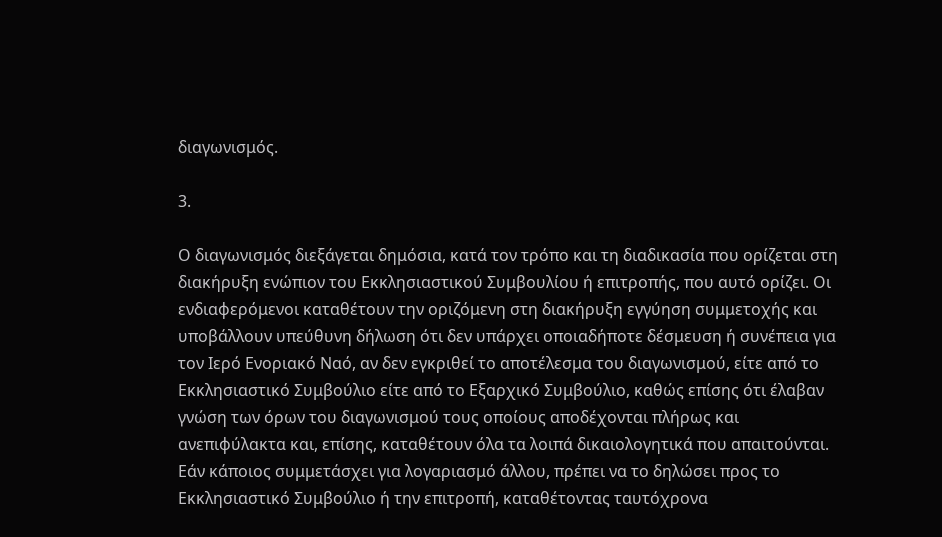διαγωνισμός.

3.

Ο διαγωνισμός διεξάγεται δημόσια, κατά τον τρόπο και τη διαδικασία που ορίζεται στη διακήρυξη ενώπιον του Εκκλησιαστικού Συμβουλίου ή επιτροπής, που αυτό ορίζει. Οι ενδιαφερόμενοι καταθέτουν την οριζόμενη στη διακήρυξη εγγύηση συμμετοχής και υποβάλλουν υπεύθυνη δήλωση ότι δεν υπάρχει οποιαδήποτε δέσμευση ή συνέπεια για τον Ιερό Ενοριακό Ναό, αν δεν εγκριθεί το αποτέλεσμα του διαγωνισμού, είτε από το Εκκλησιαστικό Συμβούλιο είτε από το Εξαρχικό Συμβούλιο, καθώς επίσης ότι έλαβαν γνώση των όρων του διαγωνισμού τους οποίους αποδέχονται πλήρως και ανεπιφύλακτα και, επίσης, καταθέτουν όλα τα λοιπά δικαιολογητικά που απαιτούνται. Εάν κάποιος συμμετάσχει για λογαριασμό άλλου, πρέπει να το δηλώσει προς το Εκκλησιαστικό Συμβούλιο ή την επιτροπή, καταθέτοντας ταυτόχρονα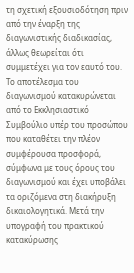τη σχετική εξουσιοδότηση πριν από την έναρξη της διαγωνιστικής διαδικασίας, άλλως θεωρείται ότι συμμετέχει για τον εαυτό του. Το αποτέλεσμα του διαγωνισμού κατακυρώνεται από το Εκκλησιαστικό Συμβούλιο υπέρ του προσώπου που καταθέτει την πλέον συμφέρουσα προσφορά, σύμφωνα με τους όρους του διαγωνισμού και έχει υποβάλει τα οριζόμενα στη διακήρυξη δικαιολογητικά. Μετά την υπογραφή του πρακτικού κατακύρωσης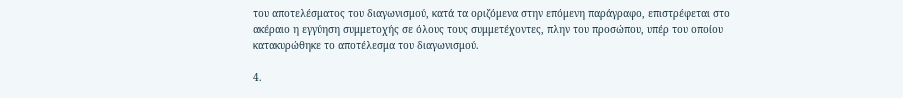του αποτελέσματος του διαγωνισμού, κατά τα οριζόμενα στην επόμενη παράγραφο, επιστρέφεται στο ακέραιο η εγγύηση συμμετοχής σε όλους τους συμμετέχοντες, πλην του προσώπου, υπέρ του οποίου κατακυρώθηκε το αποτέλεσμα του διαγωνισμού.

4.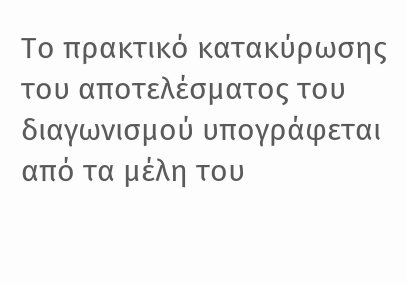Το πρακτικό κατακύρωσης του αποτελέσματος του διαγωνισμού υπογράφεται από τα μέλη του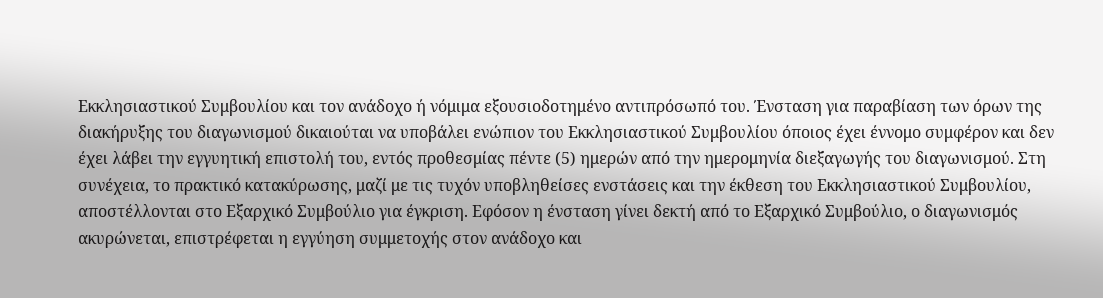Εκκλησιαστικού Συμβουλίου και τον ανάδοχο ή νόμιμα εξουσιοδοτημένο αντιπρόσωπό του. Ένσταση για παραβίαση των όρων της διακήρυξης του διαγωνισμού δικαιούται να υποβάλει ενώπιον του Εκκλησιαστικού Συμβουλίου όποιος έχει έννομο συμφέρον και δεν έχει λάβει την εγγυητική επιστολή του, εντός προθεσμίας πέντε (5) ημερών από την ημερομηνία διεξαγωγής του διαγωνισμού. Στη συνέχεια, το πρακτικό κατακύρωσης, μαζί με τις τυχόν υποβληθείσες ενστάσεις και την έκθεση του Εκκλησιαστικού Συμβουλίου, αποστέλλονται στο Εξαρχικό Συμβούλιο για έγκριση. Εφόσον η ένσταση γίνει δεκτή από το Εξαρχικό Συμβούλιο, ο διαγωνισμός ακυρώνεται, επιστρέφεται η εγγύηση συμμετοχής στον ανάδοχο και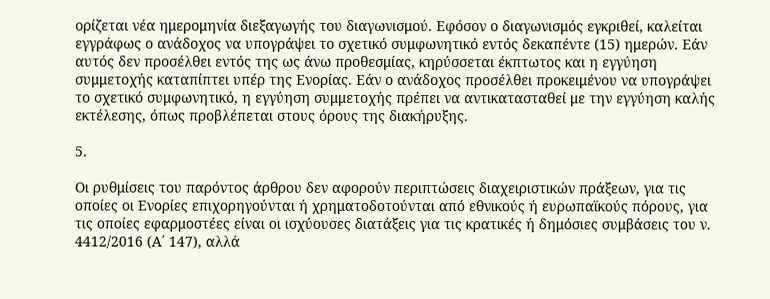ορίζεται νέα ημερομηνία διεξαγωγής του διαγωνισμού. Εφόσον ο διαγωνισμός εγκριθεί, καλείται εγγράφως ο ανάδοχος να υπογράψει το σχετικό συμφωνητικό εντός δεκαπέντε (15) ημερών. Εάν αυτός δεν προσέλθει εντός της ως άνω προθεσμίας, κηρύσσεται έκπτωτος και η εγγύηση συμμετοχής καταπίπτει υπέρ της Ενορίας. Εάν ο ανάδοχος προσέλθει προκειμένου να υπογράψει το σχετικό συμφωνητικό, η εγγύηση συμμετοχής πρέπει να αντικατασταθεί με την εγγύηση καλής εκτέλεσης, όπως προβλέπεται στους όρους της διακήρυξης.

5.

Οι ρυθμίσεις του παρόντος άρθρου δεν αφορούν περιπτώσεις διαχειριστικών πράξεων, για τις οποίες οι Ενορίες επιχορηγούνται ή χρηματοδοτούνται από εθνικούς ή ευρωπαϊκούς πόρους, για τις οποίες εφαρμοστέες είναι οι ισχύουσες διατάξεις για τις κρατικές ή δημόσιες συμβάσεις του ν. 4412/2016 (Α΄ 147), αλλά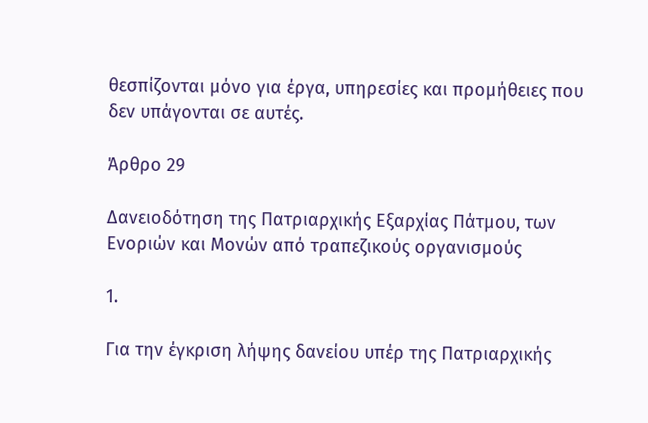θεσπίζονται μόνο για έργα, υπηρεσίες και προμήθειες που δεν υπάγονται σε αυτές.

Άρθρο 29

Δανειοδότηση της Πατριαρχικής Εξαρχίας Πάτμου, των Ενοριών και Μονών από τραπεζικούς οργανισμούς

1.

Για την έγκριση λήψης δανείου υπέρ της Πατριαρχικής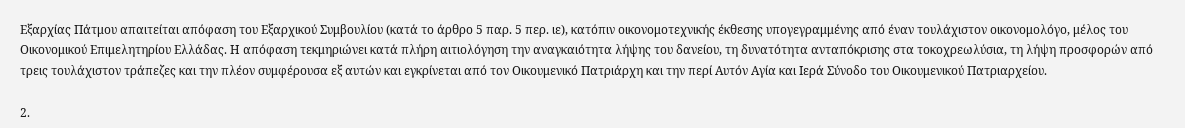Εξαρχίας Πάτμου απαιτείται απόφαση του Εξαρχικού Συμβουλίου (κατά το άρθρο 5 παρ. 5 περ. ιε), κατόπιν οικονομοτεχνικής έκθεσης υπογεγραμμένης από έναν τουλάχιστον οικονομολόγο, μέλος του Οικονομικού Επιμελητηρίου Ελλάδας. Η απόφαση τεκμηριώνει κατά πλήρη αιτιολόγηση την αναγκαιότητα λήψης του δανείου, τη δυνατότητα ανταπόκρισης στα τοκοχρεωλύσια, τη λήψη προσφορών από τρεις τουλάχιστον τράπεζες και την πλέον συμφέρουσα εξ αυτών και εγκρίνεται από τον Οικουμενικό Πατριάρχη και την περί Αυτόν Αγία και Ιερά Σύνοδο του Οικουμενικού Πατριαρχείου.

2.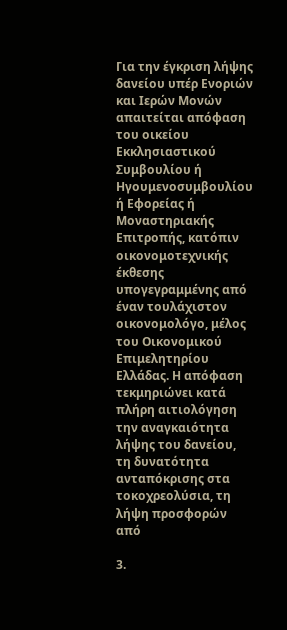Για την έγκριση λήψης δανείου υπέρ Ενοριών και Ιερών Μονών απαιτείται απόφαση του οικείου Εκκλησιαστικού Συμβουλίου ή Ηγουμενοσυμβουλίου ή Εφορείας ή Μοναστηριακής Επιτροπής, κατόπιν οικονομοτεχνικής έκθεσης υπογεγραμμένης από έναν τουλάχιστον οικονομολόγο, μέλος του Οικονομικού Επιμελητηρίου Ελλάδας. Η απόφαση τεκμηριώνει κατά πλήρη αιτιολόγηση την αναγκαιότητα λήψης του δανείου, τη δυνατότητα ανταπόκρισης στα τοκοχρεολύσια, τη λήψη προσφορών από

3.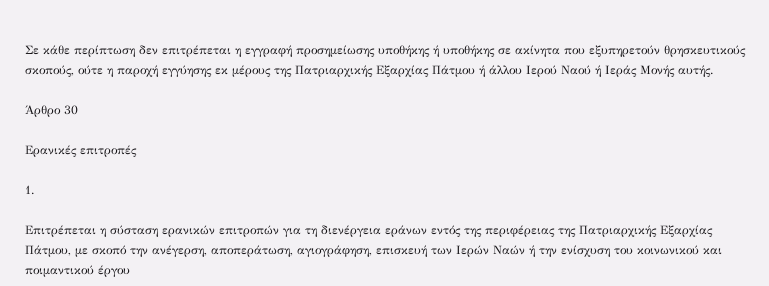Σε κάθε περίπτωση δεν επιτρέπεται η εγγραφή προσημείωσης υποθήκης ή υποθήκης σε ακίνητα που εξυπηρετούν θρησκευτικούς σκοπούς, ούτε η παροχή εγγύησης εκ μέρους της Πατριαρχικής Εξαρχίας Πάτμου ή άλλου Ιερού Ναού ή Ιεράς Μονής αυτής.

Άρθρο 30

Ερανικές επιτροπές

1.

Επιτρέπεται η σύσταση ερανικών επιτροπών για τη διενέργεια εράνων εντός της περιφέρειας της Πατριαρχικής Εξαρχίας Πάτμου, με σκοπό την ανέγερση, αποπεράτωση, αγιογράφηση, επισκευή των Ιερών Ναών ή την ενίσχυση του κοινωνικού και ποιμαντικού έργου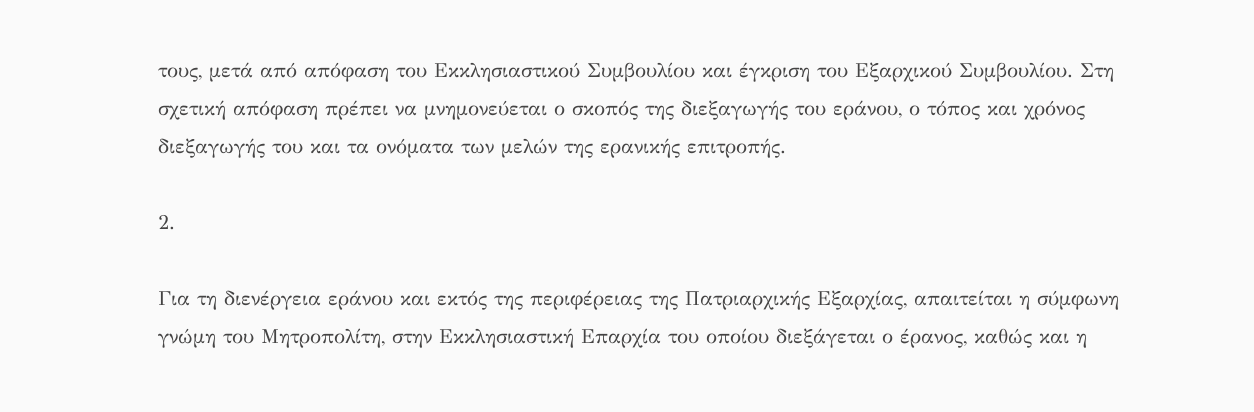τους, μετά από απόφαση του Εκκλησιαστικού Συμβουλίου και έγκριση του Εξαρχικού Συμβουλίου. Στη σχετική απόφαση πρέπει να μνημονεύεται ο σκοπός της διεξαγωγής του εράνου, ο τόπος και χρόνος διεξαγωγής του και τα ονόματα των μελών της ερανικής επιτροπής.

2.

Για τη διενέργεια εράνου και εκτός της περιφέρειας της Πατριαρχικής Εξαρχίας, απαιτείται η σύμφωνη γνώμη του Μητροπολίτη, στην Εκκλησιαστική Επαρχία του οποίου διεξάγεται ο έρανος, καθώς και η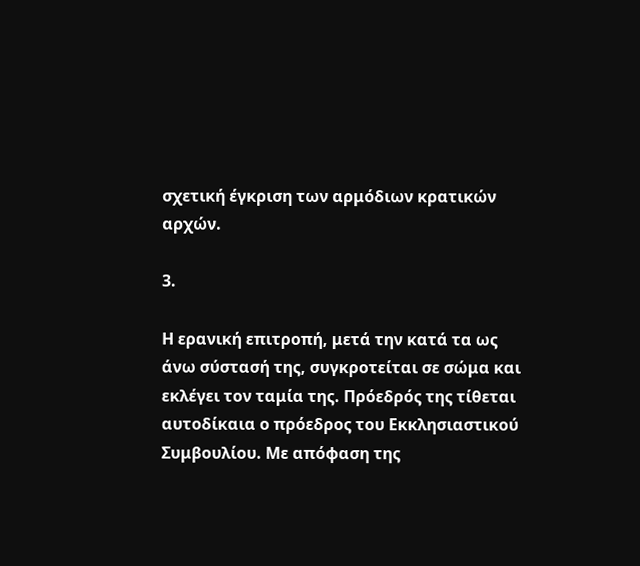σχετική έγκριση των αρμόδιων κρατικών αρχών.

3.

Η ερανική επιτροπή, μετά την κατά τα ως άνω σύστασή της, συγκροτείται σε σώμα και εκλέγει τον ταμία της. Πρόεδρός της τίθεται αυτοδίκαια ο πρόεδρος του Εκκλησιαστικού Συμβουλίου. Με απόφαση της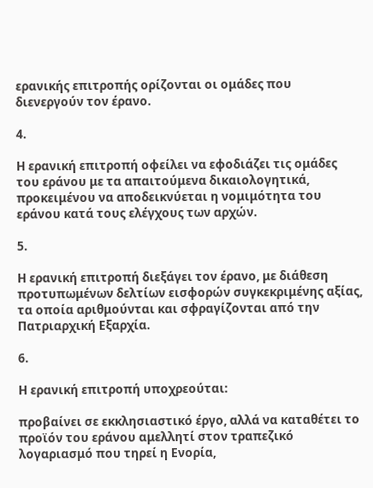ερανικής επιτροπής ορίζονται οι ομάδες που διενεργούν τον έρανο.

4.

Η ερανική επιτροπή οφείλει να εφοδιάζει τις ομάδες του εράνου με τα απαιτούμενα δικαιολογητικά, προκειμένου να αποδεικνύεται η νομιμότητα του εράνου κατά τους ελέγχους των αρχών.

5.

Η ερανική επιτροπή διεξάγει τον έρανο, με διάθεση προτυπωμένων δελτίων εισφορών συγκεκριμένης αξίας, τα οποία αριθμούνται και σφραγίζονται από την Πατριαρχική Εξαρχία.

6.

Η ερανική επιτροπή υποχρεούται:

προβαίνει σε εκκλησιαστικό έργο, αλλά να καταθέτει το προϊόν του εράνου αμελλητί στον τραπεζικό λογαριασμό που τηρεί η Ενορία,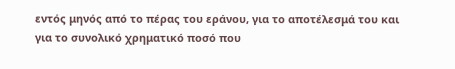εντός μηνός από το πέρας του εράνου, για το αποτέλεσμά του και για το συνολικό χρηματικό ποσό που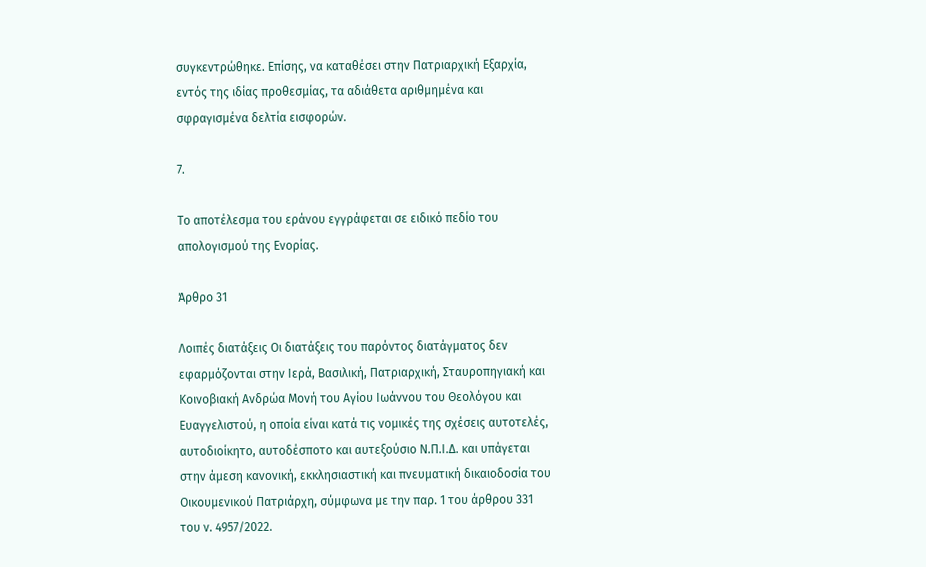συγκεντρώθηκε. Επίσης, να καταθέσει στην Πατριαρχική Εξαρχία, εντός της ιδίας προθεσμίας, τα αδιάθετα αριθμημένα και σφραγισμένα δελτία εισφορών.

7.

Το αποτέλεσμα του εράνου εγγράφεται σε ειδικό πεδίο του απολογισμού της Ενορίας.

Άρθρο 31

Λοιπές διατάξεις Οι διατάξεις του παρόντος διατάγματος δεν εφαρμόζονται στην Ιερά, Βασιλική, Πατριαρχική, Σταυροπηγιακή και Κοινοβιακή Ανδρώα Μονή του Αγίου Ιωάννου του Θεολόγου και Ευαγγελιστού, η οποία είναι κατά τις νομικές της σχέσεις αυτοτελές, αυτοδιοίκητο, αυτοδέσποτο και αυτεξούσιο Ν.Π.Ι.Δ. και υπάγεται στην άμεση κανονική, εκκλησιαστική και πνευματική δικαιοδοσία του Οικουμενικού Πατριάρχη, σύμφωνα με την παρ. 1 του άρθρου 331 του ν. 4957/2022.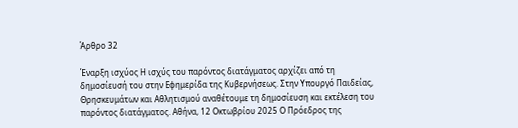Άρθρο 32

Έναρξη ισχύος Η ισχύς του παρόντος διατάγματος αρχίζει από τη δημοσίευσή του στην Εφημερίδα της Κυβερνήσεως. Στην Υπουργό Παιδείας, Θρησκευμάτων και Αθλητισμού αναθέτουμε τη δημοσίευση και εκτέλεση του παρόντος διατάγματος. Αθήνα, 12 Οκτωβρίου 2025 Ο Πρόεδρος της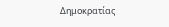Δημοκρατίας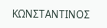ΚΩΝΣΤΑΝΤΙΝΟΣ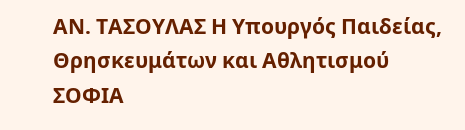ΑΝ. ΤΑΣΟΥΛΑΣ Η Υπουργός Παιδείας, Θρησκευμάτων και Αθλητισμού ΣΟΦΙΑ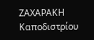ΖΑΧΑΡΑΚΗ Καποδιστρίου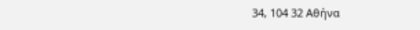34, 104 32 Αθήνα